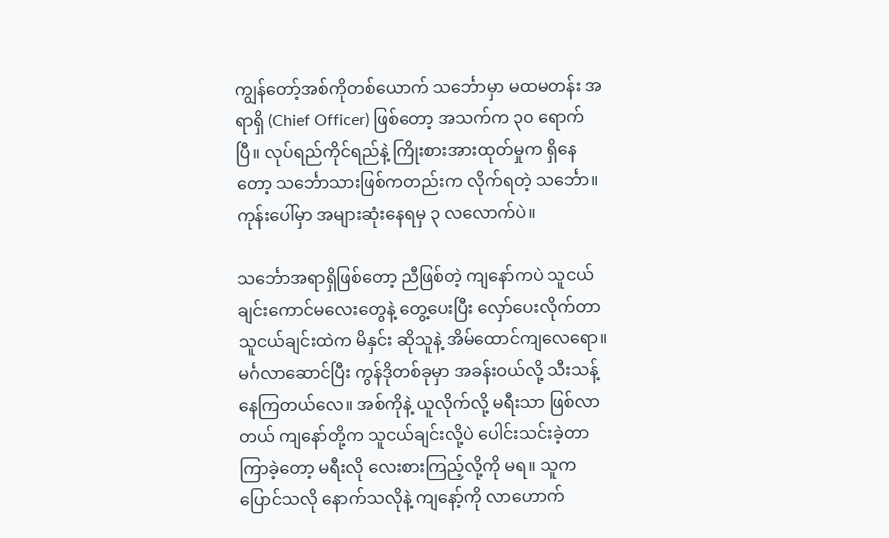ကျွန်တော့်အစ်ကိုတစ်ယောက် သင်္ဘောမှာ မထမတန်း အရာရှိ (Chief Officer) ဖြစ်တော့ အသက်က ၃၀ ရောက်ပြီ။ လုပ်ရည်ကိုင်ရည်နဲ့ ကြိုးစားအားထုတ်မှုက ရှိနေတော့ သင်္ဘောသားဖြစ်ကတည်းက လိုက်ရတဲ့ သင်္ဘော။ ကုန်းပေါ်မှာ အများဆုံးနေရမှ ၃ လလောက်ပဲ။

သင်္ဘောအရာရှိဖြစ်တော့ ညီဖြစ်တဲ့ ကျနော်ကပဲ သူငယ်ချင်းကောင်မလေးတွေနဲ့ တွေ့ပေးပြီး လှော်ပေးလိုက်တာ သူငယ်ချင်းထဲက မိနှင်း ဆိုသူနဲ့ အိမ်ထောင်ကျလေရော။ မင်္ဂလာဆောင်ပြီး ကွန်ဒိုတစ်ခုမှာ အခန်းဝယ်လို့ သီးသန့်နေကြတယ်လေ။ အစ်ကိုနဲ့ ယူလိုက်လို့ မရီးသာ ဖြစ်လာတယ် ကျနော်တို့က သူငယ်ချင်းလို့ပဲ ပေါင်းသင်းခဲ့တာ ကြာခဲ့တော့ မရီးလို လေးစားကြည့်လို့ကို မရ။ သူက ပြောင်သလို နောက်သလိုနဲ့ ကျနော့်ကို လာဟောက်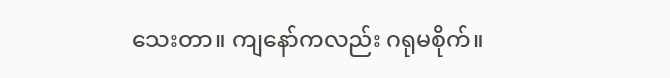သေးတာ။ ကျနော်ကလည်း ဂရုမစိုက်။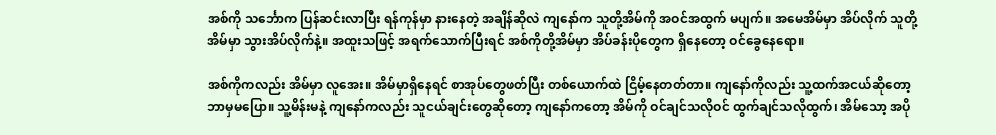အစ်ကို သင်္ဘောက ပြန်ဆင်းလာပြီး ရန်ကုန်မှာ နားနေတဲ့ အချိန်ဆိုလဲ ကျနော်က သူတို့အိမ်ကို အဝင်အထွက် မပျက်။ အမေအိမ်မှာ အိပ်လိုက် သူတို့အိမ်မှာ သွားအိပ်လိုက်နဲ့။ အထူးသဖြင့် အရက်သောက်ပြီးရင် အစ်ကိုတို့အိမ်မှာ အိပ်ခန်းပိုတွေက ရှိနေတော့ ဝင်ခွေနေရော။

အစ်ကိုကလည်း အိမ်မှာ လူအေး။ အိမ်မှာရှိနေရင် စာအုပ်တွေဖတ်ပြီး တစ်ယောက်ထဲ ငြိမ့်နေတတ်တာ။ ကျနော်ကိုလည်း သူ့ထက်အငယ်ဆိုတော့ ဘာမှမပြော။ သူ့မိန်းမနဲ့ ကျနော်ကလည်း သူငယ်ချင်းတွေဆိုတော့ ကျနော်ကတော့ အိမ်ကို ဝင်ချင်သလိုဝင် ထွက်ချင်သလိုထွက်၊ အိမ်သော့ အပို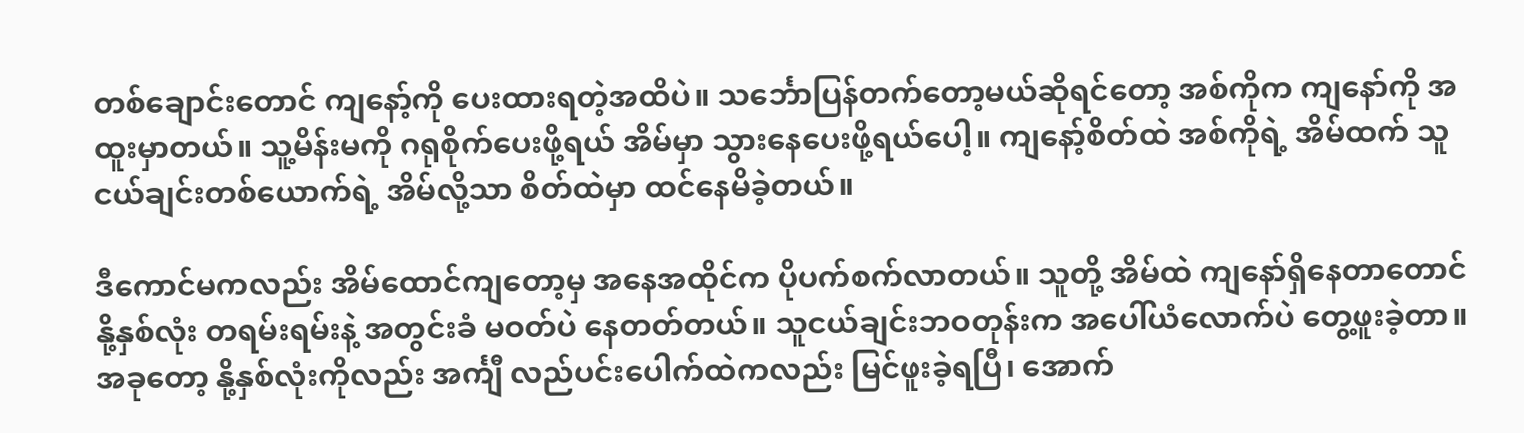တစ်ချောင်းတောင် ကျနော့်ကို ပေးထားရတဲ့အထိပဲ။ သင်္ဘောပြန်တက်တော့မယ်ဆိုရင်တော့ အစ်ကိုက ကျနော်ကို အထူးမှာတယ်။ သူ့မိန်းမကို ဂရုစိုက်ပေးဖို့ရယ် အိမ်မှာ သွားနေပေးဖို့ရယ်ပေါ့။ ကျနော့်စိတ်ထဲ အစ်ကိုရဲ့ အိမ်ထက် သူငယ်ချင်းတစ်ယောက်ရဲ့ အိမ်လို့သာ စိတ်ထဲမှာ ထင်နေမိခဲ့တယ်။

ဒီကောင်မကလည်း အိမ်ထောင်ကျတော့မှ အနေအထိုင်က ပိုပက်စက်လာတယ်။ သူတို့ အိမ်ထဲ ကျနော်ရှိနေတာတောင် နို့နှစ်လုံး တရမ်းရမ်းနဲ့ အတွင်းခံ မဝတ်ပဲ နေတတ်တယ်။ သူငယ်ချင်းဘဝတုန်းက အပေါ်ယံလောက်ပဲ တွေ့ဖူးခဲ့တာ။ အခုတော့ နို့နှစ်လုံးကိုလည်း အင်္ကျီ လည်ပင်းပေါက်ထဲကလည်း မြင်ဖူးခဲ့ရပြီ၊ အောက်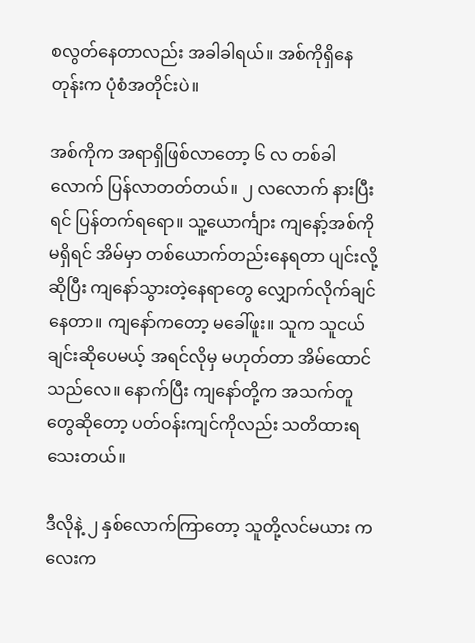စလွတ်နေတာလည်း အခါခါရယ်။ အစ်ကိုရှိနေတုန်းက ပုံစံအတိုင်းပဲ။

အစ်ကိုက အရာရှိဖြစ်လာတော့ ၆ လ တစ်ခါလောက် ပြန်လာတတ်တယ်။ ၂ လလောက် နားပြီးရင် ပြန်တက်ရရော။ သူ့ယောင်္ကျား ကျနော့်အစ်ကို မရှိရင် အိမ်မှာ တစ်ယောက်တည်းနေရတာ ပျင်းလို့ဆိုပြီး ကျနော်သွားတဲ့နေရာတွေ လျှောက်လိုက်ချင်နေတာ။ ကျနော်ကတော့ မခေါ်ဖူး။ သူက သူငယ်ချင်းဆိုပေမယ့် အရင်လိုမှ မဟုတ်တာ အိမ်ထောင်သည်လေ။ နောက်ပြီး ကျနော်တို့က အသက်တူတွေဆိုတော့ ပတ်ဝန်းကျင်ကိုလည်း သတိထားရသေးတယ်။

ဒီလိုနဲ့ ၂ နှစ်လောက်ကြာတော့ သူတို့လင်မယား ကလေးက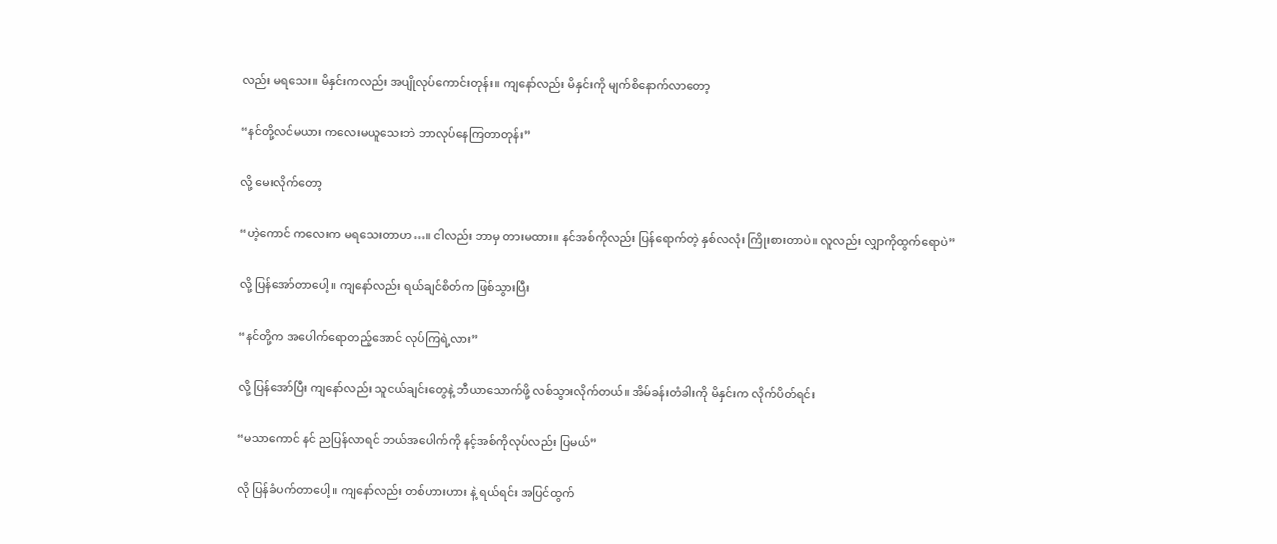လည်း မရသေး။ မိနှင်းကလည်း အပျိုလုပ်ကောင်းတုန်း။ ကျနော်လည်း မိနှင်းကို မျက်စိနောက်လာတော့

“နင်တို့လင်မယား ကလေးမယူသေးဘဲ ဘာလုပ်နေကြတာတုန်း”

လို့ မေးလိုက်တော့

“ဟဲ့ကောင် ကလေးက မရသေးတာဟ…။ ငါလည်း ဘာမှ တားမထား။ နင်အစ်ကိုလည်း ပြန်ရောက်တဲ့ နှစ်လလုံး ကြိုးစားတာပဲ။ လူလည်း လျှာကိုထွက်ရောပဲ”

လို့ ပြန်အော်တာပေါ့။ ကျနော်လည်း ရယ်ချင်စိတ်က ဖြစ်သွားပြီး

“နင်တို့က အပေါက်ရောတည့်အောင် လုပ်ကြရဲ့လား”

လို့ ပြန်အော်ပြီး ကျနော်လည်း သူငယ်ချင်းတွေနဲ့ ဘီယာသောက်ဖို့ လစ်သွားလိုက်တယ်။ အိမ်ခန်းတံခါးကို မိနှင်းက လိုက်ပိတ်ရင်း

“မသာကောင် နင် ညပြန်လာရင် ဘယ်အပေါက်ကို နင့်အစ်ကိုလုပ်လည်း ပြမယ်”

လို ပြန်ခံပက်တာပေါ့။ ကျနော်လည်း တစ်ဟားဟား နဲ့ ရယ်ရင်း အပြင်ထွက်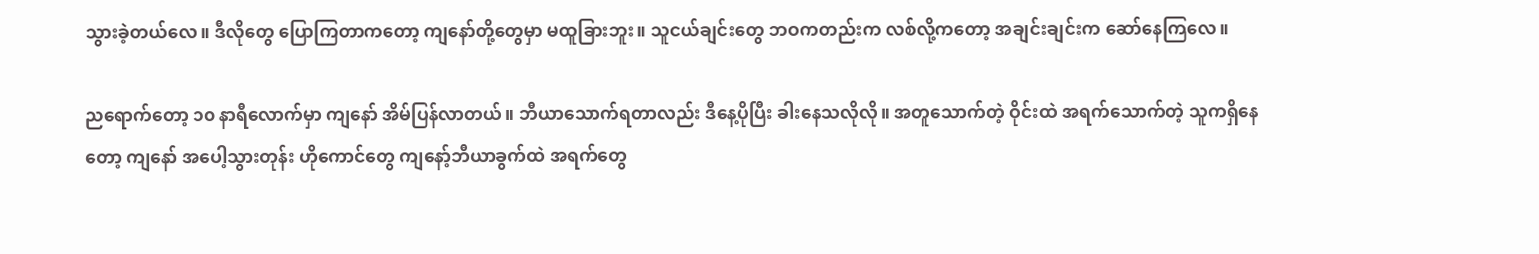သွားခဲ့တယ်လေ။ ဒီလိုတွေ ပြောကြတာကတော့ ကျနော်တို့တွေမှာ မထူခြားဘူး။ သူငယ်ချင်းတွေ ဘဝကတည်းက လစ်လို့ကတော့ အချင်းချင်းက ဆော်နေကြလေ။

ညရောက်တော့ ၁၀ နာရီလောက်မှာ ကျနော် အိမ်ပြန်လာတယ်။ ဘီယာသောက်ရတာလည်း ဒီနေ့ပိုပြီး ခါးနေသလိုလို။ အတူသောက်တဲ့ ဝိုင်းထဲ အရက်သောက်တဲ့ သူကရှိနေတော့ ကျနော် အပေါ့သွားတုန်း ဟိုကောင်တွေ ကျနော့်ဘီယာခွက်ထဲ အရက်တွေ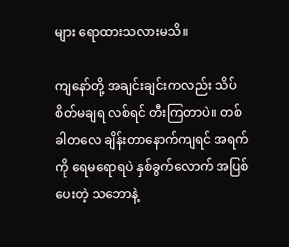များ ရောထားသလားမသိ။

ကျနော်တို့ အချင်းချင်းကလည်း သိပ်စိတ်မချရ လစ်ရင် တီးကြတာပဲ။ တစ်ခါတလေ ချိန်းတာနောက်ကျရင် အရက်ကို ရေမရောရပဲ နှစ်ခွက်လောက် အပြစ်ပေးတဲ့ သဘောနဲ့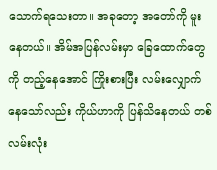သောက်ရသေးတာ။ အခုတော့ အတော်ကို မူးနေတယ်။ အိမ်အပြန်လမ်းမှာ ခြေထောက်တွေကို တည့်နေအောင် ကြိုးစားပြီး လမ်းလျှောက်နေသော်လည်း ကိုယ်ဟာကို ပြန်သိနေတယ် တစ်လမ်းလုံး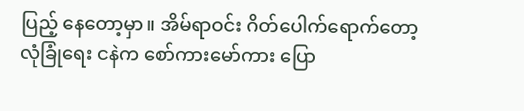ပြည့် နေတော့မှာ။ အိမ်ရာဝင်း ဂိတ်ပေါက်ရောက်တော့ လုံခြုံရေး ငနဲက စော်ကားမော်ကား ပြော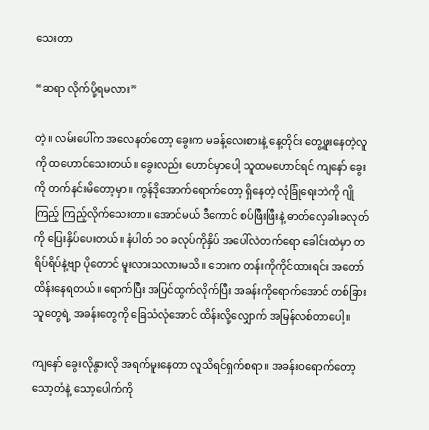သေးတာ

“ဆရာ လိုက်ပို့ရမလား”

တဲ့။ လမ်းပေါ်က အလေနတ်တော့ ခွေးက မခန့်လေးစားနဲ့ နေ့တိုင်း တွေ့ဖူးနေတဲ့လူကို ထဟောင်သေးတယ်။ ခွေးလည်း ဟောင်မှာပေါ့ သူထမဟောင်ရင် ကျနော် ခွေးကို တက်နင်းမိတော့မှာ။ ကွန်ဒိုအောက်ရောက်တော့ ရှိနေတဲ့ လုံခြုံရေးဘဲကို ဂျိုကြည့် ကြည့်လိုက်သေးတာ။ အောင်မယ် ဒီကောင် စပ်ဖြီးဖြီးနဲ့ ဓာတ်လှေခါးခလုတ်ကို ပြေးနှိပ်ပေးတယ်။ နံပါတ် ၁၀ ခလုပ်ကိုနှိပ် အပေါ်လဲတက်ရော ခေါင်းထဲမှာ တရိပ်ရိပ်နဲ့ဗျာ ပိုတောင် မူးလားသလားမသိ။ ဘေးက တန်းကိုကိုင်ထားရင်း အတော်ထိန်းနေရတယ်။ ရောက်ပြီး အပြင်ထွက်လိုက်ပြီး အခန်းကိုရောက်အောင် တစ်ခြားသူတွေရဲ့ အခန်းတွေကို ခြေသံလုံအောင် ထိန်းလို့လျှောက် အမြန်လစ်တာပေါ့။

ကျနော် ခွေးလိုနွားလို အရက်မူးနေတာ လူသိရင်ရှက်စရာ။ အခန်းဝရောက်တော့ သော့တံနဲ့ သော့ပေါက်ကို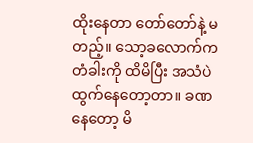ထိုးနေတာ တော်တော်နဲ့ မတည့်။ သော့ခလောက်က တံခါးကို ထိမိပြီး အသံပဲ ထွက်နေတော့တာ။ ခဏနေတော့ မိ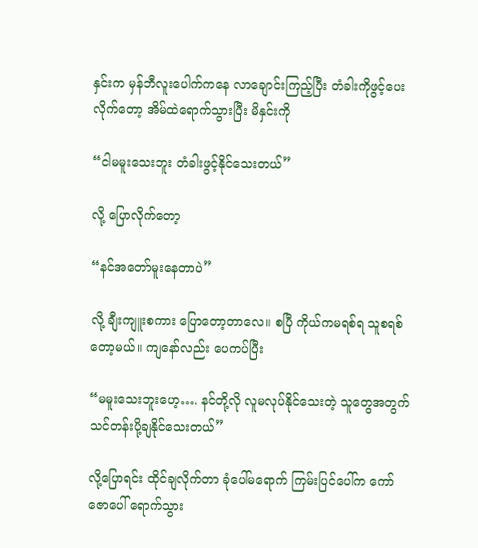နှင်းက မှန်ဘီလူးပေါက်ကနေ လာချောင်းကြည့်ပြီး တံခါးကိုဖွင့်ပေးလိုက်တော့ အိမ်ထဲရောက်သွားပြီး မိနှင်းကို

“ငါမမူးသေးဘူး တံခါးဖွင့်နိုင်သေးတယ်”

လို့ ပြောလိုက်တော့

“နင်အတော်မူးနေတာပဲ”

လို့ ချီးကျူးစကား ပြောတော့တာလေ။ စပြီ ကိုယ်ကမရစ်ရ သူစရစ်တော့မယ်။ ကျနော်လည်း ပေကပ်ပြီး

“မမူးသေးဘူးဟေ့…. နင်တို့လို လူမလုပ်နိုင်သေးတဲ့ သူတွေအတွက် သင်တန်းပို့ချနိုင်သေးတယ်”

လို့ပြောရင်း ထိုင်ချလိုက်တာ ခုံပေါ်မရောက် ကြမ်းပြင်ပေါ်က ကော်ဇောပေါ် ရောက်သွား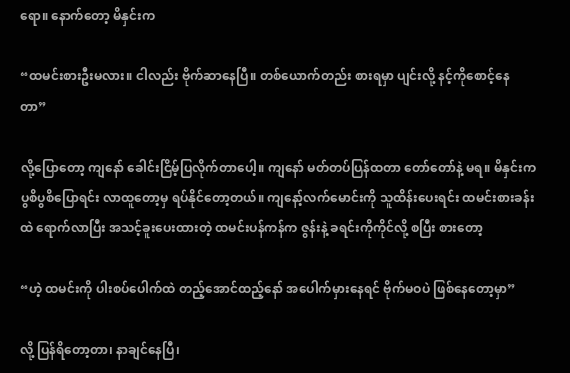ရော။ နောက်တော့ မိနှင်းက

“ထမင်းစားဦးမလား။ ငါလည်း ဗိုက်ဆာနေပြီ။ တစ်ယောက်တည်း စားရမှာ ပျင်းလို့ နင့်ကိုစောင့်နေတာ”

လို့ပြောတော့ ကျနော် ခေါင်းငြိမ့်ပြလိုက်တာပေါ့။ ကျနော် မတ်တပ်ပြန်ထတာ တော်တော်နဲ့ မရ။ မိနှင်းက ပွစိပွစိပြောရင်း လာထူတော့မှ ရပ်နိုင်တော့တယ်။ ကျနော့်လက်မောင်းကို သူထိန်းပေးရင်း ထမင်းစားခန်းထဲ ရောက်လာပြီး အသင့်ခူးပေးထားတဲ့ ထမင်းပန်ကန်က ဇွန်းနဲ့ ခရင်းကိုကိုင်လို့ စပြီး စားတော့

“ဟဲ့ ထမင်းကို ပါးစပ်ပေါက်ထဲ တည့်အောင်ထည့်နော် အပေါက်မှားနေရင် ဗိုက်မဝပဲ ဖြစ်နေတော့မှာ”

လို့ ပြန်ရိတော့တာ၊ နာချင်နေပြီ၊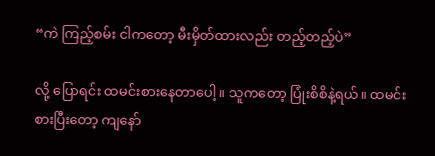“ကဲ ကြည့်စမ်း ငါကတော့ မီးမှိတ်ထားလည်း တည့်တည့်ပဲ”

လို့ ပြောရင်း ထမင်းစားနေတာပေါ့။ သူကတော့ ပြုံးစိစိနဲ့ရယ်။ ထမင်းစားပြီးတော့ ကျနော်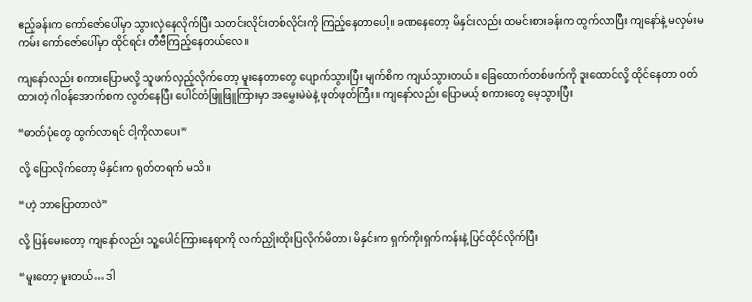ဧည့်ခန်းက ကော်ဇော်ပေါ်မှာ သွားလှဲနေလိုက်ပြီး သတင်းလိုင်းတစ်လိုင်းကို ကြည့်နေတာပေါ့။ ခဏနေတော့ မိနှင်းလည်း ထမင်းစားခန်းက ထွက်လာပြီး ကျနော်နဲ့ မလှမ်းမကမ်း ကော်ဇော်ပေါ်မှာ ထိုင်ရင်း တီဗီကြည့်နေတယ်လေ။

ကျနော်လည်း စကားပြောမလို့ သူဖက်လှည့်လိုက်တော့ မူးနေတာတွေ ပျောက်သွားပြီး မျက်စိက ကျယ်သွားတယ်။ ခြေထောက်တစ်ဖက်ကို ဒူးထောင်လို့ ထိုင်နေတာ ဝတ်ထားတဲ့ ဂါဝန်အောက်စက လွတ်နေပြီး ပေါင်တံဖြူဖြူကြားမှာ အမွှေးမဲမဲနဲ့ ဖုတ်ဖုတ်ကြီး။ ကျနော်လည်း ပြောမယ့် စကားတွေ မေ့သွားပြီး

“ဓာတ်ပုံတွေ ထွက်လာရင် ငါ့ကိုလာပေး”

လို့ ပြောလိုက်တော့ မိနှင်းက ရုတ်တရက် မသိ။

“ဟဲ့ ဘာပြောတာလဲ”

လို့ ပြန်မေးတော့ ကျနော်လည်း သူ့ပေါင်ကြားနေရာကို လက်ညှိုးထိုးပြလိုက်မိတာ၊ မိနှင်းက ရှက်ကိုးရှက်ကန်းနဲ့ ပြင်ထိုင်လိုက်ပြီး

“မူးတော့ မူးတယ်… ဒါ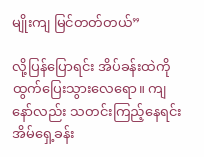မျိုးကျ မြင်တတ်တယ်”

လို့ပြန်ပြောရင်း အိပ်ခန်းထဲကို ထွက်ပြေးသွားလေရော။ ကျနော်လည်း သတင်းကြည့်နေရင်း အိမ်ရှေ့ခန်း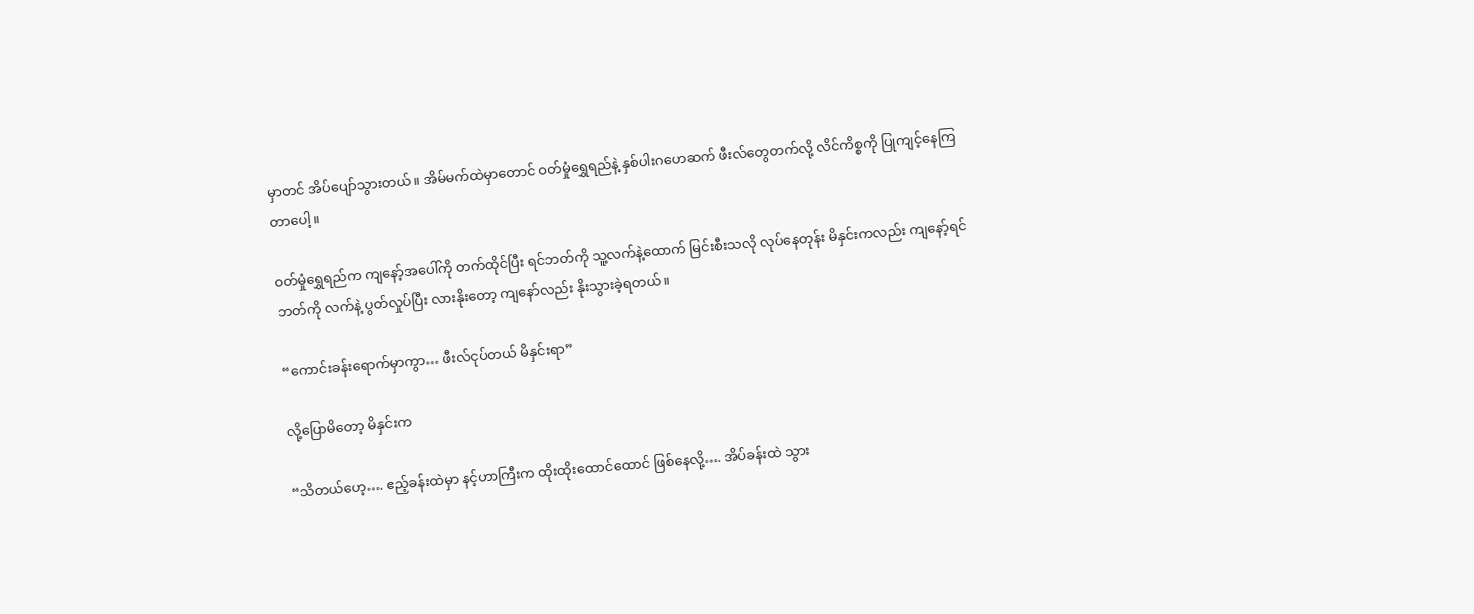မှာတင် အိပ်ပျော်သွားတယ်။ အိမ်မက်ထဲမှာတောင် ဝတ်မှုံရွှေရည်နဲ့ နှစ်ပါးဂဟေဆက် ဖီးလ်တွေတက်လို့ လိင်ကိစ္စကို ပြုကျင့်နေကြတာပေါ့။

ဝတ်မှုံရွှေရည်က ကျနော့်အပေါ်ကို တက်ထိုင်ပြီး ရင်ဘတ်ကို သူ့လက်နဲ့ထောက် မြင်းစီးသလို လုပ်နေတုန်း မိနှင်းကလည်း ကျနော့်ရင်ဘတ်ကို လက်နဲ့ ပွတ်လှုပ်ပြီး လားနိုးတော့ ကျနော်လည်း နိုးသွားခဲ့ရတယ်။

“ကောင်းခန်းရောက်မှာကွာ… ဖီးလ်ငုပ်တယ် မိနှင်းရာ”

လို့ပြောမိတော့ မိနှင်းက

“သိတယ်ဟေ့…. ဧည့်ခန်းထဲမှာ နင့်ဟာကြီးက ထိုးထိုးထောင်ထောင် ဖြစ်နေလို့…. အိပ်ခန်းထဲ သွား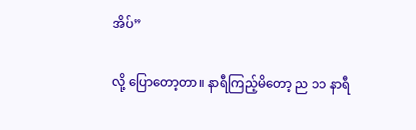အိပ်”

လို့ ပြောတော့တာ။ နာရီကြည့်မိတော့ ည ၁၁ နာရီ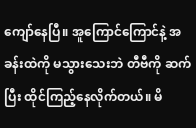ကျော်နေပြီ။ အူကြောင်ကြောင်နဲ့ အခန်းထဲကို မသွားသေးဘဲ တီဗီကို ဆက်ပြီး ထိုင်ကြည့်နေလိုက်တယ်။ မိ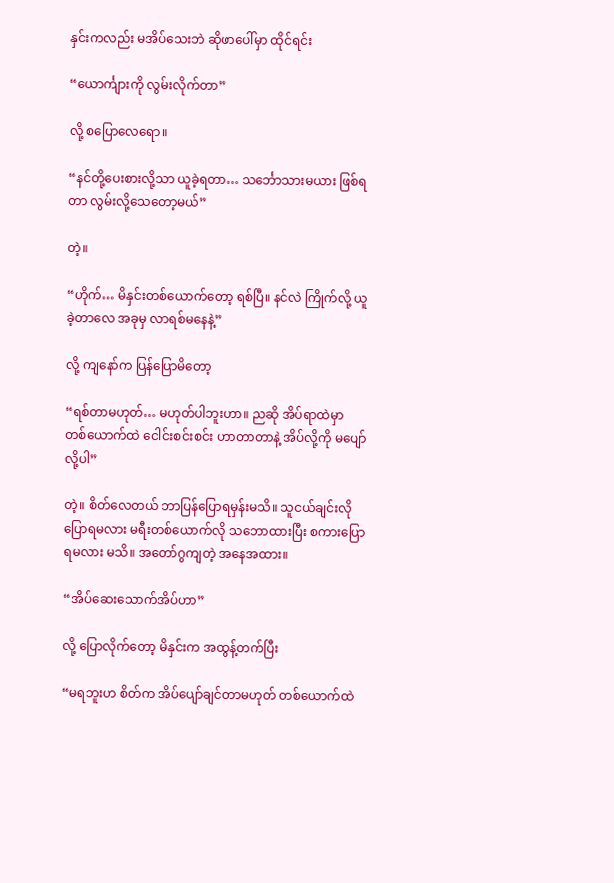နှင်းကလည်း မအိပ်သေးဘဲ ဆိုဖာပေါ်မှာ ထိုင်ရင်း

“ယောင်္ကျားကို လွမ်းလိုက်တာ”

လို့ စပြောလေရော။

“နင်တို့ပေးစားလို့သာ ယူခဲ့ရတာ… သင်္ဘောသားမယား ဖြစ်ရတာ လွမ်းလို့သေတော့မယ်”

တဲ့။

“ဟိုက်… မိနှင်းတစ်ယောက်တော့ ရစ်ပြီ။ နင်လဲ ကြိုက်လို့ ယူခဲ့တာလေ အခုမှ လာရစ်မနေနဲ့”

လို့ ကျနော်က ပြန်ပြောမိတော့

“ရစ်တာမဟုတ်… မဟုတ်ပါဘူးဟာ။ ညဆို အိပ်ရာထဲမှာ တစ်ယောက်ထဲ ငေါင်းစင်းစင်း ဟာတာတာနဲ့ အိပ်လို့ကို မပျော်လို့ပါ”

တဲ့။ စိတ်လေတယ် ဘာပြန်ပြောရမှန်းမသိ။ သူငယ်ချင်းလို ပြောရမလား မရီးတစ်ယောက်လို သဘောထားပြီး စကားပြောရမလား မသိ။ အတော်ဂွကျတဲ့ အနေအထား။

“အိပ်ဆေးသောက်အိပ်ဟာ”

လို့ ပြောလိုက်တော့ မိနှင်းက အထွန့်တက်ပြီး

“မရဘူးဟ စိတ်က အိပ်ပျော်ချင်တာမဟုတ် တစ်ယောက်ထဲ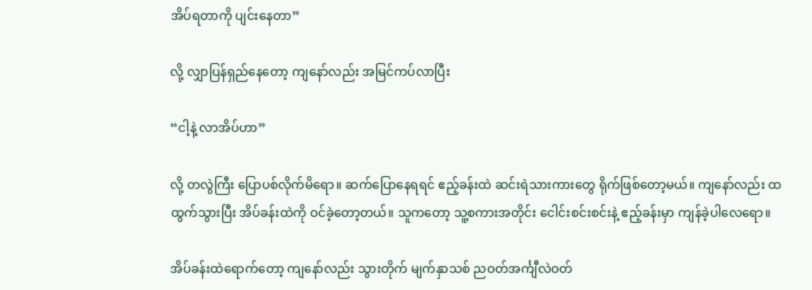အိပ်ရတာကို ပျင်းနေတာ”

လို့ လျှာပြန်ရှည်နေတော့ ကျနော်လည်း အမြင်ကပ်လာပြီး

“ငါ့နဲ့ လာအိပ်ဟာ”

လို့ တလွဲကြီး ပြောပစ်လိုက်မိရော။ ဆက်ပြောနေရရင် ဧည့်ခန်းထဲ ဆင်းရဲသားကားတွေ ရိုက်ဖြစ်တော့မယ်။ ကျနော်လည်း ထထွက်သွားပြီး အိပ်ခန်းထဲကို ဝင်ခဲ့တော့တယ်။ သူကတော့ သူ့စကားအတိုင်း ငေါင်းစင်းစင်းနဲ့ ဧည့်ခန်းမှာ ကျန်ခဲ့ပါလေရော။

အိပ်ခန်းထဲရောက်တော့ ကျနော်လည်း သွားတိုက် မျက်နှာသစ် ညဝတ်အင်္ကျီလဲဝတ်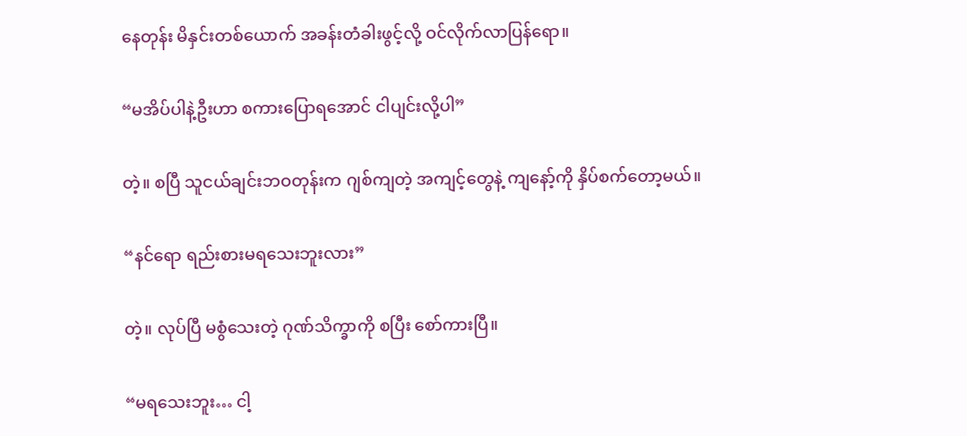နေတုန်း မိနှင်းတစ်ယောက် အခန်းတံခါးဖွင့်လို့ ဝင်လိုက်လာပြန်ရော။

“မအိပ်ပါနဲ့ဦးဟာ စကားပြောရအောင် ငါပျင်းလို့ပါ”

တဲ့။ စပြီ သူငယ်ချင်းဘဝတုန်းက ဂျစ်ကျတဲ့ အကျင့်တွေနဲ့ ကျနော့်ကို နှိပ်စက်တော့မယ်။

“နင်ရော ရည်းစားမရသေးဘူးလား”

တဲ့။ လုပ်ပြီ မစွံသေးတဲ့ ဂုဏ်သိက္ခာကို စပြီး စော်ကားပြီ။

“မရသေးဘူး… ငါ့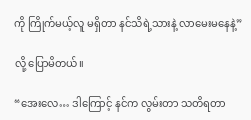ကို ကြိုက်မယ့်လူ မရှိတာ နင်သိရဲ့သားနဲ့ လာမေးမနေနဲ့”

လို့ ပြောမိတယ်။

“အေးလေ… ဒါကြောင့် နင်က လွမ်းတာ သတိရတာ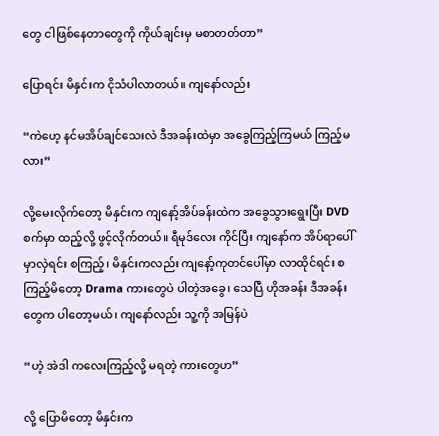တွေ ငါဖြစ်နေတာတွေကို ကိုယ်ချင်းမှ မစာတတ်တာ”

ပြောရင်း မိနှင်းက ငိုသံပါလာတယ်။ ကျနော်လည်း

“ကဲဟေ့ နင်မအိပ်ချင်သေးလဲ ဒီအခန်းထဲမှာ အခွေကြည့်ကြမယ် ကြည့်မလား”

လို့မေးလိုက်တော့ မိနှင်းက ကျနော့်အိပ်ခန်းထဲက အခွေသွားရွေးပြီး DVD စက်မှာ ထည့်လို့ ဖွင့်လိုက်တယ်။ ရီမုဒ်လေး ကိုင်ပြီး ကျနော်က အိပ်ရာပေါ်မှာလှဲရင်း စကြည့်၊ မိနှင်းကလည်း ကျနော့်ကုတင်ပေါ်မှာ လာထိုင်ရင်း စကြည့်မိတော့ Drama ကားတွေပဲ ပါတဲ့အခွေ၊ သေပြီ ဟိုအခန်း ဒီအခန်းတွေက ပါတော့မယ်၊ ကျနော်လည်း သူ့ကို အမြန်ပဲ

“ဟဲ့ အဲဒါ ကလေးကြည့်လို့ မရတဲ့ ကားတွေဟ”

လို့ ပြောမိတော့ မိနှင်းက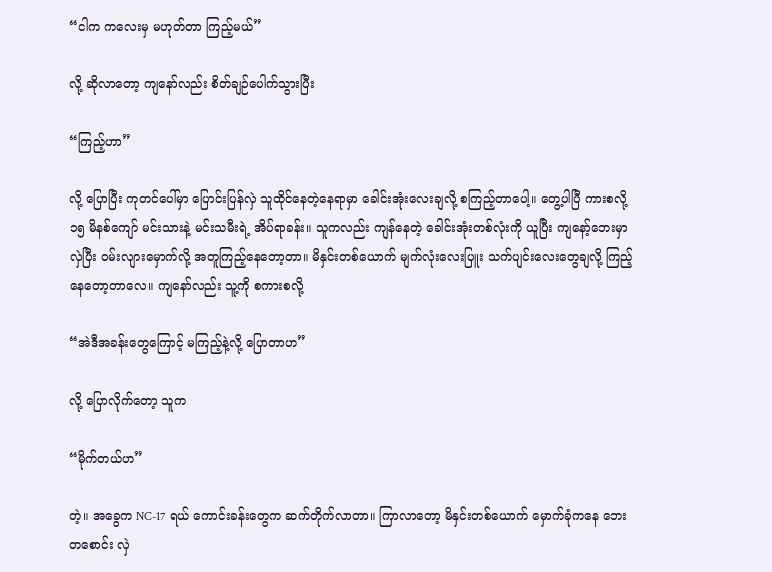“ငါက ကလေးမှ မဟုတ်တာ ကြည့်မယ်”

လို့ ဆိုလာတော့ ကျနော်လည်း စိတ်ချဉ်ပေါက်သွားပြီး

“ကြည့်ဟာ”

လို့ ပြောပြီး ကုတင်ပေါ်မှာ ပြောင်းပြန်လှဲ သူထိုင်နေတဲ့နေရာမှာ ခေါင်းအုံးလေးချလို့ စကြည့်တာပေါ့။ တွေ့ပါပြီ ကားစလို့ ၁၅ မိနစ်ကျော် မင်းသားနဲ့ မင်းသမီးရဲ့ အိပ်ရာခန်း။ သူကလည်း ကျန်နေတဲ့ ခေါင်းအုံးတစ်လုံးကို ယူပြီး ကျနော့်ဘေးမှာ လှဲပြီး ဝမ်းလျားမှောက်လို့ အတူကြည့်နေတော့တာ။ မိနှင်းတစ်ယောက် မျက်လုံးလေးပြူး သက်ပျင်းလေးတွေချလို့ ကြည့်နေတော့တာလေ။ ကျနော်လည်း သူ့ကို စကားစလို့

“အဲဒီအခန်းတွေကြောင့် မကြည့်နဲ့လို့ ပြောတာဟ”

လို့ ပြောလိုက်တော့ သူက

“မိုက်တယ်ဟ”

တဲ့။ အခွေက NC-17 ရယ် ကောင်းခန်းတွေက ဆက်တိုက်လာတာ။ ကြာလာတော့ မိနှင်းတစ်ယောက် မှောက်ခုံကနေ ဘေးတစောင်း လှဲ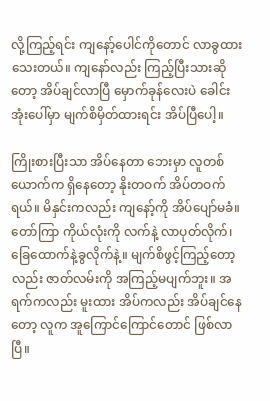လို့ကြည့်ရင်း ကျနော့်ပေါင်ကိုတောင် လာခွထားသေးတယ်။ ကျနော်လည်း ကြည့်ပြီးသားဆိုတော့ အိပ်ချင်လာပြီ မှောက်ခုန်လေးပဲ ခေါင်းအုံးပေါ်မှာ မျက်စိမှိတ်ထားရင်း အိပ်ပြီပေါ့။

ကြိုးစားပြီးသာ အိပ်နေတာ ဘေးမှာ လူတစ်ယောက်က ရှိနေတော့ နိုးတဝက် အိပ်တဝက်ရယ်။ မိနှင်းကလည်း ကျနော့်ကို အိပ်ပျော်မခံ။ တော်ကြာ ကိုယ်လုံးကို လက်နဲ့ လာပုတ်လိုက်၊ ခြေထောက်နဲ့ခွလိုက်နဲ့။ မျက်စိဖွင့်ကြည့်တော့လည်း ဇာတ်လမ်းကို အကြည့်မပျက်ဘူး။ အရက်ကလည်း မူးထား အိပ်ကလည်း အိပ်ချင်နေတော့ လူက အူကြောင်ကြောင်တောင် ဖြစ်လာပြီ။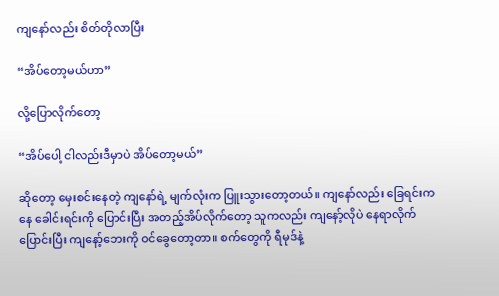ကျနော်လည်း စိတ်တိုလာပြီး

“အိပ်တော့မယ်ဟာ”

လို့ပြောလိုက်တော့

“အိပ်ပေါ့ ငါလည်းဒီမှာပဲ အိပ်တော့မယ်”

ဆိုတော့ မှေးစင်းနေတဲ့ ကျနော်ရဲ့ မျက်လုံးက ပြူးသွားတော့တယ်။ ကျနော်လည်း ခြေရင်းကနေ ခေါင်းရင်းကို ပြောင်းပြီး အတည့်အိပ်လိုက်တော့ သူကလည်း ကျနော့်လိုပဲ နေရာလိုက်ပြောင်းပြီး ကျနော့်ဘေးကို ဝင်ခွေတော့တာ။ စက်တွေကို ရီမုဒ်နဲ့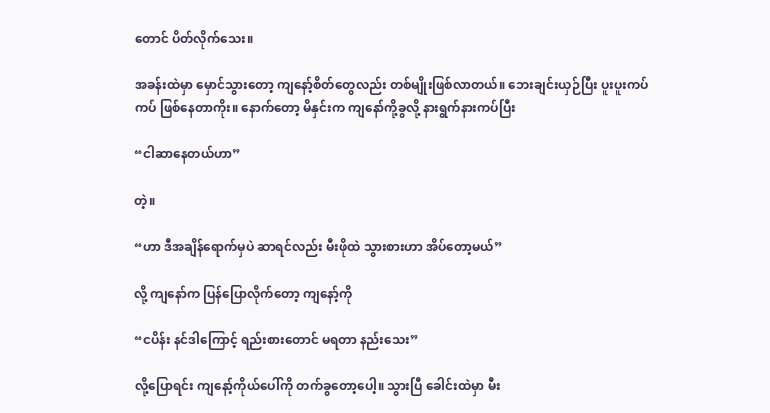တောင် ပိတ်လိုက်သေး။

အခန်းထဲမှာ မှောင်သွားတော့ ကျနော့်စိတ်တွေလည်း တစ်မျိုးဖြစ်လာတယ်။ ဘေးချင်းယှဉ်ပြီး ပူးပူးကပ်ကပ် ဖြစ်နေတာကိုး။ နောက်တော့ မိနှင်းက ကျနော်ကို့ခွလို့ နားရွက်နားကပ်ပြီး

“ငါဆာနေတယ်ဟာ”

တဲ့။

“ဟာ ဒီအချိန်ရောက်မှပဲ ဆာရင်လည်း မီးဖိုထဲ သွားစားဟာ အိပ်တော့မယ်”

လို့ ကျနော်က ပြန်ပြောလိုက်တော့ ကျနော့်ကို

“ငပိန်း နင်ဒါကြောင့် ရည်းစားတောင် မရတာ နည်းသေး”

လို့ပြောရင်း ကျနော့်ကိုယ်ပေါ်ကို တက်ခွတော့ပေါ့။ သွားပြီ ခေါင်းထဲမှာ မီး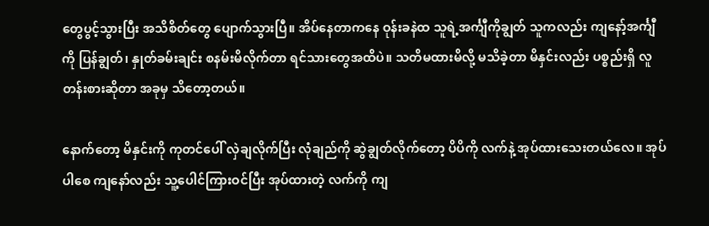တွေပွင့်သွားပြီး အသိစိတ်တွေ ပျောက်သွားပြီ။ အိပ်နေတာကနေ ဝုန်းခနဲထ သူရဲ့အင်္ကျီကိုချွတ် သူကလည်း ကျနော့်အင်္ကျီကို ပြန်ချွတ်၊ နှုတ်ခမ်းချင်း စနမ်းမိလိုက်တာ ရင်သားတွေအထိပဲ။ သတိမထားမိလို့ မသိခဲ့တာ မိနှင်းလည်း ပစ္စည်းရှိ လူတန်းစားဆိုတာ အခုမှ သိတော့တယ်။

နောက်တော့ မိနှင်းကို ကုတင်ပေါ် လှဲချလိုက်ပြီး လုံချည်ကို ဆွဲချွတ်လိုက်တော့ ပိပိကို လက်နဲ့ အုပ်ထားသေးတယ်လေ။ အုပ်ပါစေ ကျနော်လည်း သူ့ပေါင်ကြားဝင်ပြီး အုပ်ထားတဲ့ လက်ကို ကျ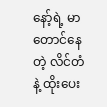နော့်ရဲ့ မာတောင်နေတဲ့ လိင်တံနဲ့ ထိုးပေး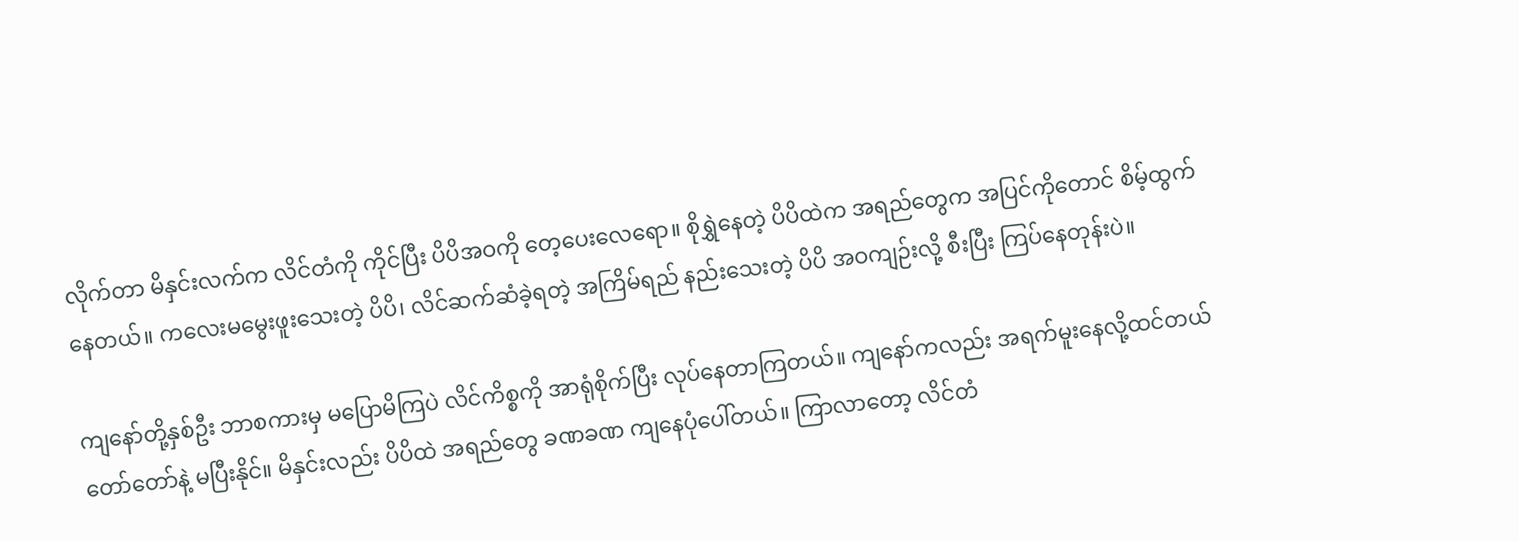လိုက်တာ မိနှင်းလက်က လိင်တံကို ကိုင်ပြီး ပိပိအဝကို တေ့ပေးလေရော။ စိုရွှဲနေတဲ့ ပိပိထဲက အရည်တွေက အပြင်ကိုတောင် စိမ့်ထွက်နေတယ်။ ကလေးမမွေးဖူးသေးတဲ့ ပိပိ၊ လိင်ဆက်ဆံခဲ့ရတဲ့ အကြိမ်ရည် နည်းသေးတဲ့ ပိပိ အဝကျဉ်းလို့ စီးပြီး ကြပ်နေတုန်းပဲ။

ကျနော်တို့နှစ်ဦး ဘာစကားမှ မပြောမိကြပဲ လိင်ကိစ္စကို အာရုံစိုက်ပြီး လုပ်နေတာကြတယ်။ ကျနော်ကလည်း အရက်မူးနေလို့ထင်တယ် တော်တော်နဲ့ မပြီးနိုင်။ မိနှင်းလည်း ပိပိထဲ အရည်တွေ ခဏခဏ ကျနေပုံပေါ်တယ်။ ကြာလာတော့ လိင်တံ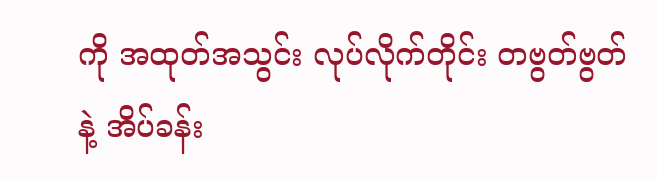ကို အထုတ်အသွင်း လုပ်လိုက်တိုင်း တဗွတ်ဗွတ်နဲ့ အိပ်ခန်း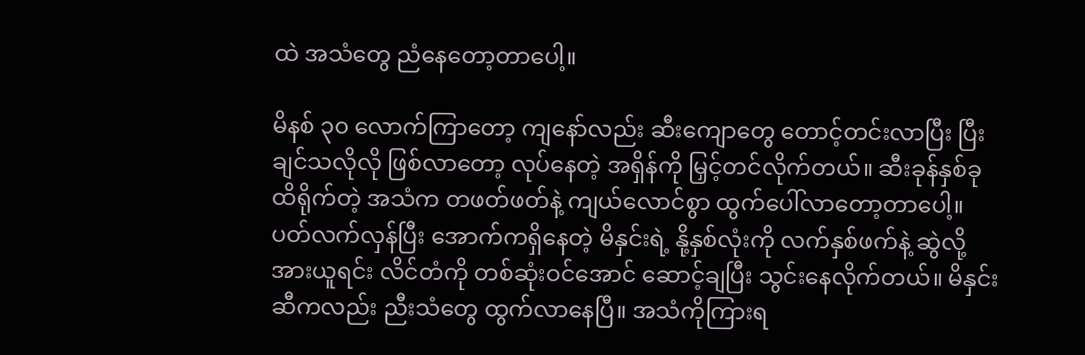ထဲ အသံတွေ ညံနေတော့တာပေါ့။

မိနစ် ၃၀ လောက်ကြာတော့ ကျနော်လည်း ဆီးကျောတွေ တောင့်တင်းလာပြီး ပြီးချင်သလိုလို ဖြစ်လာတော့ လုပ်နေတဲ့ အရှိန်ကို မြှင့်တင်လိုက်တယ်။ ဆီးခုန်နှစ်ခု ထိရိုက်တဲ့ အသံက တဖတ်ဖတ်နဲ့ ကျယ်လောင်စွာ ထွက်ပေါ်လာတော့တာပေါ့။ ပတ်လက်လှန်ပြီး အောက်ကရှိနေတဲ့ မိနှင်းရဲ့ နို့နှစ်လုံးကို လက်နှစ်ဖက်နဲ့ ဆွဲလို့ အားယူရင်း လိင်တံကို တစ်ဆုံးဝင်အောင် ဆောင့်ချပြီး သွင်းနေလိုက်တယ်။ မိနှင်းဆီကလည်း ညီးသံတွေ ထွက်လာနေပြီ။ အသံကိုကြားရ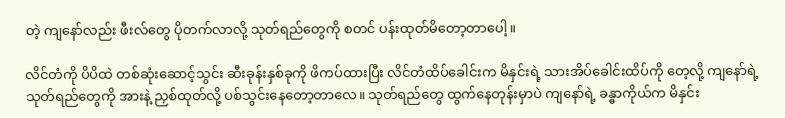တဲ့ ကျနော်လည်း ဖီးလ်တွေ ပိုတက်လာလို့ သုတ်ရည်တွေကို စတင် ပန်းထုတ်မိတော့တာပေါ့။

လိင်တံကို ပိပိထဲ တစ်ဆုံးဆောင့်သွင်း ဆီးခုန်းနှစ်ခုကို ဖိကပ်ထားပြီး လိင်တံထိပ်ခေါင်းက မိနှင်းရဲ့ သားအိပ်ခေါင်းထိပ်ကို တေ့လို့ ကျနော်ရဲ့ သုတ်ရည်တွေကို အားနဲ့ ညှစ်ထုတ်လို့ ပစ်သွင်းနေတော့တာလေ။ သုတ်ရည်တွေ ထွက်နေတုန်းမှာပဲ ကျနော်ရဲ့ ခန္ဓာကိုယ်က မိနှင်း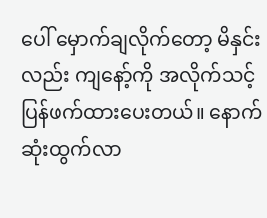ပေါ် မှောက်ချလိုက်တော့ မိနှင်းလည်း ကျနော့်ကို အလိုက်သင့် ပြန်ဖက်ထားပေးတယ်။ နောက်ဆုံးထွက်လာ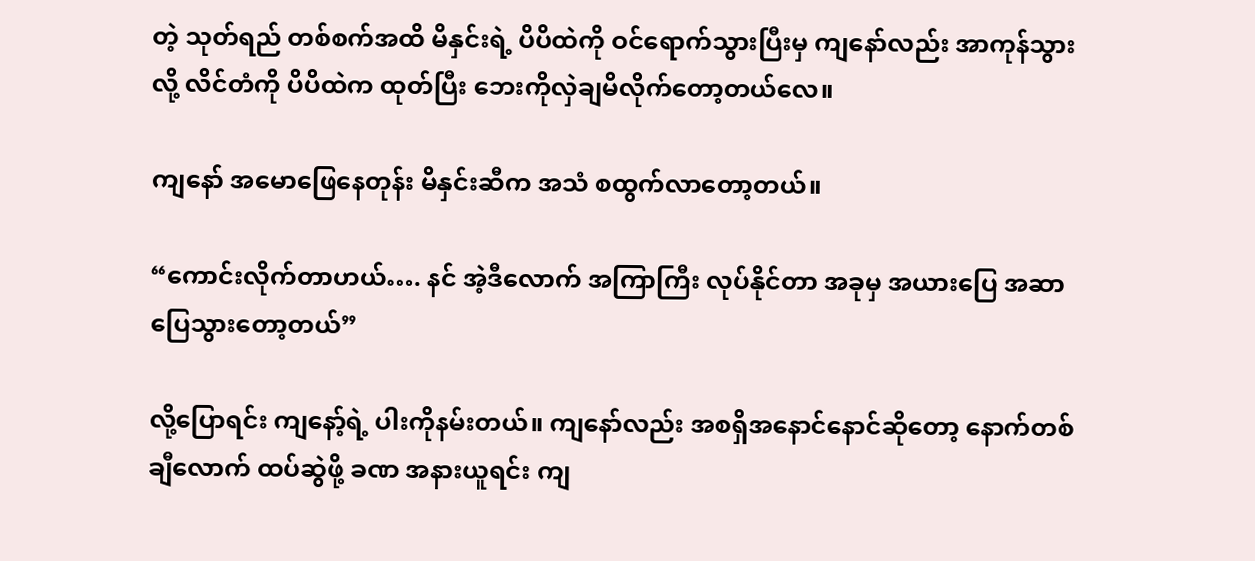တဲ့ သုတ်ရည် တစ်စက်အထိ မိနှင်းရဲ့ ပိပိထဲကို ဝင်ရောက်သွားပြီးမှ ကျနော်လည်း အာကုန်သွားလို့ လိင်တံကို ပိပိထဲက ထုတ်ပြီး ဘေးကိုလှဲချမိလိုက်တော့တယ်လေ။

ကျနော် အမောဖြေနေတုန်း မိနှင်းဆီက အသံ စထွက်လာတော့တယ်။

“ကောင်းလိုက်တာဟယ်…. နင် အဲ့ဒီလောက် အကြာကြီး လုပ်နိုင်တာ အခုမှ အယားပြေ အဆာပြေသွားတော့တယ်”

လို့ပြောရင်း ကျနော့်ရဲ့ ပါးကိုနမ်းတယ်။ ကျနော်လည်း အစရှိအနောင်နောင်ဆိုတော့ နောက်တစ်ချီလောက် ထပ်ဆွဲဖို့ ခဏ အနားယူရင်း ကျ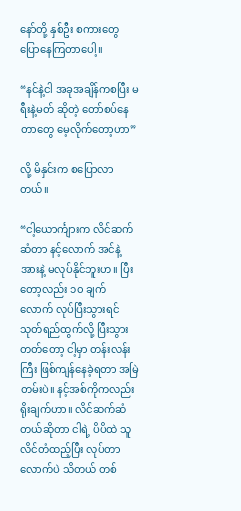နော်တို့ နှစ်ဦး စကားတွေ ပြောနေကြတာပေါ့။

“နင်နဲ့ငါ အခုအချိန်ကစပြီး မရီးနဲ့မတ် ဆိုတဲ့ တော်စပ်နေတာတွေ မေ့လိုက်တော့ဟာ”

လို့ မိနှင်းက စပြောလာတယ်။

“ငါ့ယောင်္ကျားက လိင်ဆက်ဆံတာ နင့်လောက် အင်နဲ့အားနဲ့ မလုပ်နိုင်ဘူးဟ။ ပြီးတော့လည်း ၁၀ ချက်လောက် လုပ်ပြီးသွားရင် သုတ်ရည်ထွက်လို့ ပြီးသွားတတ်တော့ ငါ့မှာ တန်းလန်းကြီး ဖြစ်ကျန်နေခဲ့ရတာ အမြဲတမ်းပဲ။ နင့်အစ်ကိုကလည်း ရိုးချက်ဟာ။ လိင်ဆက်ဆံတယ်ဆိုတာ ငါရဲ့ ပိပိထဲ သူလိင်တံထည့်ပြီး လုပ်တာလောက်ပဲ သိတယ် တစ်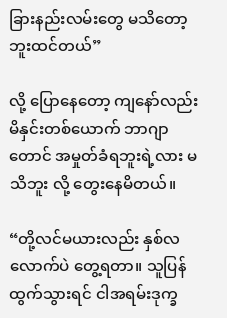ခြားနည်းလမ်းတွေ မသိတော့ဘူးထင်တယ်”

လို့ ပြောနေတော့ ကျနော်လည်း မိနှင်းတစ်ယောက် ဘာဂျာတောင် အမှုတ်ခံရဘူးရဲ့လား မသိဘူး လို့ တွေးနေမိတယ်။

“တို့လင်မယားလည်း နှစ်လလောက်ပဲ တွေ့ရတာ။ သူပြန်ထွက်သွားရင် ငါအရမ်းဒုက္ခ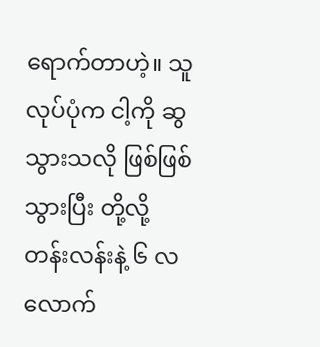ရောက်တာဟဲ့။ သူလုပ်ပုံက ငါ့ကို ဆွသွားသလို ဖြစ်ဖြစ်သွားပြီး တို့လို့တန်းလန်းနဲ့ ၆ လလောက်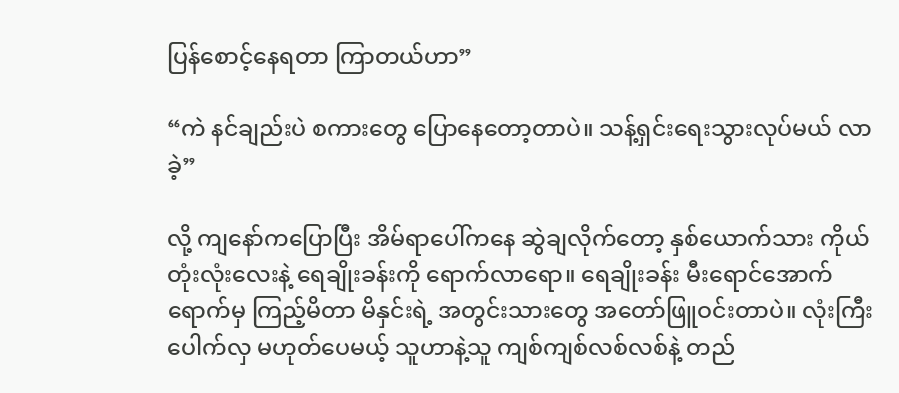ပြန်စောင့်နေရတာ ကြာတယ်ဟာ”

“ကဲ နင်ချည်းပဲ စကားတွေ ပြောနေတော့တာပဲ။ သန့်ရှင်းရေးသွားလုပ်မယ် လာခဲ့”

လို့ ကျနော်ကပြောပြီး အိမ်ရာပေါ်ကနေ ဆွဲချလိုက်တော့ နှစ်ယောက်သား ကိုယ်တုံးလုံးလေးနဲ့ ရေချိုးခန်းကို ရောက်လာရော။ ရေချိုးခန်း မီးရောင်အောက်ရောက်မှ ကြည့်မိတာ မိနှင်းရဲ့ အတွင်းသားတွေ အတော်ဖြူဝင်းတာပဲ။ လုံးကြီးပေါက်လှ မဟုတ်ပေမယ့် သူဟာနဲ့သူ ကျစ်ကျစ်လစ်လစ်နဲ့ တည်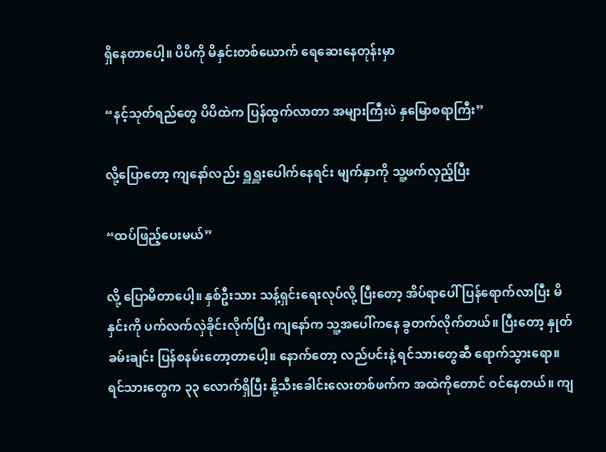ရှိနေတာပေါ့။ ပိပိကို မိနှင်းတစ်ယောက် ရေဆေးနေတုန်းမှာ

“နင့်သုတ်ရည်တွေ ပိပိထဲက ပြန်ထွက်လာတာ အများကြီးပဲ နှမြောစရာကြီး”

လို့ပြောတော့ ကျနော်လည်း ရှူရှူးပေါက်နေရင်း မျက်နှာကို သူ့ဖက်လှည့်ပြီး

“ထပ်ဖြည့်ပေးမယ်”

လို့ ပြောမိတာပေါ့။ နှစ်ဦးသား သန့်ရှင်းရေးလုပ်လို့ ပြီးတော့ အိပ်ရာပေါ် ပြန်ရောက်လာပြီး မိနှင်းကို ပက်လက်လှဲခိုင်းလိုက်ပြီး ကျနော်က သူ့အပေါ်ကနေ ခွတက်လိုက်တယ်။ ပြီးတော့ နှုတ်ခမ်းချင်း ပြန်စနမ်းတော့တာပေါ့။ နောက်တော့ လည်ပင်းနဲ့ ရင်သားတွေဆီ ရောက်သွားရော။ ရင်သားတွေက ၃၃ လောက်ရှိပြီး နို့သီးခေါင်းလေးတစ်ဖက်က အထဲကိုတောင် ဝင်နေတယ်။ ကျ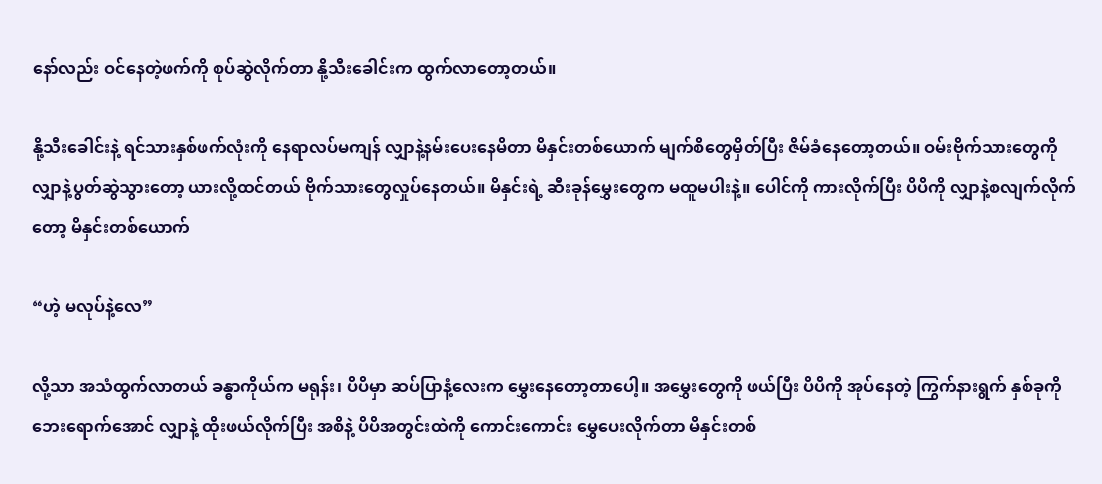နော်လည်း ဝင်နေတဲ့ဖက်ကို စုပ်ဆွဲလိုက်တာ နို့သီးခေါင်းက ထွက်လာတော့တယ်။

နို့သီးခေါင်းနဲ့ ရင်သားနှစ်ဖက်လုံးကို နေရာလပ်မကျန် လျှာနဲ့နမ်းပေးနေမိတာ မိနှင်းတစ်ယောက် မျက်စိတွေမှိတ်ပြီး ဇိမ်ခံနေတော့တယ်။ ဝမ်းဗိုက်သားတွေကို လျှာနဲ့ပွတ်ဆွဲသွားတော့ ယားလို့ထင်တယ် ဗိုက်သားတွေလှုပ်နေတယ်။ မိနှင်းရဲ့ ဆီးခုန်မွှေးတွေက မထူမပါးနဲ့။ ပေါင်ကို ကားလိုက်ပြီး ပိပိကို လျှာနဲ့စလျက်လိုက်တော့ မိနှင်းတစ်ယောက်

“ဟဲ့ မလုပ်နဲ့လေ”

လို့သာ အသံထွက်လာတယ် ခန္ဓာကိုယ်က မရုန်း၊ ပိပိမှာ ဆပ်ပြာနံ့လေးက မွှေးနေတော့တာပေါ့။ အမွှေးတွေကို ဖယ်ပြီး ပိပိကို အုပ်နေတဲ့ ကြွက်နားရွက် နှစ်ခုကို ဘေးရောက်အောင် လျှာနဲ့ ထိုးဖယ်လိုက်ပြီး အစိနဲ့ ပိပိအတွင်းထဲကို ကောင်းကောင်း မွှေပေးလိုက်တာ မိနှင်းတစ်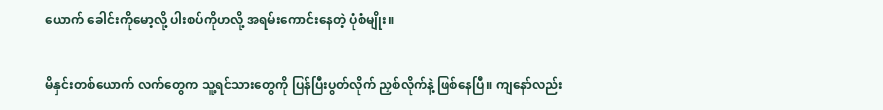ယောက် ခေါင်းကိုမော့လို့ ပါးစပ်ကိုဟလို့ အရမ်းကောင်းနေတဲ့ ပုံစံမျိုး။

မိနှင်းတစ်ယောက် လက်တွေက သူ့ရင်သားတွေကို ပြန်ပြီးပွတ်လိုက် ညှစ်လိုက်နဲ့ ဖြစ်နေပြီ။ ကျနော်လည်း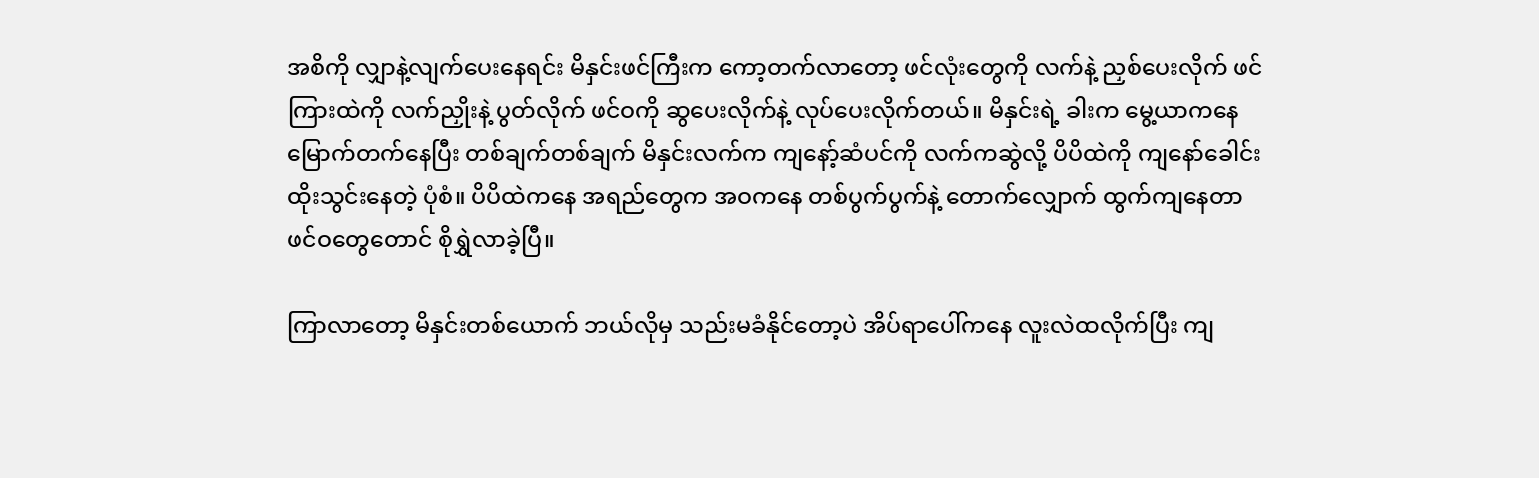အစိကို လျှာနဲ့လျက်ပေးနေရင်း မိနှင်းဖင်ကြီးက ကော့တက်လာတော့ ဖင်လုံးတွေကို လက်နဲ့ ညှစ်ပေးလိုက် ဖင်ကြားထဲကို လက်ညှိုးနဲ့ ပွတ်လိုက် ဖင်ဝကို ဆွပေးလိုက်နဲ့ လုပ်ပေးလိုက်တယ်။ မိနှင်းရဲ့ ခါးက မွေ့ယာကနေ မြောက်တက်နေပြီး တစ်ချက်တစ်ချက် မိနှင်းလက်က ကျနော့်ဆံပင်ကို လက်ကဆွဲလို့ ပိပိထဲကို ကျနော်ခေါင်းထိုးသွင်းနေတဲ့ ပုံစံ။ ပိပိထဲကနေ အရည်တွေက အဝကနေ တစ်ပွက်ပွက်နဲ့ တောက်လျှောက် ထွက်ကျနေတာ ဖင်ဝတွေတောင် စိုရွှဲလာခဲ့ပြီ။

ကြာလာတော့ မိနှင်းတစ်ယောက် ဘယ်လိုမှ သည်းမခံနိုင်တော့ပဲ အိပ်ရာပေါ်ကနေ လူးလဲထလိုက်ပြီး ကျ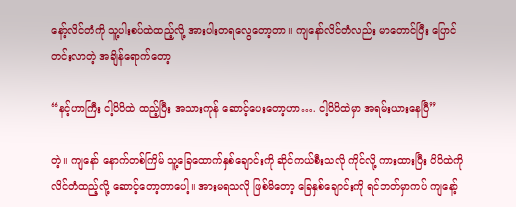နော့်လိင်တံကို သူ့ပါးစပ်ထဲထည့်လို့ အားပါးတရလွေတော့တာ။ ကျနော်လိင်တံလည်း မာတောင်ပြီး ပြောင်တင်းလာတဲ့ အချိန်ရောက်တော့

“နင့်ဟာကြီး ငါ့ပိပိထဲ ထည့်ပြီး အသားကုန် ဆောင့်ပေးတော့ဟာ…. ငါ့ပိပိထဲမှာ အရမ်းယားနေပြီ”

တဲ့။ ကျနော် နောက်တစ်ကြိမ် သူ့ခြေထောက်နှစ်ချောင်းကို ဆိုင်ကယ်စီးသလို ကိုင်လို့ ကားထားပြီး ပိပိထဲကို လိင်တံထည့်လို့ ဆောင့်တော့တာပေါ့။ အားမရသလို ဖြစ်မိတော့ ခြေနှစ်ချောင်းကို ရင်ဘတ်မှာကပ် ကျနော့်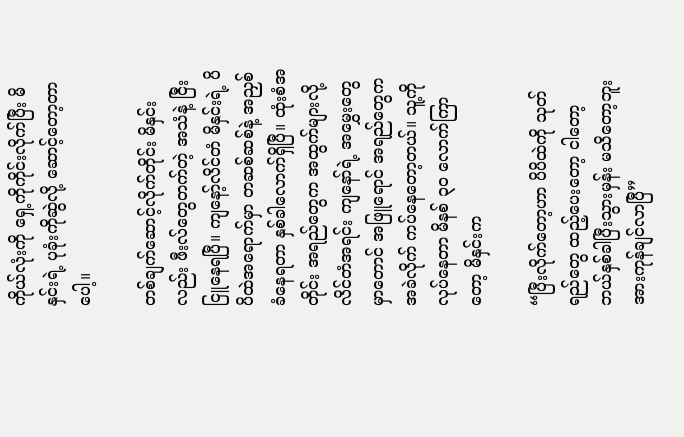ကိုယ်လုံးကို ရှေ့ကိုကိုင်းလိုက်ပြီး မိနှင်းရဲ့ ပုခုံးကိုဆွဲလို့ ဆောင့်တော့တာပေါ့။

တစ်ချက်ဆောင့်လိုက်တိုင်း မိနှင်းလည်း ဖီးလ်တွေတက်တဲ့ အသံနဲ့ ငြီးငြူနေရပြီ။ ကျနော့်လိင်တံ မိနှင်းရဲ့ ပိပိထဲအရောက်မှာ တဆစ်ဆစ်နဲ့ အညှစ်ခံနေရတာ နှစ်ခါလောက်ရှိပြီ။ ထုံးစံအတိုင်း အရည်တွေက အထွက်များလို့ လိင်တံအရင်း ကျနော်ရဲ့ အမွှေးတွေမှာတောင် အဖြူရောင် အရည်တွေက အခဲလိုက် ကပ်နေတော့တယ်။ သူ့ကိုလုပ်နေတာ မိနစ် ၃၀ လောက်ကြာတော့ မိနှင်းက

“ပြီးလိုက်တော့ဟာ ပိပိထဲကို သုတ်ရည်တွေ ထည့်ပေးတော့ ငါတော့ ဘယ်နှစ်ခါပြီးသွားမှန်း မသိတော့ဘူး အားကုန်ချင်လာပြီ”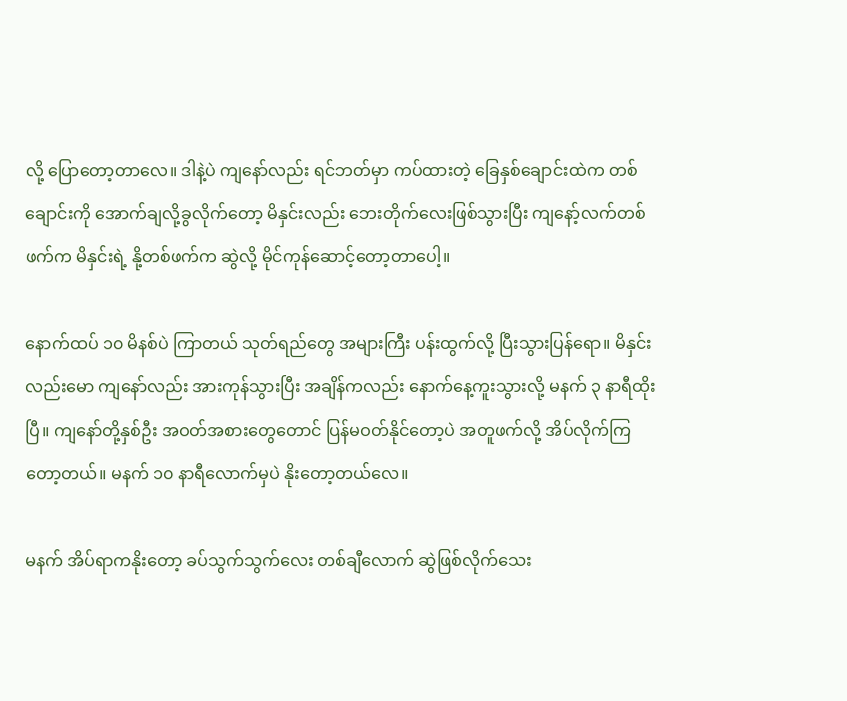လို့ ပြောတော့တာလေ။ ဒါနဲ့ပဲ ကျနော်လည်း ရင်ဘတ်မှာ ကပ်ထားတဲ့ ခြေနှစ်ချောင်းထဲက တစ်ချောင်းကို အောက်ချလို့ခွလိုက်တော့ မိနှင်းလည်း ဘေးတိုက်လေးဖြစ်သွားပြီး ကျနော့်လက်တစ်ဖက်က မိနှင်းရဲ့ နို့တစ်ဖက်က ဆွဲလို့ မိုင်ကုန်ဆောင့်တော့တာပေါ့။

နောက်ထပ် ၁၀ မိနစ်ပဲ ကြာတယ် သုတ်ရည်တွေ အများကြီး ပန်းထွက်လို့ ပြီးသွားပြန်ရော။ မိနှင်းလည်းမော ကျနော်လည်း အားကုန်သွားပြီး အချိန်ကလည်း နောက်နေ့ကူးသွားလို့ မနက် ၃ နာရီထိုးပြီ။ ကျနော်တို့နှစ်ဦး အဝတ်အစားတွေတောင် ပြန်မဝတ်နိုင်တော့ပဲ အတူဖက်လို့ အိပ်လိုက်ကြတော့တယ်။ မနက် ၁၀ နာရီလောက်မှပဲ နိုးတော့တယ်လေ။

မနက် အိပ်ရာကနိုးတော့ ခပ်သွက်သွက်လေး တစ်ချီလောက် ဆွဲဖြစ်လိုက်သေး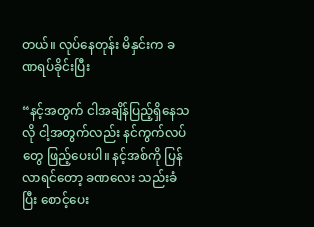တယ်။ လုပ်နေတုန်း မိနှင်းက ခဏရပ်ခိုင်းပြီး

“နင့်အတွက် ငါအချိန်ပြည့်ရှိနေသလို ငါ့အတွက်လည်း နင်ကွက်လပ်တွေ ဖြည့်ပေးပါ။ နင့်အစ်ကို ပြန်လာရင်တော့ ခဏလေး သည်းခံပြီး စောင့်ပေး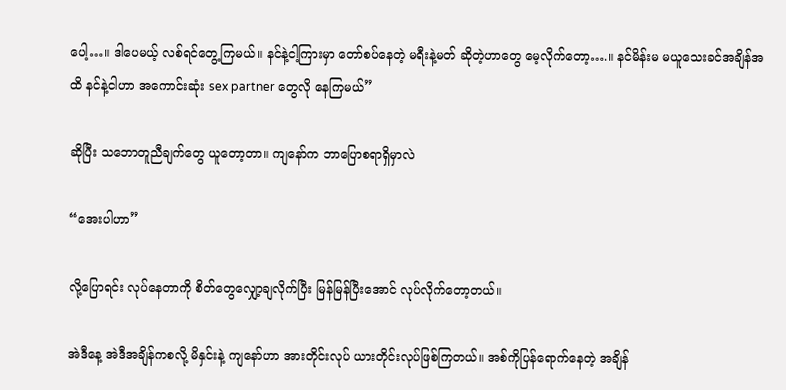ပေါ့…။ ဒါပေမယ့် လစ်ရင်တွေ့ကြမယ်။ နင်နဲ့ငါ့ကြားမှာ တော်စပ်နေတဲ့ မရီးနဲ့မတ် ဆိုတဲ့ဟာတွေ မေ့လိုက်တော့….။ နင်မိန်းမ မယူသေးခင်အချိန်အထိ နင်နဲ့ငါဟာ အကောင်းဆုံး sex partner တွေလို နေကြမယ်”

ဆိုပြီး သဘောတူညီချက်တွေ ယူတော့တာ။ ကျနော်က ဘာပြောစရာရှိမှာလဲ

“အေးပါဟာ”

လို့ပြောရင်း လုပ်နေတာကို စိတ်တွေလျှော့ချလိုက်ပြီး မြန်မြန်ပြီးအောင် လုပ်လိုက်တော့တယ်။

အဲဒီနေ့ အဲဒီအချိန်ကစလို့ မိနှင်းနဲ့ ကျနော်ဟာ အားတိုင်းလုပ် ယားတိုင်းလုပ်ဖြစ်ကြတယ်။ အစ်ကိုပြန်ရောက်နေတဲ့ အချိန်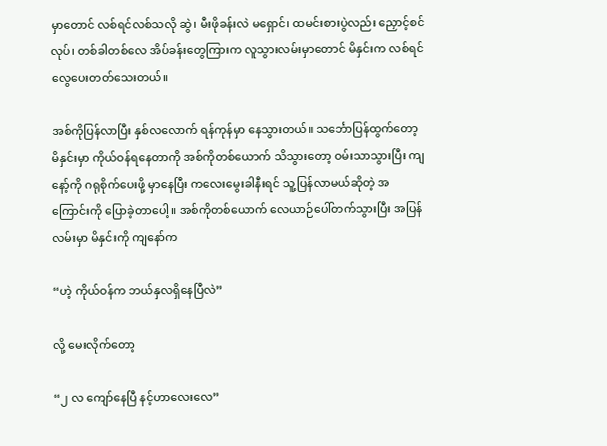မှာတောင် လစ်ရင်လစ်သလို ဆွဲ၊ မီးဖိုခန်းလဲ မရှောင်၊ ထမင်းစားပွဲလည်း ညှောင့်စင်လုပ်၊ တစ်ခါတစ်လေ အိပ်ခန်းတွေကြားက လူသွားလမ်းမှာတောင် မိနှင်းက လစ်ရင် လွေပေးတတ်သေးတယ်။

အစ်ကိုပြန်လာပြီး နှစ်လလောက် ရန်ကုန်မှာ နေသွားတယ်။ သင်္ဘောပြန်ထွက်တော့ မိနှင်းမှာ ကိုယ်ဝန်ရနေတာကို အစ်ကိုတစ်ယောက် သိသွားတော့ ဝမ်းသာသွားပြီး ကျနော့်ကို ဂရုစိုက်ပေးဖို့ မှာနေပြီး ကလေးမွေးခါနီးရင် သူ့ပြန်လာမယ်ဆိုတဲ့ အကြောင်းကို ပြောခဲ့တာပေါ့။ အစ်ကိုတစ်ယောက် လေယာဉ်ပေါ်တက်သွားပြီး အပြန်လမ်းမှာ မိနှင်းကို ကျနော်က

“ဟဲ့ ကိုယ်ဝန်က ဘယ်နှလရှိနေပြီလဲ”

လို့ မေးလိုက်တော့

“၂ လ ကျော်နေပြီ နင့်ဟာလေးလေ”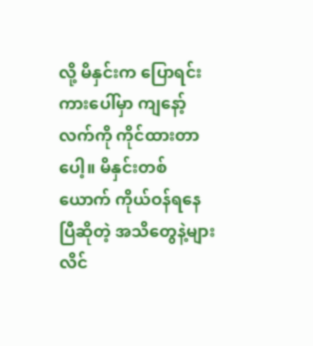လို့ မိနှင်းက ပြောရင်း ကားပေါ်မှာ ကျနော့်လက်ကို ကိုင်ထားတာပေါ့။ မိနှင်းတစ်ယောက် ကိုယ်ဝန်ရနေပြီဆိုတဲ့ အသိတွေနဲ့များ လိင်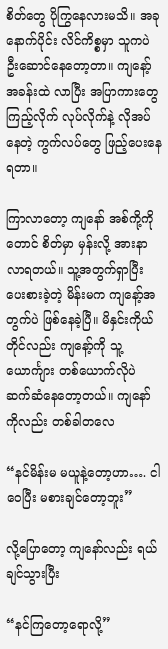စိတ်တွေ ပိုကြွနေလားမသိ။ အခုနောက်ပိုင်း လိင်ကိစ္စမှာ သူကပဲ ဦးဆောင်နေတော့တာ။ ကျနော့်အခန်းထဲ လာပြီး အပြာကားတွေကြည့်လိုက် လုပ်လိုက်နဲ့ လိုအပ်နေတဲ့ ကွက်လပ်တွေ ဖြည့်ပေးနေရတာ။

ကြာလာတော့ ကျနော် အစ်ကို့ကိုတောင် စိတ်မှာ မှန်းလို့ အားနာလာရတယ်။ သူ့အတွက်ရှာပြီး ပေးစားခဲ့တဲ့ မိန်းမက ကျနော့်အတွက်ပဲ ဖြစ်နေခဲ့ပြီ။ မိနှင်းကိုယ်တိုင်လည်း ကျနော့်ကို သူ့ယောင်္ကျား တစ်ယောက်လိုပဲ ဆက်ဆံနေတော့တယ်။ ကျနော်ကိုလည်း တစ်ခါတလေ

“နင်မိန်းမ မယူနဲ့တော့ဟာ…. ငါဝေပြီး မစားချင်တော့ဘူး”

လို့ပြောတော့ ကျနော်လည်း ရယ်ချင်သွားပြီး

“နင်ကြတော့ရောလို့”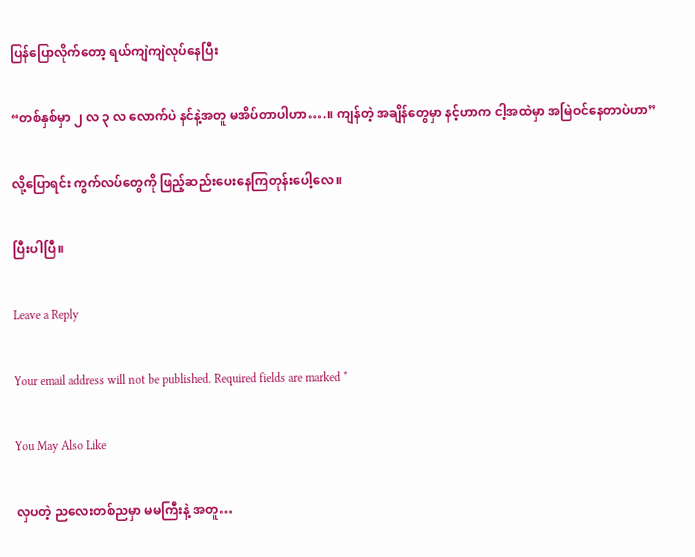ပြန်ပြောလိုက်တော့ ရယ်ကျဲကျဲလုပ်နေပြီး

“တစ်နှစ်မှာ ၂ လ ၃ လ လောက်ပဲ နင်နဲ့အတူ မအိပ်တာပါဟာ….။ ကျန်တဲ့ အချိန်တွေမှာ နင့်ဟာက ငါ့အထဲမှာ အမြဲဝင်နေတာပဲဟာ”

လို့ပြောရင်း ကွက်လပ်တွေကို ဖြည့်ဆည်းပေးနေကြတုန်းပေါ့လေ။

ပြီးပါပြီ။

Leave a Reply

Your email address will not be published. Required fields are marked *

You May Also Like

လှပတဲ့ ညလေးတစ်ညမှာ မမကြီးနဲ့ အတူ…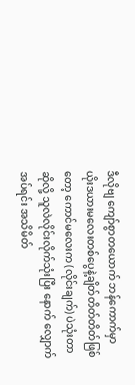ဒီလိုဗျ ကျော်စွာတယောက် ဘန်ကောက်မှာ ယိုးဒယားမလေးတစ်ပွေနဲ့ချိတ်တိတ်တိတ်ဖြစ်တော့ ကောင်မလေးက (လိုင်းချက်) ပဲသုံးတာဆိုလို့ သူလဲလိုင်းလိုက်သုံးပြီး နောက် လျှောက်အပ်ရင်း အသိမိတ်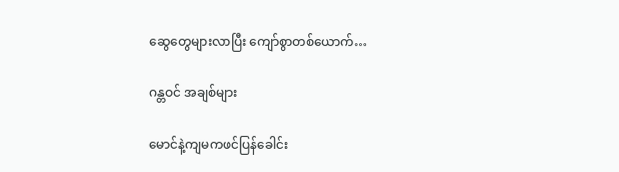ဆွေတွေများလာပြီး ကျော်စွာတစ်ယောက်…

ဂန္တဝင် အချစ်များ

မောင်နဲ့ကျမကဖင်ပြန်ခေါင်း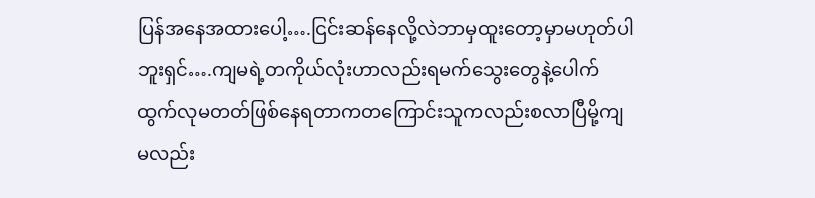ပြန်အနေအထားပေါ့….ငြင်းဆန်နေလို့လဲဘာမှထူးတော့မှာမဟုတ်ပါဘူးရှင်….ကျမရဲ့တကိုယ်လုံးဟာလည်းရမက်သွေးတွေနဲ့ပေါက်ထွက်လုမတတ်ဖြစ်နေရတာကတကြောင်းသူကလည်းစလာပြီမို့ကျမလည်း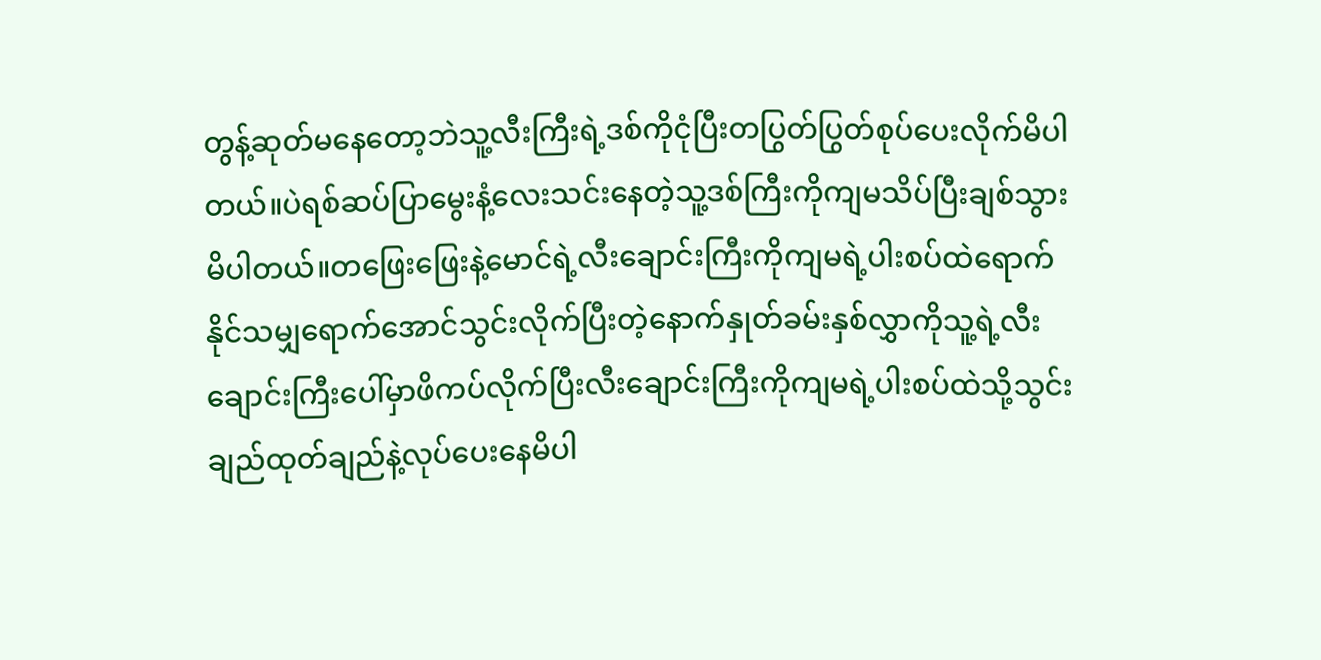တွန့်ဆုတ်မနေတော့ဘဲသူ့လီးကြီးရဲ့ဒစ်ကိုငုံပြီးတပြွတ်ပြွတ်စုပ်ပေးလိုက်မိပါတယ်။ပဲရစ်ဆပ်ပြာမွေးနံ့လေးသင်းနေတဲ့သူ့ဒစ်ကြီးကိုကျမသိပ်ပြီးချစ်သွားမိပါတယ်။တဖြေးဖြေးနဲ့မောင်ရဲ့လီးချောင်းကြီးကိုကျမရဲ့ပါးစပ်ထဲရောက်နိုင်သမျှရောက်အောင်သွင်းလိုက်ပြီးတဲ့နောက်နှုတ်ခမ်းနှစ်လွှာကိုသူ့ရဲ့လီးချောင်းကြီးပေါ်မှာဖိကပ်လိုက်ပြီးလီးချောင်းကြီးကိုကျမရဲ့ပါးစပ်ထဲသို့သွင်းချည်ထုတ်ချည်နဲ့လုပ်ပေးနေမိပါ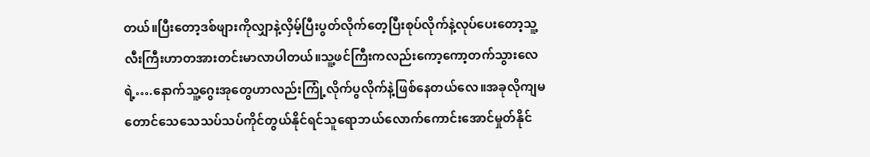တယ်။ပြီးတော့ဒစ်ဖျားကိုလျှာနဲ့လှိမ့်ပြီးပွတ်လိုက်တေ့ပြီးစုပ်လိုက်နဲ့လုပ်ပေးတော့သူ့လီးကြီးဟာတအားတင်းမာလာပါတယ်။သူ့ဖင်ကြီးကလည်းကော့ကော့တက်သွားလေရဲ့….နောက်သူ့ဂွေးအုတွေဟာလည်းကြုံ့လိုက်ပွလိုက်နဲ့ဖြစ်နေတယ်လေ။အခုလိုကျမတောင်သေသေသပ်သပ်ကိုင်တွယ်နိုင်ရင်သူရောဘယ်လောက်ကောင်းအောင်မှုတ်နိုင်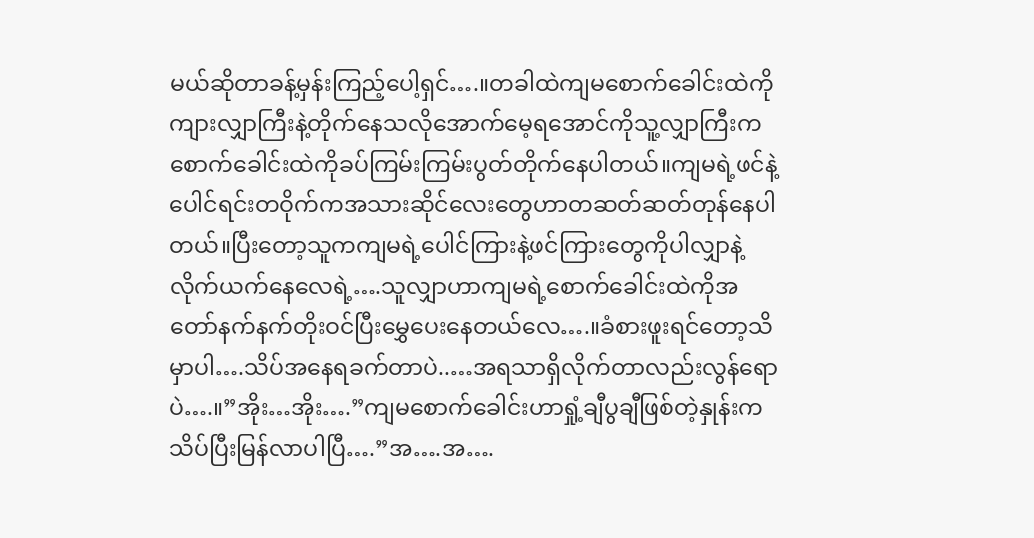မယ်ဆိုတာခန့်မှန်းကြည့်ပေါ့ရှင်….။တခါထဲကျမစောက်ခေါင်းထဲကိုကျားလျှာကြီးနဲ့တိုက်နေသလိုအောက်မေ့ရအောင်ကိုသူ့လျှာကြီးကစောက်ခေါင်းထဲကိုခပ်ကြမ်းကြမ်းပွတ်တိုက်နေပါတယ်။ကျမရဲ့ဖင်နဲ့ပေါင်ရင်းတဝိုက်ကအသားဆိုင်လေးတွေဟာတဆတ်ဆတ်တုန်နေပါတယ်။ပြီးတော့သူကကျမရဲ့ပေါင်ကြားနဲ့ဖင်ကြားတွေကိုပါလျှာနဲ့လိုက်ယက်နေလေရဲ့….သူလျှာဟာကျမရဲ့စောက်ခေါင်းထဲကိုအတော်နက်နက်တိုးဝင်ပြီးမွှေပေးနေတယ်လေ….။ခံစားဖူးရင်တော့သိမှာပါ….သိပ်အနေရခက်တာပဲ..…အရသာရှိလိုက်တာလည်းလွန်ရောပဲ….။”အိုး…အိုး….”ကျမစောက်ခေါင်းဟာရှုံ့ချီပွချီဖြစ်တဲ့နှုန်းကသိပ်ပြီးမြန်လာပါပြီ….”အ….အ….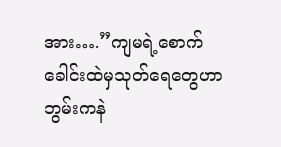အား….”ကျမရဲ့စောက်ခေါင်းထဲမှသုတ်ရေတွေဟာဘွမ်းကနဲ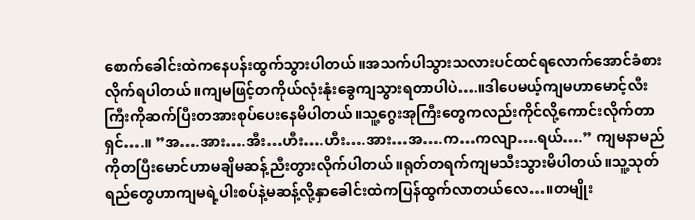စောက်ခေါင်းထဲကနေပန်းထွက်သွားပါတယ်။အသက်ပါသွားသလားပင်ထင်ရလောက်အောင်ခံစားလိုက်ရပါတယ်။ကျမဖြင့်တကိုယ်လုံးနုံးခွေကျသွားရတာပါပဲ….။ဒါပေမယ့်ကျမဟာမောင့်လီးကြီးကိုဆက်ပြီးတအားစုပ်ပေးနေမိပါတယ်။သူ့ဂွေးအုကြီးတွေကလည်းကိုင်လို့ကောင်းလိုက်တာရှင်….။ ”အ….အား….အီး…ဟီး….ဟီး….အား…အ….က…ကလျာ….ရယ်….” ကျမနာမည်ကိုတပြီးမောင်ဟာမချိမဆန့်ညီးတွားလိုက်ပါတယ်။ရုတ်တရက်ကျမသီးသွားမိပါတယ်။သူ့သုတ်ရည်တွေဟာကျမရဲ့ပါးစပ်နဲ့မဆန့်လို့နှာခေါင်းထဲကပြန်ထွက်လာတယ်လေ…။တမျိုး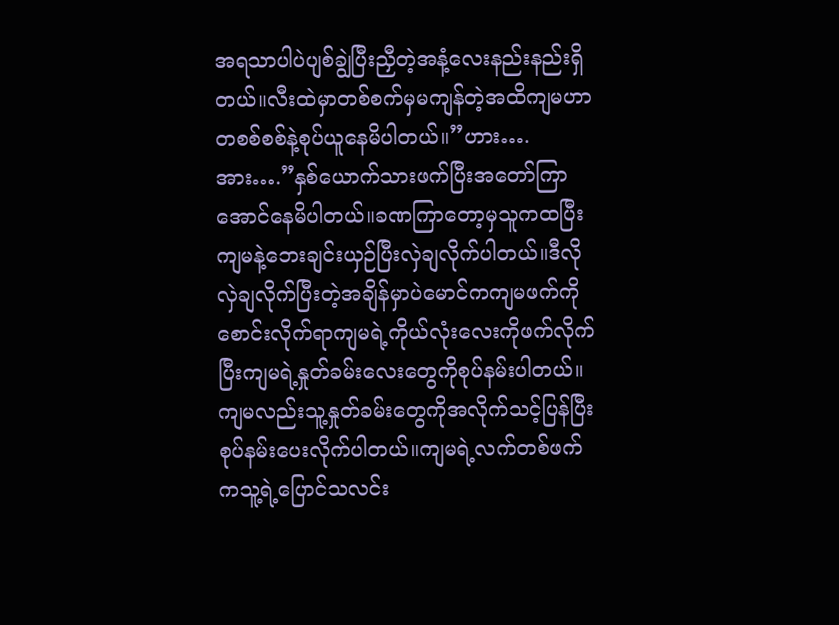အရသာပါပဲပျစ်ချွဲပြီးညှီတဲ့အနံ့လေးနည်းနည်းရှိတယ်။လီးထဲမှာတစ်စက်မှမကျန်တဲ့အထိကျမဟာတစစ်စစ်နဲ့စုပ်ယူနေမိပါတယ်။”ဟား….အား….”နှစ်ယောက်သားဖက်ပြီးအတော်ကြာအောင်နေမိပါတယ်။ခဏကြာတော့မှသူကထပြီးကျမနဲ့ဘေးချင်းယှဉ်ပြီးလှဲချလိုက်ပါတယ်။ဒီလိုလှဲချလိုက်ပြီးတဲ့အချိန်မှာပဲမောင်ကကျမဖက်ကိုစောင်းလိုက်ရာကျမရဲ့ကိုယ်လုံးလေးကိုဖက်လိုက်ပြီးကျမရဲ့နှုတ်ခမ်းလေးတွေကိုစုပ်နမ်းပါတယ်။ကျမလည်းသူ့နှုတ်ခမ်းတွေကိုအလိုက်သင့်ပြန်ပြီးစုပ်နမ်းပေးလိုက်ပါတယ်။ကျမရဲ့လက်တစ်ဖက်ကသူ့ရဲ့ပြောင်သလင်း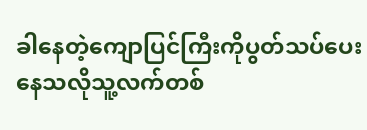ခါနေတဲ့ကျောပြင်ကြီးကိုပွတ်သပ်ပေးနေသလိုသူ့လက်တစ်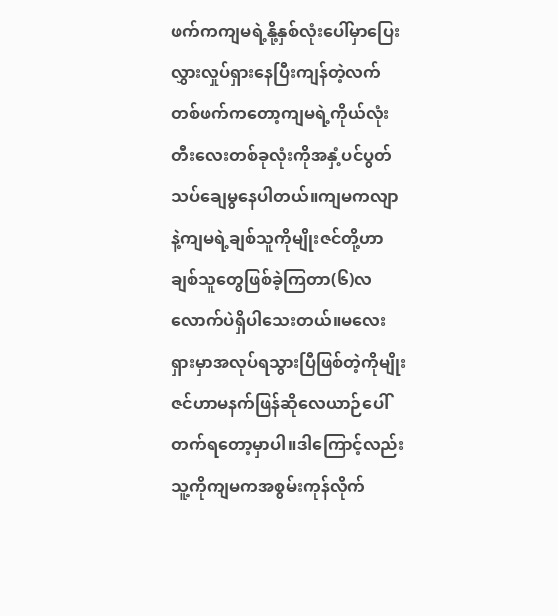ဖက်ကကျမရဲ့နို့နှစ်လုံးပေါ်မှာပြေးလွှားလှုပ်ရှားနေပြီးကျန်တဲ့လက်တစ်ဖက်ကတော့ကျမရဲ့ကိုယ်လုံးတီးလေးတစ်ခုလုံးကိုအနှံ့ပင်ပွတ်သပ်ချေမွနေပါတယ်။ကျမကလျာနဲ့ကျမရဲ့ချစ်သူကိုမျိုးဇင်တို့ဟာချစ်သူတွေဖြစ်ခဲ့ကြတာ(၆)လလောက်ပဲရှိပါသေးတယ်။မလေးရှားမှာအလုပ်ရသွားပြီဖြစ်တဲ့ကိုမျိုးဇင်ဟာမနက်ဖြန်ဆိုလေယာဉ်ပေါ်တက်ရတော့မှာပါ။ဒါကြောင့်လည်းသူ့ကိုကျမကအစွမ်းကုန်လိုက်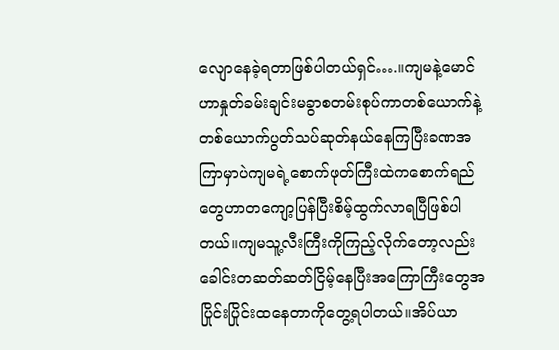လျောနေခဲ့ရတာဖြစ်ပါတယ်ရှင်….။ကျမနဲ့မောင်ဟာနှုတ်ခမ်းချင်းမခွာစတမ်းစုပ်ကာတစ်ယောက်နဲ့တစ်ယောက်ပွတ်သပ်ဆုတ်နယ်နေကြပြီးခဏအကြာမှာပဲကျမရဲ့စောက်ဖုတ်ကြီးထဲကစောက်ရည်တွေဟာတကျော့ပြန်ပြီးစိမ့်ထွက်လာရပြီဖြစ်ပါတယ်။ကျမသူ့လီးကြီးကိုကြည့်လိုက်တော့လည်းခေါင်းတဆတ်ဆတ်ငြိမ့်နေပြီးအကြောကြီးတွေအပြိုင်းပြိုင်းထနေတာကိုတွေ့ရပါတယ်။အိပ်ယာ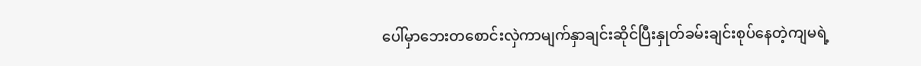ပေါ်မှာဘေးတစောင်းလှဲကာမျက်နှာချင်းဆိုင်ပြီးနှုတ်ခမ်းချင်းစုပ်နေတဲ့ကျမရဲ့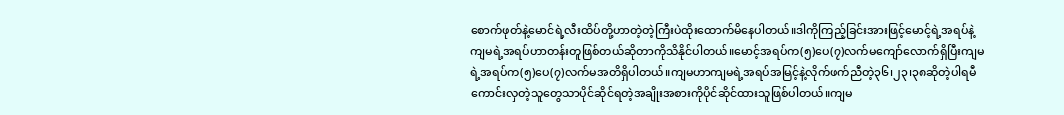စောက်ဖုတ်နဲ့မောင်ရဲ့လီးထိပ်တို့ဟာတဲ့တဲ့ကြီးပဲထိုးထောက်မိနေပါတယ်။ဒါကိုကြည့်ခြင်းအားဖြင့်မောင့်ရဲ့အရပ်နဲ့ကျမရဲ့အရပ်ဟာတန်းတူဖြစ်တယ်ဆိုတာကိုသိနိုင်ပါတယ်။မောင့်အရပ်က(၅)ပေ(၇)လက်မကျော်လောက်ရှိပြီးကျမရဲ့အရပ်က(၅)ပေ(၇)လက်မအတိရှိပါတယ်။ကျမဟာကျမရဲ့အရပ်အမြင့်နဲ့လိုက်ဖက်ညီတဲ့၃၆၊၂၃၊၃၈ဆိုတဲ့ပါရမီကောင်းလှတဲ့သူတွေသာပိုင်ဆိုင်ရတဲ့အချိုးအစားကိုပိုင်ဆိုင်ထားသူဖြစ်ပါတယ်။ကျမ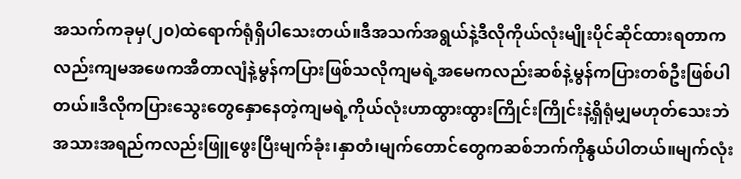အသက်ကခုမှ(၂၀)ထဲရောက်ရုံရှိပါသေးတယ်။ဒီအသက်အရွယ်နဲ့ဒီလိုကိုယ်လုံးမျိုးပိုင်ဆိုင်ထားရတာကလည်းကျမအဖေကအီတာလျံနဲ့မွန်ကပြားဖြစ်သလိုကျမရဲ့အမေကလည်းဆစ်နဲ့မွန်ကပြားတစ်ဦးဖြစ်ပါတယ်။ဒီလိုကပြားသွေးတွေနှောနေတဲ့ကျမရဲ့ကိုယ်လုံးဟာထွားထွားကြိုင်းကြိုင်းနဲ့ရှိရုံမျှမဟုတ်သေးဘဲအသားအရည်ကလည်းဖြူဖွေးပြီးမျက်ခုံး၊နှာတံ၊မျက်တောင်တွေကဆစ်ဘက်ကိုနွယ်ပါတယ်။မျက်လုံး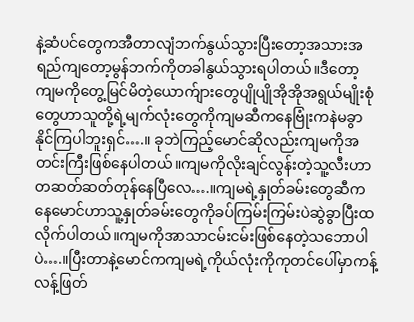နဲ့ဆံပင်တွေကအီတာလျံဘက်နွယ်သွားပြီးတော့အသားအရည်ကျတော့မွန်ဘက်ကိုတခါနွယ်သွားရပါတယ်။ဒီတော့ကျမကိုတွေ့မြင်မိတဲ့ယောက်ျားတွေပျိုပျိုအိုအိုအရွယ်မျိုးစုံတွေဟာသူတို့ရဲ့မျက်လုံးတွေကိုကျမဆီကနေဗြုံးကနဲမခွာနိုင်ကြပါဘူးရှင်….။ ခုဘဲကြည့်မောင်ဆိုလည်းကျမကိုအတင်းကြီးဖြစ်နေပါတယ်။ကျမကိုလိုးချင်လွန်းတဲ့သူ့လီးဟာတဆတ်ဆတ်တုန်နေပြီလေ….။ကျမရဲ့နှုတ်ခမ်းတွေဆီကနေမောင်ဟာသူ့နှုတ်ခမ်းတွေကိုခပ်ကြမ်းကြမ်းပဲဆွဲခွာပြီးထလိုက်ပါတယ်။ကျမကိုအာသာငမ်းငမ်းဖြစ်နေတဲ့သဘောပါပဲ….။ပြီးတာနဲ့မောင်ကကျမရဲ့ကိုယ်လုံးကိုကုတင်ပေါ်မှာကန့်လန့်ဖြတ်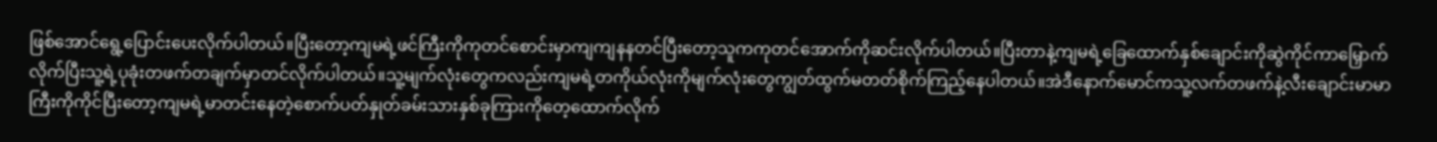ဖြစ်အောင်ရွေ့ပြောင်းပေးလိုက်ပါတယ်။ပြီးတော့ကျမရဲ့ဖင်ကြီးကိုကုတင်စောင်းမှာကျကျနနတင်ပြီးတော့သူကကုတင်အောက်ကိုဆင်းလိုက်ပါတယ်။ပြီးတာနဲ့ကျမရဲ့ခြေထောက်နှစ်ချောင်းကိုဆွဲကိုင်ကာမြှောက်လိုက်ပြီးသူ့ရဲ့ပုခုံးတဖက်တချက်မှာတင်လိုက်ပါတယ်။သူ့မျက်လုံးတွေကလည်းကျမရဲ့တကိုယ်လုံးကိုမျက်လုံးတွေကျွတ်ထွက်မတတ်စိုက်ကြည့်နေပါတယ်။အဲဒီနောက်မောင်ကသူ့လက်တဖက်နဲ့လီးချောင်းမာမာကြီးကိုကိုင်ပြီးတော့ကျမရဲ့မာတင်းနေတဲ့စောက်ပတ်နှုတ်ခမ်းသားနှစ်ခုကြားကိုတေ့ထောက်လိုက်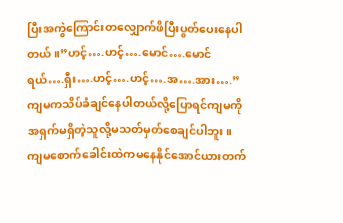ပြီးအကွဲကြောင်းတလျှောက်ဖိပြီးပွတ်ပေးနေပါတယ်။”ဟင့်….ဟင့်….မောင်….မောင်ရယ်….ရှီး….ဟင့်….ဟင့်….အ….အား….”ကျမကသိပ်ခံချင်နေပါတယ်လို့ပြောရင်ကျမကိုအရှက်မရှိတဲ့သူလို့မသတ်မှတ်စေချင်ပါဘူး။ကျမစောက်ခေါင်းထဲကမနေနိုင်အောင်ယားတက်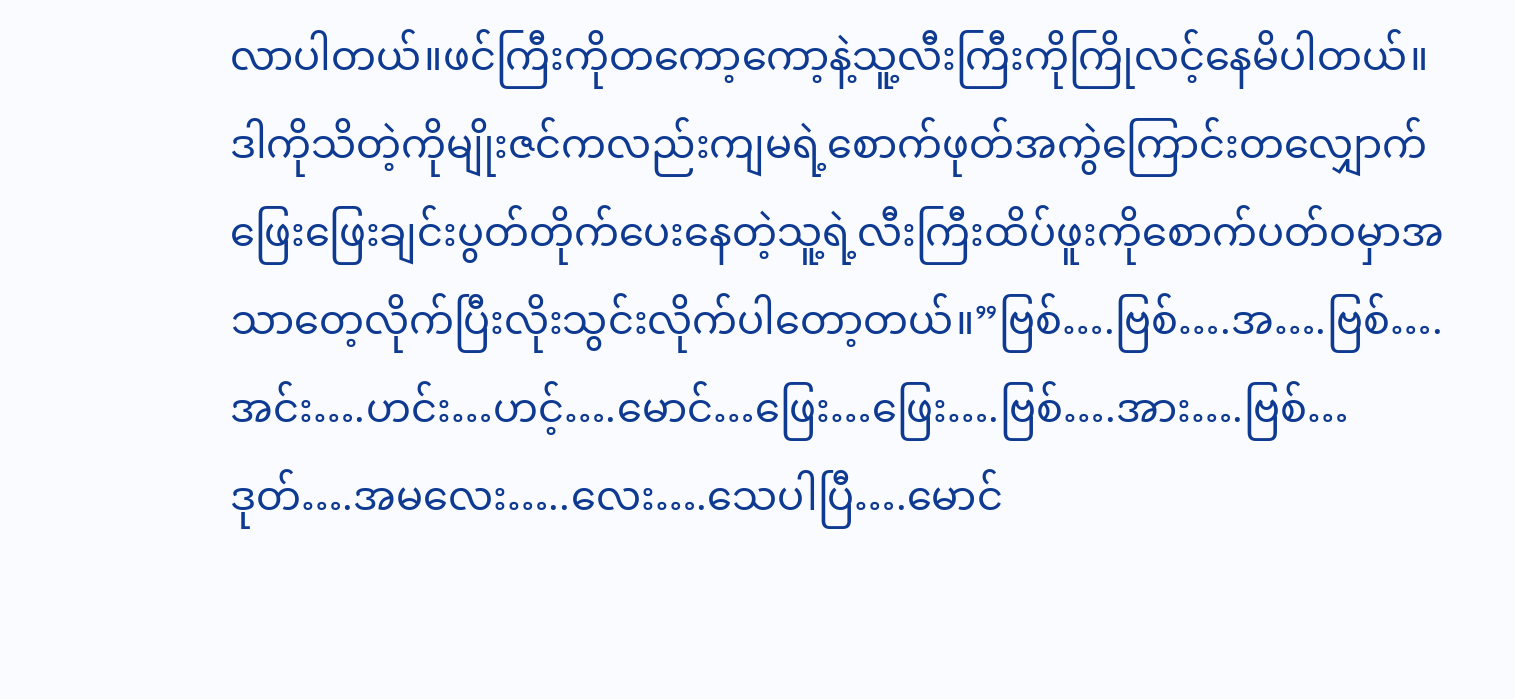လာပါတယ်။ဖင်ကြီးကိုတကော့ကော့နဲ့သူ့လီးကြီးကိုကြိုလင့်နေမိပါတယ်။ဒါကိုသိတဲ့ကိုမျိုးဇင်ကလည်းကျမရဲ့စောက်ဖုတ်အကွဲကြောင်းတလျှောက်ဖြေးဖြေးချင်းပွတ်တိုက်ပေးနေတဲ့သူ့ရဲ့လီးကြီးထိပ်ဖူးကိုစောက်ပတ်ဝမှာအသာတေ့လိုက်ပြီးလိုးသွင်းလိုက်ပါတော့တယ်။”ဗြစ်….ဗြစ်….အ….ဗြစ်….အင်း….ဟင်း…ဟင့်….မောင်…ဖြေး…ဖြေး….ဗြစ်….အား….ဗြစ်…ဒုတ်….အမလေး…..လေး….သေပါပြီ….မောင်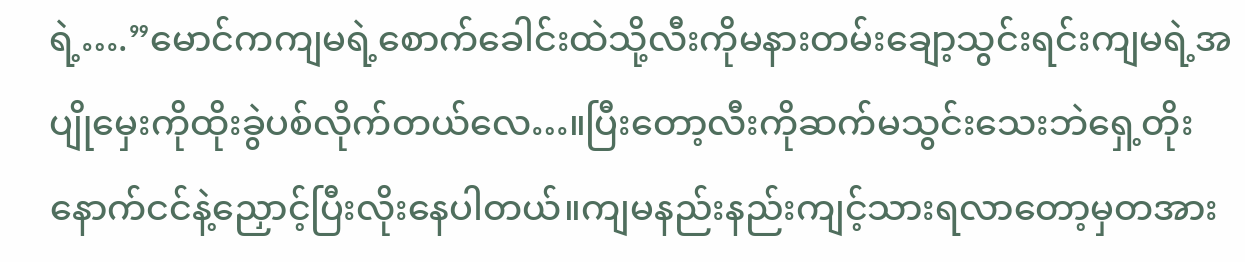ရဲ့….”မောင်ကကျမရဲ့စောက်ခေါင်းထဲသို့လီးကိုမနားတမ်းချော့သွင်းရင်းကျမရဲ့အပျိုမှေးကိုထိုးခွဲပစ်လိုက်တယ်လေ…။ပြီးတော့လီးကိုဆက်မသွင်းသေးဘဲရှေ့တိုးနောက်ငင်နဲ့ညှောင့်ပြီးလိုးနေပါတယ်။ကျမနည်းနည်းကျင့်သားရလာတော့မှတအား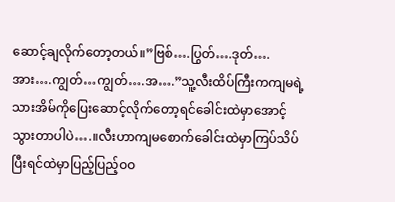ဆောင့်ချလိုက်တော့တယ်။”ဗြစ်….ပြွတ်….ဒုတ်….အား….ကျွတ်…ကျွတ်….အ….”သူ့လီးထိပ်ကြီးကကျမရဲ့သားအိမ်ကိုပြေးဆောင့်လိုက်တော့ရင်ခေါင်းထဲမှာအောင့်သွားတာပါပဲ….။လီးဟာကျမစောက်ခေါင်းထဲမှာကြပ်သိပ်ပြီးရင်ထဲမှာပြည့်ပြည့်ဝဝ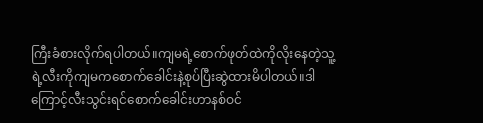ကြီးခံစားလိုက်ရပါတယ်။ကျမရဲ့စောက်ဖုတ်ထဲကိုလိုးနေတဲ့သူ့ရဲ့လီးကိုကျမကစောက်ခေါင်းနဲ့စုပ်ပြီးဆွဲထားမိပါတယ်။ဒါကြောင့်လီးသွင်းရင်စောက်ခေါင်းဟာနစ်ဝင်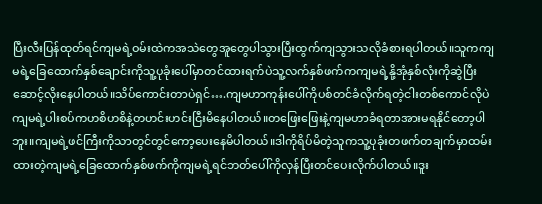ပြီးလီးပြန်ထုတ်ရင်ကျမရဲ့ဝမ်းထဲကအသဲတွေအူတွေပါသွားပြီးထွက်ကျသွားသလိုခံစားရပါတယ်။သူကကျမရဲ့ခြေထောက်နှစ်ချောင်းကိုသူ့ပုခုံးပေါ်မှာတင်ထားရက်ပဲသူ့လက်နှစ်ဖက်ကကျမရဲ့နို့အုံနှစ်လုံးကိုဆွဲပြီးဆောင့်လိုးနေပါတယ်။သိပ်ကောင်းတာပဲရှင်….ကျမဟာကုန်းပေါ်ကိုပစ်တင်ခံလိုက်ရတဲ့ငါးတစ်ကောင်လိုပဲကျမရဲ့ပါးစပ်ကဟစိဟစိနဲ့တဟင်းဟင်းငြီးမိနေပါတယ်။တဖြေးဖြေးနဲ့ကျမဟာခံရတာအားမရနိုင်တော့ပါဘူး။ကျမရဲ့ဖင်ကြီးကိုသာတွင်တွင်ကော့ပေးနေမိပါတယ်။ဒါကိုရိပ်မိတဲ့သူကသူ့ပုခုံးတဖက်တချက်မှာထမ်းထားတဲ့ကျမရဲ့ခြေထောက်နှစ်ဖက်ကိုကျမရဲ့ရင်ဘတ်ပေါ်ကိုလှန်ပြီးတင်ပေးလိုက်ပါတယ်။ဒူး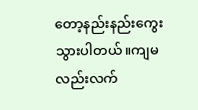တော့နည်းနည်းကွေးသွားပါတယ်။ကျမလည်းလက်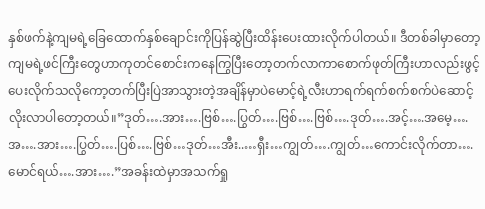နှစ်ဖက်နဲ့ကျမရဲ့ခြေထောက်နှစ်ချောင်းကိုပြန်ဆွဲပြီးထိန်းပေးထားလိုက်ပါတယ်။ ဒီတစ်ခါမှာတော့ကျမရဲ့ဖင်ကြီးတွေဟာကုတင်စောင်းကနေကြွပြီးတော့တက်လာကာစောက်ဖုတ်ကြီးဟာလည်းဖွင့်ပေးလိုက်သလိုကော့တက်ပြီးပြဲအာသွားတဲ့အချိန်မှာပဲမောင့်ရဲ့လီးဟာရက်ရက်စက်စက်ပဲဆောင့်လိုးလာပါတော့တယ်။”ဒုတ်….အား….ဗြစ်….ပြွတ်….ဗြစ်….ဗြစ်….ဒုတ်….အင့်….အမေ့….အ….အား….ပြွတ်….ပြစ်….ဗြစ်…ဒုတ်…အီး..…ရှီး…ကျွတ်….ကျွတ်…ကောင်းလိုက်တာ….မောင်ရယ်….အား….”အခန်းထဲမှာအသက်ရှု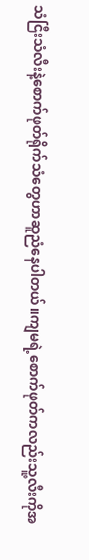သံငြီးသံလီးနဲ့စောက်ဖုတ်ရိုက်သံတွေဟာဆူညံနေပါတယ်။ကျမရဲ့စောက်ဖုတ်ကလည်းသူ့လီးကိုအ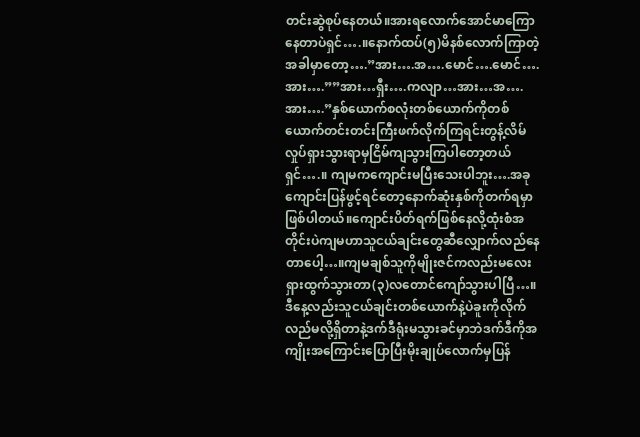တင်းဆွဲစုပ်နေတယ်။အားရလောက်အောင်မာကြောနေတာပဲရှင်….။နောက်ထပ်(၅)မိနစ်လောက်ကြာတဲ့အခါမှာတော့….”အား….အ….မောင်….မောင်….အား….””အား…ရှီး….ကလျာ…အား…အ….အား….”နှစ်ယောက်စလုံးတစ်ယောက်ကိုတစ်ယောက်တင်းတင်းကြီးဖက်လိုက်ကြရင်းတွန့်လိမ်လှုပ်ရှားသွားရာမှငြိမ်ကျသွားကြပါတော့တယ်ရှင်….။ ကျမကကျောင်းမပြီးသေးပါဘူး….အခုကျောင်းပြန်ဖွင့်ရင်တော့နောက်ဆုံးနှစ်ကိုတက်ရမှာဖြစ်ပါတယ်။ကျောင်းပိတ်ရက်ဖြစ်နေလို့ထုံးစံအတိုင်းပဲကျမဟာသူငယ်ချင်းတွေဆီလျှောက်လည်နေတာပေါ့…။ကျမချစ်သူကိုမျိုးဇင်ကလည်းမလေးရှားထွက်သွားတာ(၃)လတောင်ကျော်သွားပါပြီ…။ဒီနေ့လည်းသူငယ်ချင်းတစ်ယောက်နဲ့ပဲခူးကိုလိုက်လည်မလို့ရှိတာနဲ့ဒက်ဒီရုံးမသွားခင်မှာဘဲဒက်ဒီကိုအကျိုးအကြောင်းပြောပြီးမိုးချုပ်လောက်မှပြန်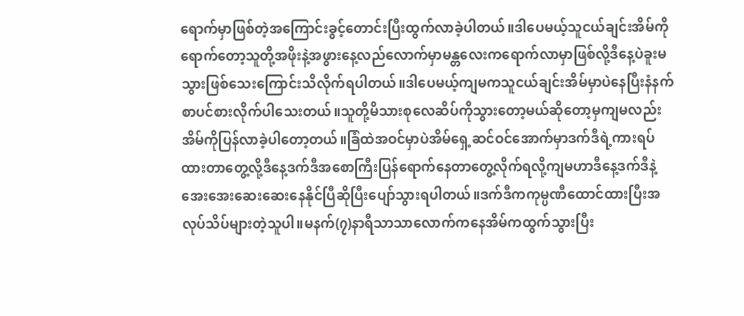ရောက်မှာဖြစ်တဲ့အကြောင်းခွင့်တောင်းပြီးထွက်လာခဲ့ပါတယ်။ဒါပေမယ့်သူငယ်ချင်းအိမ်ကိုရောက်တော့သူတို့အဖိုးနဲ့အဖွားနေ့လည်လောက်မှာမန္တလေးကရောက်လာမှာဖြစ်လို့ဒီနေ့ပဲခူးမသွားဖြစ်သေးကြောင်းသိလိုက်ရပါတယ်။ဒါပေမယ့်ကျမကသူငယ်ချင်းအိမ်မှာပဲနေပြီးနံနက်စာပင်စားလိုက်ပါသေးတယ်။သူတို့မိသားစုလေဆိပ်ကိုသွားတော့မယ်ဆိုတော့မှကျမလည်းအိမ်ကိုပြန်လာခဲ့ပါတော့တယ်။ခြံထဲအဝင်မှာပဲအိမ်ရှေ့ဆင်ဝင်အောက်မှာဒက်ဒီရဲ့ကားရပ်ထားတာတွေ့လို့ဒီနေ့ဒက်ဒီအစောကြီးပြန်ရောက်နေတာတွေ့လိုက်ရလို့ကျမဟာဒီနေ့ဒက်ဒီနဲ့အေးအေးဆေးဆေးနေနိုင်ပြီဆိုပြီးပျော်သွားရပါတယ်။ဒက်ဒီကကုမ္ပဏီထောင်ထားပြီးအလုပ်သိပ်များတဲ့သူပါ။မနက်(၇)နာရီသာသာလောက်ကနေအိမ်ကထွက်သွားပြီး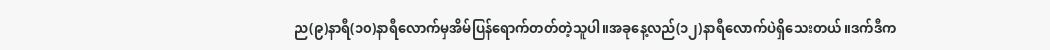ည(၉)နာရီ(၁၀)နာရီလောက်မှအိမ်ပြန်ရောက်တတ်တဲ့သူပါ။အခုနေ့လည်(၁၂)နာရီလောက်ပဲရှိသေးတယ်။ဒက်ဒီက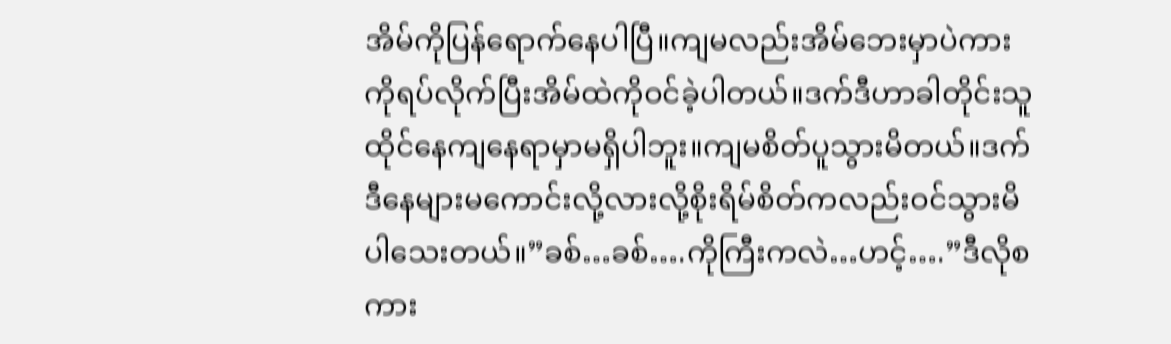အိမ်ကိုပြန်ရောက်နေပါပြီ။ကျမလည်းအိမ်ဘေးမှာပဲကားကိုရပ်လိုက်ပြီးအိမ်ထဲကိုဝင်ခဲ့ပါတယ်။ဒက်ဒီဟာခါတိုင်းသူထိုင်နေကျနေရာမှာမရှိပါဘူး။ကျမစိတ်ပူသွားမိတယ်။ဒက်ဒီနေများမကောင်းလို့လားလို့စိုးရိမ်စိတ်ကလည်းဝင်သွားမိပါသေးတယ်။”ခစ်…ခစ်….ကိုကြီးကလဲ…ဟင့်….”ဒီလိုစကား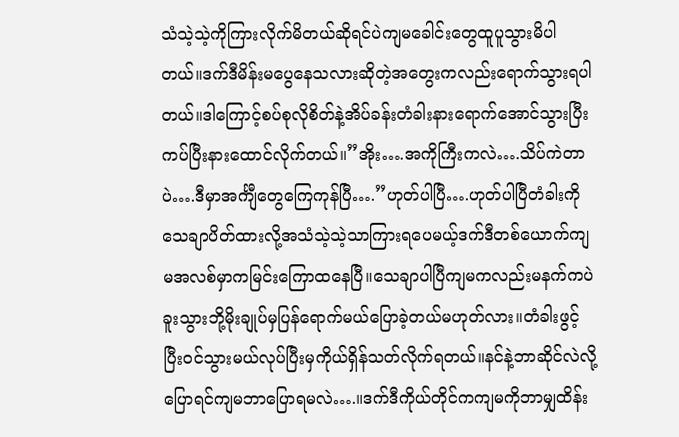သံသဲ့သဲ့ကိုကြားလိုက်မိတယ်ဆိုရင်ပဲကျမခေါင်းတွေထူပူသွားမိပါတယ်။ဒက်ဒီမိန်းမပွေနေသလားဆိုတဲ့အတွေးကလည်းရောက်သွားရပါတယ်။ဒါကြောင့်စပ်စုလိုစိတ်နဲ့အိပ်ခန်းတံခါးနားရောက်အောင်သွားပြီးကပ်ပြီးနားထောင်လိုက်တယ်။”အိုး….အကိုကြီးကလဲ….သိပ်ကဲတာပဲ….ဒီမှာအင်္ကျီတွေကြေကုန်ပြီ….”ဟုတ်ပါပြီ….ဟုတ်ပါပြီတံခါးကိုသေချာပိတ်ထားလို့အသံသဲ့သဲ့သာကြားရပေမယ့်ဒက်ဒီတစ်ယောက်ကျမအလစ်မှာကမြင်းကြောထနေပြီ။သေချာပါပြီကျမကလည်းမနက်ကပဲခူးသွားဘို့မိုးချုပ်မှပြန်ရောက်မယ်ပြောခဲ့တယ်မဟုတ်လား။တံခါးဖွင့်ပြီးဝင်သွားမယ်လုပ်ပြီးမှကိုယ်ရှိန်သတ်လိုက်ရတယ်။နင်နဲ့ဘာဆိုင်လဲလို့ပြောရင်ကျမဘာပြောရမလဲ….။ဒက်ဒီကိုယ်တိုင်ကကျမကိုဘာမျှထိန်း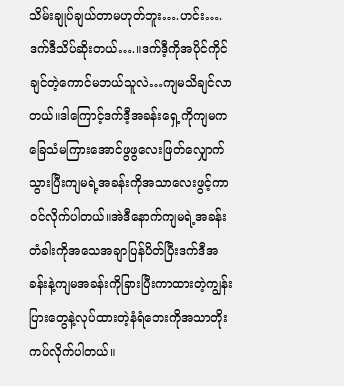သိမ်းချုပ်ချယ်တာမဟုတ်ဘူး….ဟင်း….ဒက်ဒီသိပ်ဆိုးတယ်….။ဒက်ဒီ့ကိုအပိုင်ကိုင်ချင်တဲ့ကောင်မဘယ်သူလဲ…ကျမသိချင်လာတယ်။ဒါကြောင့်ဒက်ဒီ့အခန်းရှေ့ကိုကျမကခြေသံမကြားအောင်ဖွဖွလေးဖြတ်လျှောက်သွားပြီးကျမရဲ့အခန်းကိုအသာလေးဖွင့်ကာဝင်လိုက်ပါတယ်။အဲဒီနောက်ကျမရဲ့အခန်းတံခါးကိုအသေအချာပြန်ပိတ်ပြီးဒက်ဒီအခန်းနဲ့ကျမအခန်းကိုခြားပြီးကာထားတဲ့ကျွန်းပြားတွေနဲ့လုပ်ထားတဲ့နံရံဘေးကိုအသာတိုးကပ်လိုက်ပါတယ်။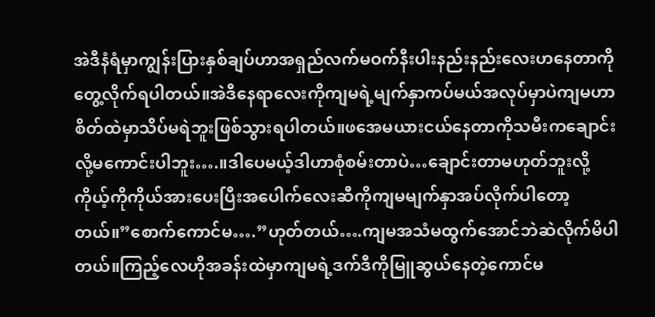အဲဒီနံရံမှာကျွန်းပြားနှစ်ချပ်ဟာအရှည်လက်မဝက်နီးပါးနည်းနည်းလေးဟနေတာကိုတွေ့လိုက်ရပါတယ်။အဲဒီနေရာလေးကိုကျမရဲ့မျက်နှာကပ်မယ်အလုပ်မှာပဲကျမဟာစိတ်ထဲမှာသိပ်မရဲဘူးဖြစ်သွားရပါတယ်။ဖအေမယားငယ်နေတာကိုသမီးကချောင်းလို့မကောင်းပါဘူး….။ဒါပေမယ့်ဒါဟာစုံစမ်းတာပဲ…ချောင်းတာမဟုတ်ဘူးလို့ကိုယ့်ကိုကိုယ်အားပေးပြီးအပေါက်လေးဆီကိုကျမမျက်နှာအပ်လိုက်ပါတော့တယ်။”စောက်ကောင်မ….”ဟုတ်တယ်….ကျမအသံမထွက်အောင်ဘဲဆဲလိုက်မိပါတယ်။ကြည့်လေဟိုအခန်းထဲမှာကျမရဲ့ဒက်ဒီကိုမြူဆွယ်နေတဲ့ကောင်မ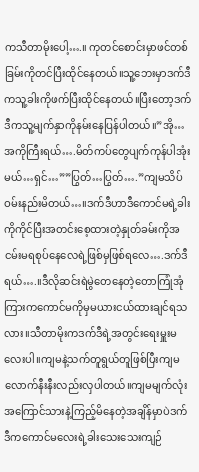ကသီတာမိုးပေါ့….။ ကုတင်စောင်းမှာဖင်တစ်ခြမ်းကိုတင်ပြီးထိုင်နေတယ်။သူ့ဘေးမှာဒက်ဒီကသူ့ခါးကိုဖက်ပြီးထိုင်နေတယ်။ပြီးတော့ဒက်ဒီကသူ့မျက်နှာကိုနမ်းနေပြန်ပါတယ်။”အို…အကိုကြီးရယ်….မိတ်ကပ်တွေပျက်ကုန်ပါအုံးမယ်…ရှင်…””ပြွတ်…ပြွတ်….”ကျမသိပ်ဝမ်းနည်းမိတယ်…။ဒက်ဒီဟာဒီကောင်မရဲ့ခါးကိုကိုင်ပြီးအတင်းစေ့ထားတဲ့နှုတ်ခမ်းကိုအငမ်းမရစုပ်နေလေရဲ့ဖြစ်မှဖြစ်ရလေ….ဒက်ဒီရယ်….။ဒီလိုဆင်းရဲမွဲတေနေတဲ့တောကြုံအုံကြားကကောင်မကိုမှမယားငယ်ထားချင်ရသလား။သီတာမိုးကဒက်ဒီရဲ့အတွင်းရေးမှူးမလေးပါ။ကျမနဲ့သက်တူရွယ်တူဖြစ်ပြီးကျမလောက်နီးနီးလည်းလှပါတယ်။ကျမမျက်လုံးအကြောင်သားနဲ့ကြည့်မိနေတဲ့အချိန်မှာပဲဒက်ဒီကကောင်မလေးရဲ့ခါးသေးသေးကျဉ်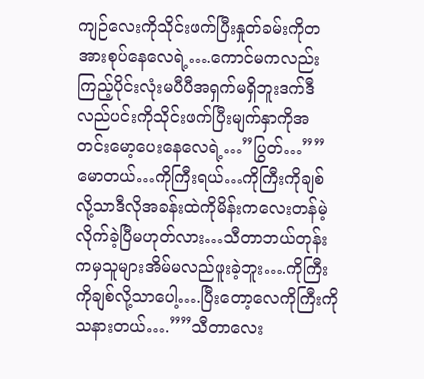ကျဉ်လေးကိုသိုင်းဖက်ပြီးနှုတ်ခမ်းကိုတအားစုပ်နေလေရဲ့….ကောင်မကလည်းကြည့်ပိုင်းလုံးမပီပီအရှက်မရှိဘူးဒက်ဒီလည်ပင်းကိုသိုင်းဖက်ပြီးမျက်နှာကိုအတင်းမော့ပေးနေလေရဲ့…”ပြွတ်…””မောတယ်…ကိုကြီးရယ်…ကိုကြီးကိုချစ်လို့သာဒီလိုအခန်းထဲကိုမိန်းကလေးတန်မဲ့လိုက်ခဲ့ပြီမဟုတ်လား…သီတာဘယ်တုန်းကမှသူများအိမ်မလည်ဖူးခဲ့ဘူး….ကိုကြီးကိုချစ်လို့သာပေါ့….ပြီးတော့လေကိုကြီးကိုသနားတယ်….””သီတာလေး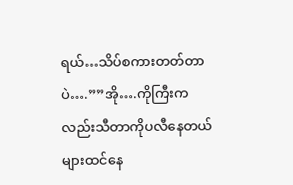ရယ်…သိပ်စကားတတ်တာပဲ….””အို….ကိုကြီးကလည်းသီတာကိုပလီနေတယ်များထင်နေ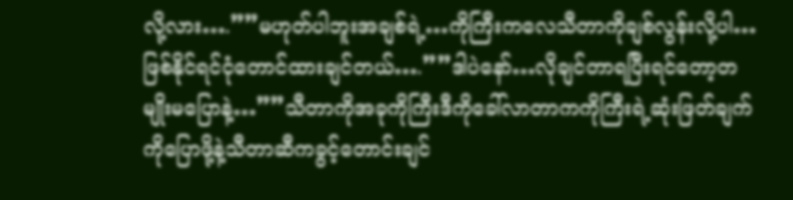လို့လား….””မဟုတ်ပါဘူးအချစ်ရဲ့…ကိုကြီးကလေသီတာကိုချစ်လွန်းလို့ပါ…ဖြစ်နိုင်ရင်ငုံတောင်ထားချင်တယ်….””ဒါပဲနော်…လိုချင်တာရပြီးရင်တော့တမျိုးမပြောနဲ့…””သီတာကိုအခုကိုကြီးဒီကိုခေါ်လာတာကကိုကြီးရဲ့ဆုံးဖြတ်ချက်ကိုပြောဖို့နဲ့သီတာဆီကခွင့်တောင်းချင်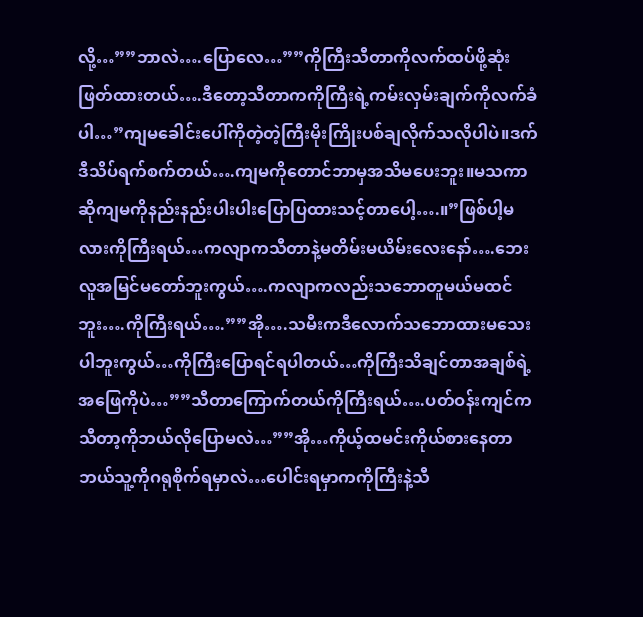လို့…””ဘာလဲ….ပြောလေ…””ကိုကြီးသီတာကိုလက်ထပ်ဖို့ဆုံးဖြတ်ထားတယ်….ဒီတော့သီတာကကိုကြီးရဲ့ကမ်းလှမ်းချက်ကိုလက်ခံပါ…”ကျမခေါင်းပေါ်ကိုတဲ့တဲ့ကြီးမိုးကြိုးပစ်ချလိုက်သလိုပါပဲ။ဒက်ဒီသိပ်ရက်စက်တယ်….ကျမကိုတောင်ဘာမှအသိမပေးဘူး။မသကာဆိုကျမကိုနည်းနည်းပါးပါးပြောပြထားသင့်တာပေါ့….။”ဖြစ်ပါ့မလားကိုကြီးရယ်…ကလျာကသီတာနဲ့မတိမ်းမယိမ်းလေးနော်….ဘေးလူအမြင်မတော်ဘူးကွယ်….ကလျာကလည်းသဘောတူမယ်မထင်ဘူး….ကိုကြီးရယ်….””အို….သမီးကဒီလောက်သဘောထားမသေးပါဘူးကွယ်…ကိုကြီးပြောရင်ရပါတယ်…ကိုကြီးသိချင်တာအချစ်ရဲ့အဖြေကိုပဲ…””သီတာကြောက်တယ်ကိုကြီးရယ်….ပတ်ဝန်းကျင်ကသီတာ့ကိုဘယ်လိုပြောမလဲ…””အို…ကိုယ့်ထမင်းကိုယ်စားနေတာဘယ်သူ့ကိုဂရုစိုက်ရမှာလဲ…ပေါင်းရမှာကကိုကြီးနဲ့သီ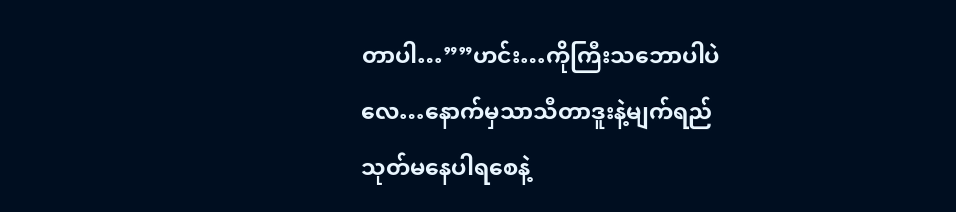တာပါ…””ဟင်း…ကိုကြီးသဘောပါပဲလေ…နောက်မှသာသီတာဒူးနဲ့မျက်ရည်သုတ်မနေပါရစေနဲ့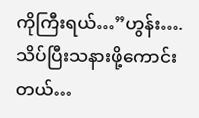ကိုကြီးရယ်…”ဟွန်း….သိပ်ပြီးသနားဖို့ကောင်းတယ်…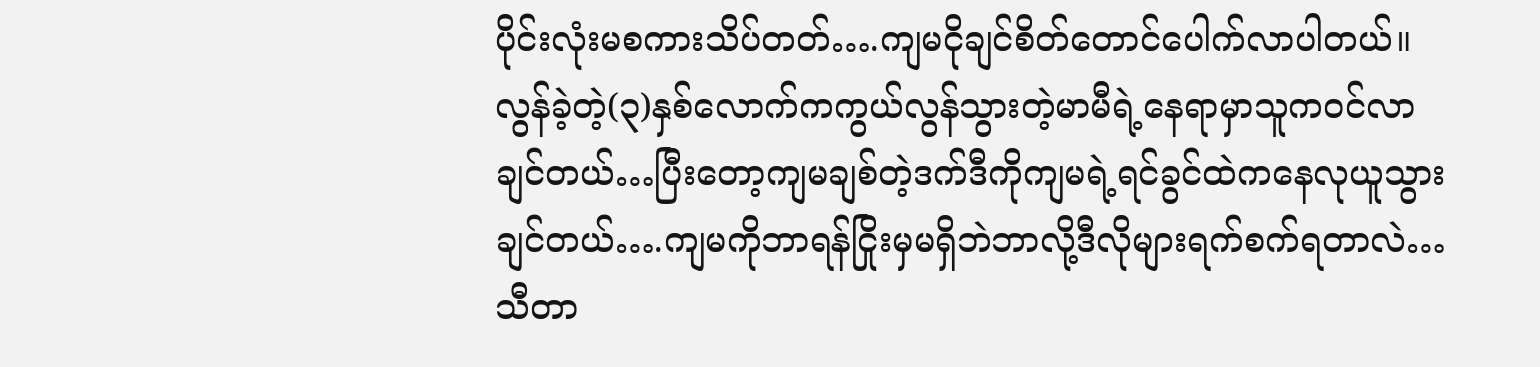ပိုင်းလုံးမစကားသိပ်တတ်….ကျမငိုချင်စိတ်တောင်ပေါက်လာပါတယ်။လွန်ခဲ့တဲ့(၃)နှစ်လောက်ကကွယ်လွန်သွားတဲ့မာမီရဲ့နေရာမှာသူကဝင်လာချင်တယ်…ပြီးတော့ကျမချစ်တဲ့ဒက်ဒီကိုကျမရဲ့ရင်ခွင်ထဲကနေလုယူသွားချင်တယ်….ကျမကိုဘာရန်ငြိုးမှမရှိဘဲဘာလို့ဒီလိုများရက်စက်ရတာလဲ…သီတာ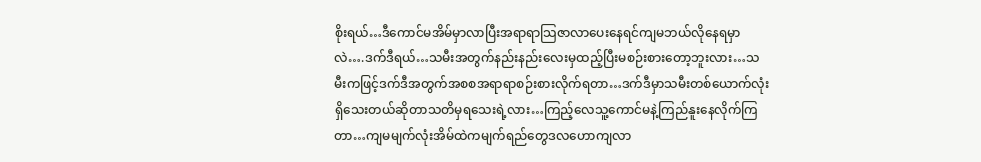စိုးရယ်…ဒီကောင်မအိမ်မှာလာပြီးအရာရာသြဇာလာပေးနေရင်ကျမဘယ်လိုနေရမှာလဲ….ဒက်ဒီရယ်…သမီးအတွက်နည်းနည်းလေးမှထည့်ပြီးမစဉ်းစားတော့ဘူးလား…သမီးကဖြင့်ဒက်ဒီအတွက်အစစအရာရာစဉ်းစားလိုက်ရတာ…ဒက်ဒီမှာသမီးတစ်ယောက်လုံးရှိသေးတယ်ဆိုတာသတိမှရသေးရဲ့လား…ကြည့်လေသူ့ကောင်မနဲ့ကြည်နူးနေလိုက်ကြတာ…ကျမမျက်လုံးအိမ်ထဲကမျက်ရည်တွေဒလဟောကျလာ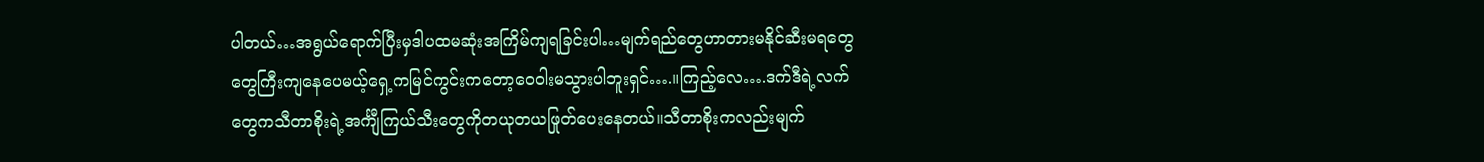ပါတယ်…အရွယ်ရောက်ပြီးမှဒါပထမဆုံးအကြိမ်ကျရခြင်းပါ…မျက်ရည်တွေဟာတားမနိုင်ဆီးမရတွေတွေကြီးကျနေပေမယ့်ရှေ့ကမြင်ကွင်းကတော့ဝေဝါးမသွားပါဘူးရှင်….။ကြည့်လေ….ဒက်ဒီရဲ့လက်တွေကသီတာစိုးရဲ့အင်္ကျီကြယ်သီးတွေကိုတယုတယဖြုတ်ပေးနေတယ်။သီတာစိုးကလည်းမျက်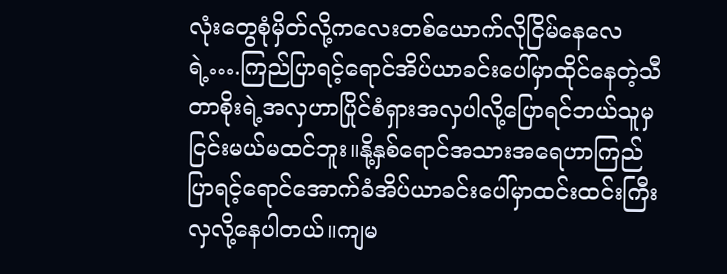လုံးတွေစုံမှိတ်လို့ကလေးတစ်ယောက်လိုငြိမ်နေလေရဲ့….ကြည်ပြာရင့်ရောင်အိပ်ယာခင်းပေါ်မှာထိုင်နေတဲ့သီတာစိုးရဲ့အလှဟာပြိုင်စံရှားအလှပါလို့ပြောရင်ဘယ်သူမှငြင်းမယ်မထင်ဘူး။နို့နှစ်ရောင်အသားအရေဟာကြည်ပြာရင့်ရောင်အောက်ခံအိပ်ယာခင်းပေါ်မှာထင်းထင်းကြီးလှလို့နေပါတယ်။ကျမ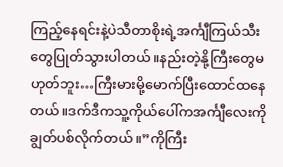ကြည့်နေရင်းနဲ့ပဲသီတာစိုးရဲ့အင်္ကျီကြယ်သီးတွေပြုတ်သွားပါတယ်။နည်းတဲ့နို့ကြီးတွေမဟုတ်ဘူး…ကြီးမားမို့မောက်ပြီးထောင်ထနေတယ်။ဒက်ဒီကသူ့ကိုယ်ပေါ်ကအင်္ကျီလေးကိုချွတ်ပစ်လိုက်တယ်။”ကိုကြီး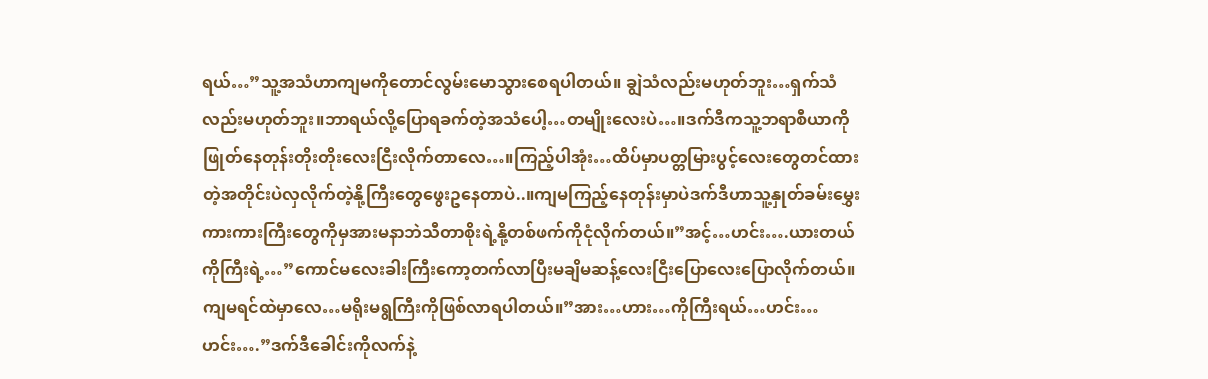ရယ်…”သူ့အသံဟာကျမကိုတောင်လွမ်းမောသွားစေရပါတယ်။ ချွဲသံလည်းမဟုတ်ဘူး…ရှက်သံလည်းမဟုတ်ဘူး။ဘာရယ်လို့ပြောရခက်တဲ့အသံပေါ့…တမျိုးလေးပဲ…။ဒက်ဒီကသူ့ဘရာစီယာကိုဖြုတ်နေတုန်းတိုးတိုးလေးငြီးလိုက်တာလေ…။ကြည့်ပါအုံး…ထိပ်မှာပတ္တမြားပွင့်လေးတွေတင်ထားတဲ့အတိုင်းပဲလှလိုက်တဲ့နို့ကြီးတွေဖွေးဥနေတာပဲ..။ကျမကြည့်နေတုန်းမှာပဲဒက်ဒီဟာသူ့နှုတ်ခမ်းမွှေးကားကားကြီးတွေကိုမှအားမနာဘဲသီတာစိုးရဲ့နို့တစ်ဖက်ကိုငုံလိုက်တယ်။”အင့်…ဟင်း….ယားတယ်ကိုကြီးရဲ့…”ကောင်မလေးခါးကြီးကော့တက်လာပြီးမချိမဆန့်လေးငြီးပြောလေးပြောလိုက်တယ်။ကျမရင်ထဲမှာလေ…မရိုးမရွကြီးကိုဖြစ်လာရပါတယ်။”အား…ဟား…ကိုကြီးရယ်…ဟင်း…ဟင်း….”ဒက်ဒီခေါင်းကိုလက်နဲ့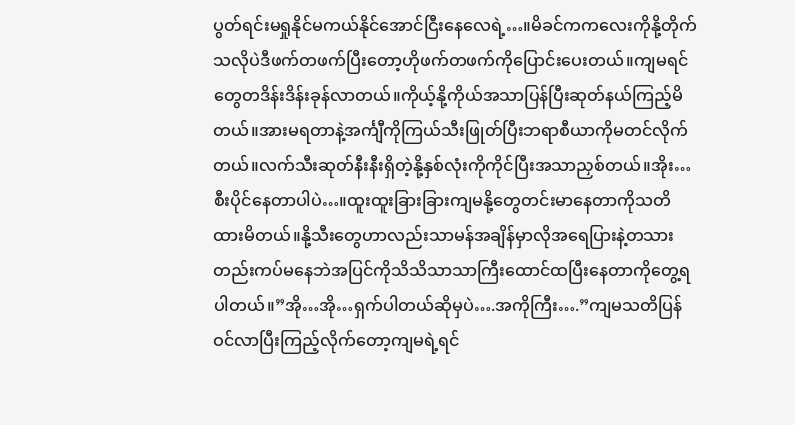ပွတ်ရင်းမရှုနိုင်မကယ်နိုင်အောင်ငြီးနေလေရဲ့…။မိခင်ကကလေးကိုနို့တိုက်သလိုပဲဒီဖက်တဖက်ပြီးတော့ဟိုဖက်တဖက်ကိုပြောင်းပေးတယ်။ကျမရင်တွေတဒိန်းဒိန်းခုန်လာတယ်။ကိုယ့်နို့ကိုယ်အသာပြန်ပြီးဆုတ်နယ်ကြည့်မိတယ်။အားမရတာနဲ့အင်္ကျီကိုကြယ်သီးဖြုတ်ပြီးဘရာစီယာကိုမတင်လိုက်တယ်။လက်သီးဆုတ်နီးနီးရှိတဲ့နို့နှစ်လုံးကိုကိုင်ပြီးအသာညှစ်တယ်။အိုး…စီးပိုင်နေတာပါပဲ…။ထူးထူးခြားခြားကျမနို့တွေတင်းမာနေတာကိုသတိထားမိတယ်။နို့သီးတွေဟာလည်းသာမန်အချိန်မှာလိုအရေပြားနဲ့တသားတည်းကပ်မနေဘဲအပြင်ကိုသိသိသာသာကြီးထောင်ထပြီးနေတာကိုတွေ့ရပါတယ်။”အို…အို…ရှက်ပါတယ်ဆိုမှပဲ….အကိုကြီး….”ကျမသတိပြန်ဝင်လာပြီးကြည့်လိုက်တော့ကျမရဲ့ရင်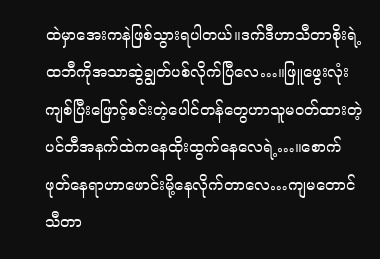ထဲမှာအေးကနဲဖြစ်သွားရပါတယ်။ဒက်ဒီဟာသီတာစိုးရဲ့ထဘီကိုအသာဆွဲချွတ်ပစ်လိုက်ပြီလေ…။ဖြူဖွေးလုံးကျစ်ပြီးဖြောင့်စင်းတဲ့ပေါင်တန်တွေဟာသူမဝတ်ထားတဲ့ပင်တီအနက်ထဲကနေထိုးထွက်နေလေရဲ့…။စောက်ဖုတ်နေရာဟာဖောင်းမို့နေလိုက်တာလေ…ကျမတောင်သီတာ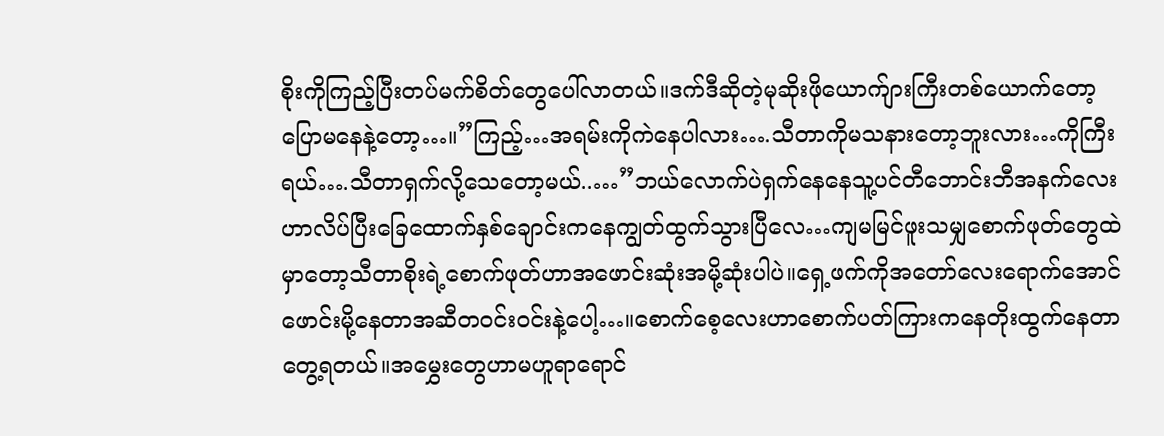စိုးကိုကြည့်ပြီးတပ်မက်စိတ်တွေပေါ်လာတယ်။ဒက်ဒီဆိုတဲ့မုဆိုးဖိုယောက်ျားကြီးတစ်ယောက်တော့ပြောမနေနဲ့တော့…။”ကြည့်…အရမ်းကိုကဲနေပါလား….သီတာကိုမသနားတော့ဘူးလား…ကိုကြီးရယ်….သီတာရှက်လို့သေတော့မယ်..…”ဘယ်လောက်ပဲရှက်နေနေသူ့ပင်တီဘောင်းဘီအနက်လေးဟာလိပ်ပြီးခြေထောက်နှစ်ချောင်းကနေကျွတ်ထွက်သွားပြီလေ…ကျမမြင်ဖူးသမျှစောက်ဖုတ်တွေထဲမှာတော့သီတာစိုးရဲ့စောက်ဖုတ်ဟာအဖောင်းဆုံးအမို့ဆုံးပါပဲ။ရှေ့ဖက်ကိုအတော်လေးရောက်အောင်ဖောင်းမို့နေတာအဆီတဝင်းဝင်းနဲ့ပေါ့…။စောက်စေ့လေးဟာစောက်ပတ်ကြားကနေတိုးထွက်နေတာတွေ့ရတယ်။အမွှေးတွေဟာမဟူရာရောင်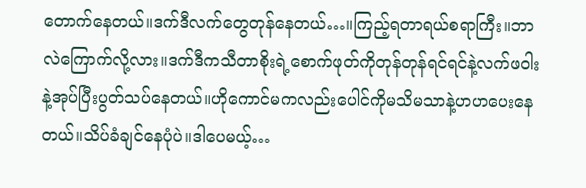တောက်နေတယ်။ဒက်ဒီလက်တွေတုန်နေတယ်…။ကြည့်ရတာရယ်စရာကြီး။ဘာလဲကြောက်လို့လား။ဒက်ဒီကသီတာစိုးရဲ့စောက်ဖုတ်ကိုတုန်တုန်ရင်ရင်နဲ့လက်ဖဝါးနဲ့အုပ်ပြီးပွတ်သပ်နေတယ်။ဟိုကောင်မကလည်းပေါင်ကိုမသိမသာနဲ့ဟဟပေးနေတယ်။သိပ်ခံချင်နေပုံပဲ။ဒါပေမယ့်…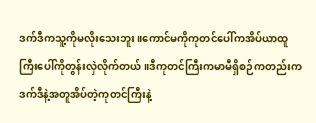ဒက်ဒီကသူ့ကိုမလိုးသေးဘူး။ကောင်မကိုကုတင်ပေါ်ကအိပ်ယာထူကြီးပေါ်ကိုတွန်းလှဲလိုက်တယ်။ဒီကုတင်ကြီးကမာမီရှိစဉ်ကတည်းကဒက်ဒီနဲ့အတူအိပ်တဲ့ကုတင်ကြီးနဲ့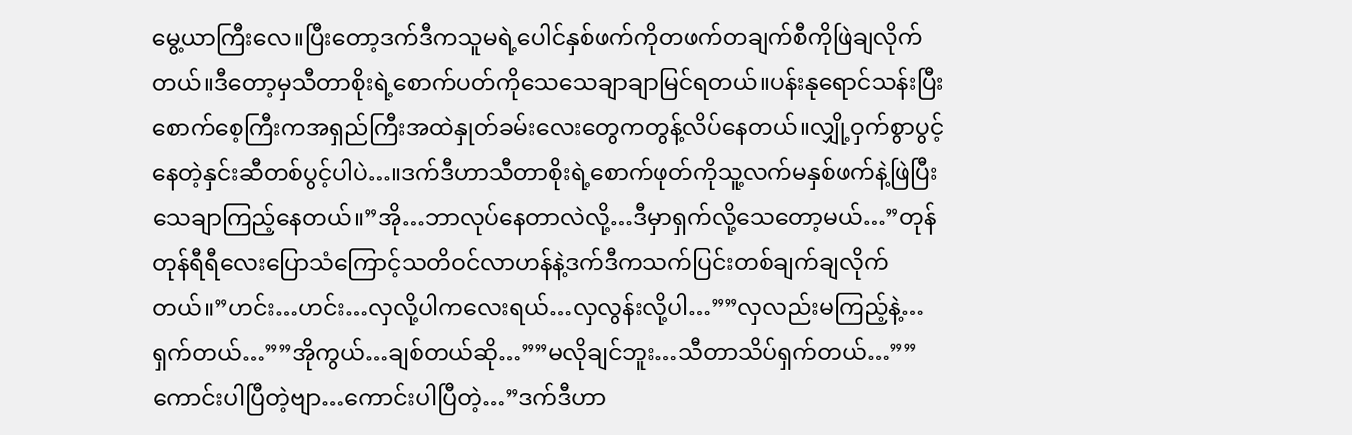မွေ့ယာကြီးလေ။ပြီးတော့ဒက်ဒီကသူမရဲ့ပေါင်နှစ်ဖက်ကိုတဖက်တချက်စီကိုဖြဲချလိုက်တယ်။ဒီတော့မှသီတာစိုးရဲ့စောက်ပတ်ကိုသေသေချာချာမြင်ရတယ်။ပန်းနုရောင်သန်းပြီးစောက်စေ့ကြီးကအရှည်ကြီးအထဲနှုတ်ခမ်းလေးတွေကတွန့်လိပ်နေတယ်။လျှို့ဝှက်စွာပွင့်နေတဲ့နှင်းဆီတစ်ပွင့်ပါပဲ…။ဒက်ဒီဟာသီတာစိုးရဲ့စောက်ဖုတ်ကိုသူ့လက်မနှစ်ဖက်နဲ့ဖြဲပြီးသေချာကြည့်နေတယ်။”အို…ဘာလုပ်နေတာလဲလို့…ဒီမှာရှက်လို့သေတော့မယ်…”တုန်တုန်ရီရီလေးပြောသံကြောင့်သတိဝင်လာဟန်နဲ့ဒက်ဒီကသက်ပြင်းတစ်ချက်ချလိုက်တယ်။”ဟင်း…ဟင်း…လှလို့ပါကလေးရယ်…လှလွန်းလို့ပါ…””လှလည်းမကြည့်နဲ့…ရှက်တယ်…””အိုကွယ်…ချစ်တယ်ဆို…””မလိုချင်ဘူး…သီတာသိပ်ရှက်တယ်…””ကောင်းပါပြီတဲ့ဗျာ…ကောင်းပါပြီတဲ့…”ဒက်ဒီဟာ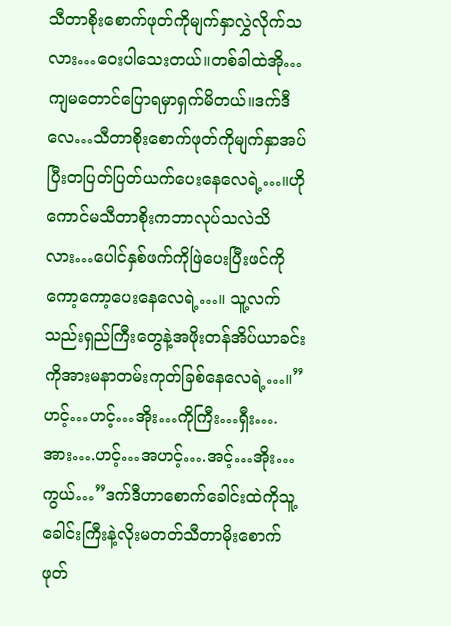သီတာစိုးစောက်ဖုတ်ကိုမျက်နှာလွှဲလိုက်သလား…ဝေးပါသေးတယ်။တစ်ခါထဲအို…ကျမတောင်ပြောရမှာရှက်မိတယ်။ဒက်ဒီလေ…သီတာစိုးစောက်ဖုတ်ကိုမျက်နှာအပ်ပြီးတပြတ်ပြတ်ယက်ပေးနေလေရဲ့…။ဟိုကောင်မသီတာစိုးကဘာလုပ်သလဲသိလား…ပေါင်နှစ်ဖက်ကိုဖြဲပေးပြီးဖင်ကိုကော့ကော့ပေးနေလေရဲ့…။ သူ့လက်သည်းရှည်ကြီးတွေနဲ့အဖိုးတန်အိပ်ယာခင်းကိုအားမနာတမ်းကုတ်ခြစ်နေလေရဲ့…။”ဟင့်…ဟင့်…အိုး…ကိုကြီး…ရှီး….အား….ဟင့်…အဟင့်….အင့်…အိုး…ကွယ်…”ဒက်ဒီဟာစောက်ခေါင်းထဲကိုသူ့ခေါင်းကြီးနဲ့လိုးမတတ်သီတာမိုးစောက်ဖုတ်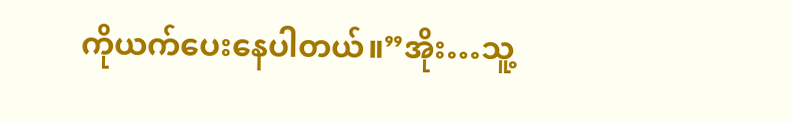ကိုယက်ပေးနေပါတယ်။”အိုး…သူ့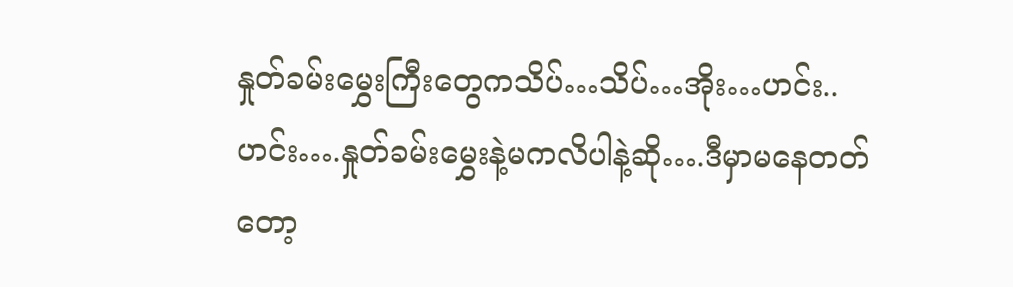နှုတ်ခမ်းမွှေးကြီးတွေကသိပ်…သိပ်…အိုး…ဟင်း..ဟင်း….နှုတ်ခမ်းမွှေးနဲ့မကလိပါနဲ့ဆို….ဒီမှာမနေတတ်တော့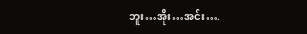ဘူး…အိုး…အင်း….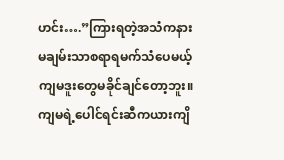ဟင်း….”ကြားရတဲ့အသံကနားမချမ်းသာစရာရမက်သံပေမယ့်ကျမဒူးတွေမခိုင်ချင်တော့ဘူး။ကျမရဲ့ပေါင်ရင်းဆီကယားကျိ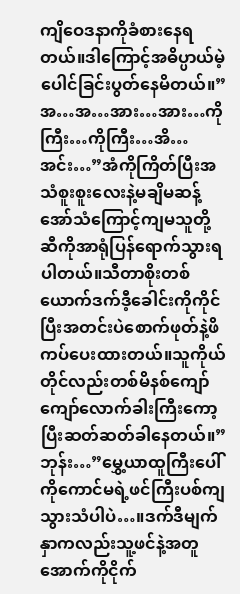ကျိဝေဒနာကိုခံစားနေရတယ်။ဒါကြောင့်အဓိပ္ပာယ်မဲ့ပေါင်ခြင်းပွတ်နေမိတယ်။”အ…အ…အား…အား…ကိုကြီး…ကိုကြီး…အိ…အင်း…”အံကိုကြိတ်ပြီးအသံစူးစူးလေးနဲ့မချိမဆန့်အော်သံကြောင့်ကျမသူတို့ဆီကိုအာရုံပြန်ရောက်သွားရပါတယ်။သီတာစိုးတစ်ယောက်ဒက်ဒီ့ခေါင်းကိုကိုင်ပြီးအတင်းပဲစောက်ဖုတ်နဲ့ဖိကပ်ပေးထားတယ်။သူကိုယ်တိုင်လည်းတစ်မိနစ်ကျော်ကျော်လောက်ခါးကြီးကော့ပြီးဆတ်ဆတ်ခါနေတယ်။”ဘုန်း…”မွှေ့ယာထူကြီးပေါ်ကိုကောင်မရဲ့ဖင်ကြီးပစ်ကျသွားသံပါပဲ…။ဒက်ဒီမျက်နှာကလည်းသူ့ဖင်နဲ့အတူအောက်ကိုငိုက်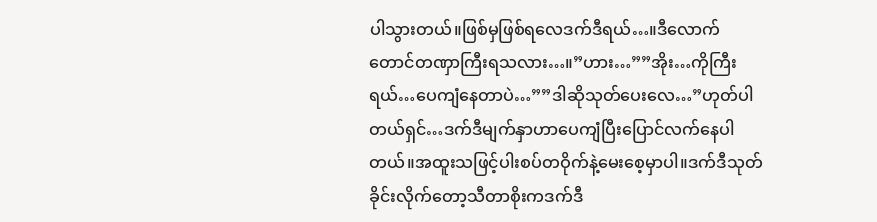ပါသွားတယ်။ဖြစ်မှဖြစ်ရလေဒက်ဒီရယ်…။ဒီလောက်တောင်တဏှာကြီးရသလား…။”ဟား…””အိုး…ကိုကြီးရယ်…ပေကျံနေတာပဲ…””ဒါဆိုသုတ်ပေးလေ…”ဟုတ်ပါတယ်ရှင်…ဒက်ဒီမျက်နှာဟာပေကျံပြီးပြောင်လက်နေပါတယ်။အထူးသဖြင့်ပါးစပ်တဝိုက်နဲ့မေးစေ့မှာပါ။ဒက်ဒီသုတ်ခိုင်းလိုက်တော့သီတာစိုးကဒက်ဒီ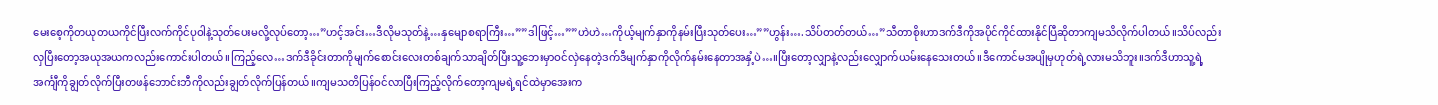မေးစေ့ကိုတယုတယကိုင်ပြီးလက်ကိုင်ပုဝါနဲ့သုတ်ပေးမလို့လုပ်တော့…”ဟင့်အင်း…ဒီလိုမသုတ်နဲ့…နှမျောစရာကြီး…””ဒါဖြင့်…””ဟဲဟဲ…ကိုယ့်မျက်နှာကိုနမ်းပြီးသုတ်ပေး…””ဟွန်း….သိပ်တတ်တယ်…”သီတာစိုးဟာဒက်ဒီကိုအပိုင်ကိုင်ထားနိုင်ပြီဆိုတာကျမသိလိုက်ပါတယ်။သိပ်လည်းလှပြီးတော့အယုအယကလည်းကောင်းပါတယ်။ကြည့်လေ…ဒက်ဒီခိုင်းတာကိုမျက်စောင်းလေးတစ်ချက်သာချိတ်ပြီးသူ့ဘေးမှာဝင်လှဲနေတဲ့ဒက်ဒီမျက်နှာကိုလိုက်နမ်းနေတာအနှံ့ပဲ…။ပြီးတော့လျှာနဲ့လည်းလျှောက်ယမ်းနေသေးတယ်။ဒီကောင်မအပျိုမှဟုတ်ရဲ့လားမသိဘူး။ဒက်ဒီဟာသူ့ရဲ့အင်္ကျီကိုချွတ်လိုက်ပြီးတဖန်ဘောင်းဘီကိုလည်းချွတ်လိုက်ပြန်တယ်။ကျမသတိပြန်ဝင်လာပြီးကြည့်လိုက်တော့ကျမရဲ့ရင်ထဲမှာအေးက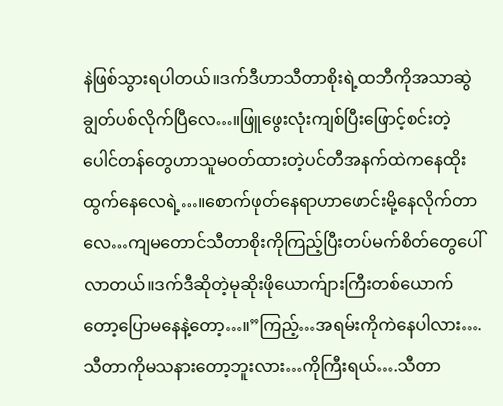နဲဖြစ်သွားရပါတယ်။ဒက်ဒီဟာသီတာစိုးရဲ့ထဘီကိုအသာဆွဲချွတ်ပစ်လိုက်ပြီလေ…။ဖြူဖွေးလုံးကျစ်ပြီးဖြောင့်စင်းတဲ့ပေါင်တန်တွေဟာသူမဝတ်ထားတဲ့ပင်တီအနက်ထဲကနေထိုးထွက်နေလေရဲ့…။စောက်ဖုတ်နေရာဟာဖောင်းမို့နေလိုက်တာလေ…ကျမတောင်သီတာစိုးကိုကြည့်ပြီးတပ်မက်စိတ်တွေပေါ်လာတယ်။ဒက်ဒီဆိုတဲ့မုဆိုးဖိုယောက်ျားကြီးတစ်ယောက်တော့ပြောမနေနဲ့တော့…။”ကြည့်…အရမ်းကိုကဲနေပါလား….သီတာကိုမသနားတော့ဘူးလား…ကိုကြီးရယ်….သီတာ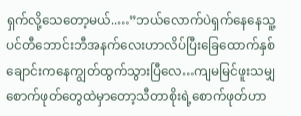ရှက်လို့သေတော့မယ်..…”ဘယ်လောက်ပဲရှက်နေနေသူ့ပင်တီဘောင်းဘီအနက်လေးဟာလိပ်ပြီးခြေထောက်နှစ်ချောင်းကနေကျွတ်ထွက်သွားပြီလေ…ကျမမြင်ဖူးသမျှစောက်ဖုတ်တွေထဲမှာတော့သီတာစိုးရဲ့စောက်ဖုတ်ဟာ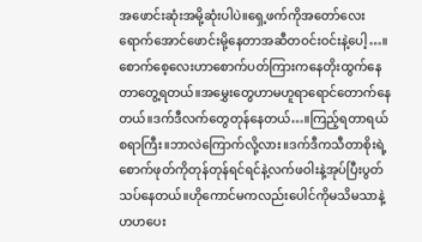အဖောင်းဆုံးအမို့ဆုံးပါပဲ။ရှေ့ဖက်ကိုအတော်လေးရောက်အောင်ဖောင်းမို့နေတာအဆီတဝင်းဝင်းနဲ့ပေါ့…။စောက်စေ့လေးဟာစောက်ပတ်ကြားကနေတိုးထွက်နေတာတွေ့ရတယ်။အမွှေးတွေဟာမဟူရာရောင်တောက်နေတယ်။ဒက်ဒီလက်တွေတုန်နေတယ်…။ကြည့်ရတာရယ်စရာကြီး။ဘာလဲကြောက်လို့လား။ဒက်ဒီကသီတာစိုးရဲ့စောက်ဖုတ်ကိုတုန်တုန်ရင်ရင်နဲ့လက်ဖဝါးနဲ့အုပ်ပြီးပွတ်သပ်နေတယ်။ဟိုကောင်မကလည်းပေါင်ကိုမသိမသာနဲ့ဟဟပေး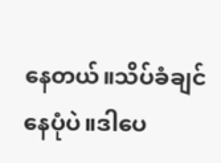နေတယ်။သိပ်ခံချင်နေပုံပဲ။ဒါပေ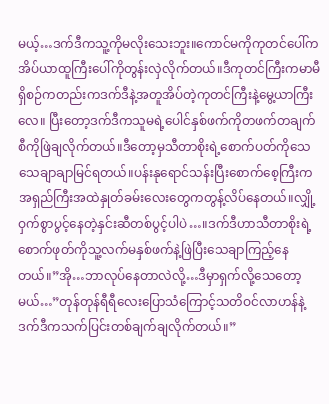မယ့်…ဒက်ဒီကသူ့ကိုမလိုးသေးဘူး။ကောင်မကိုကုတင်ပေါ်ကအိပ်ယာထူကြီးပေါ်ကိုတွန်းလှဲလိုက်တယ်။ဒီကုတင်ကြီးကမာမီရှိစဉ်ကတည်းကဒက်ဒီနဲ့အတူအိပ်တဲ့ကုတင်ကြီးနဲ့မွေ့ယာကြီးလေ။ ပြီးတော့ဒက်ဒီကသူမရဲ့ပေါင်နှစ်ဖက်ကိုတဖက်တချက်စီကိုဖြဲချလိုက်တယ်။ဒီတော့မှသီတာစိုးရဲ့စောက်ပတ်ကိုသေသေချာချာမြင်ရတယ်။ပန်းနုရောင်သန်းပြီးစောက်စေ့ကြီးကအရှည်ကြီးအထဲနှုတ်ခမ်းလေးတွေကတွန့်လိပ်နေတယ်။လျှို့ဝှက်စွာပွင့်နေတဲ့နှင်းဆီတစ်ပွင့်ပါပဲ…။ဒက်ဒီဟာသီတာစိုးရဲ့စောက်ဖုတ်ကိုသူ့လက်မနှစ်ဖက်နဲ့ဖြဲပြီးသေချာကြည့်နေတယ်။”အို…ဘာလုပ်နေတာလဲလို့…ဒီမှာရှက်လို့သေတော့မယ်…”တုန်တုန်ရီရီလေးပြောသံကြောင့်သတိဝင်လာဟန်နဲ့ဒက်ဒီကသက်ပြင်းတစ်ချက်ချလိုက်တယ်။”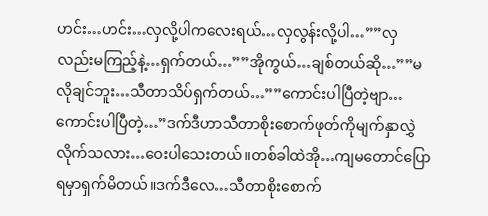ဟင်း…ဟင်း…လှလို့ပါကလေးရယ်…လှလွန်းလို့ပါ…””လှလည်းမကြည့်နဲ့…ရှက်တယ်…””အိုကွယ်…ချစ်တယ်ဆို…””မလိုချင်ဘူး…သီတာသိပ်ရှက်တယ်…””ကောင်းပါပြီတဲ့ဗျာ…ကောင်းပါပြီတဲ့…”ဒက်ဒီဟာသီတာစိုးစောက်ဖုတ်ကိုမျက်နှာလွှဲလိုက်သလား…ဝေးပါသေးတယ်။တစ်ခါထဲအို…ကျမတောင်ပြောရမှာရှက်မိတယ်။ဒက်ဒီလေ…သီတာစိုးစောက်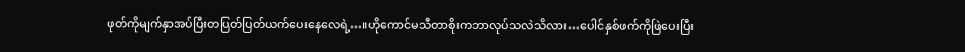ဖုတ်ကိုမျက်နှာအပ်ပြီးတပြတ်ပြတ်ယက်ပေးနေလေရဲ့…။ဟိုကောင်မသီတာစိုးကဘာလုပ်သလဲသိလား…ပေါင်နှစ်ဖက်ကိုဖြဲပေးပြီး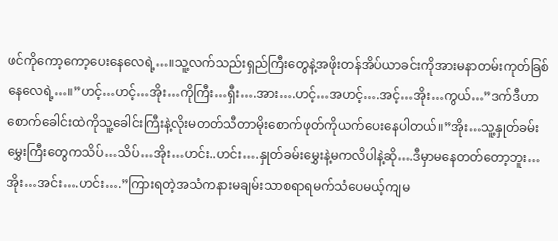ဖင်ကိုကော့ကော့ပေးနေလေရဲ့…။သူ့လက်သည်းရှည်ကြီးတွေနဲ့အဖိုးတန်အိပ်ယာခင်းကိုအားမနာတမ်းကုတ်ခြစ်နေလေရဲ့…။”ဟင့်…ဟင့်…အိုး…ကိုကြီး…ရှီး….အား….ဟင့်…အဟင့်….အင့်…အိုး…ကွယ်…”ဒက်ဒီဟာစောက်ခေါင်းထဲကိုသူ့ခေါင်းကြီးနဲ့လိုးမတတ်သီတာမိုးစောက်ဖုတ်ကိုယက်ပေးနေပါတယ်။”အိုး…သူ့နှုတ်ခမ်းမွှေးကြီးတွေကသိပ်…သိပ်…အိုး…ဟင်း..ဟင်း….နှုတ်ခမ်းမွှေးနဲ့မကလိပါနဲ့ဆို….ဒီမှာမနေတတ်တော့ဘူး…အိုး…အင်း….ဟင်း….”ကြားရတဲ့အသံကနားမချမ်းသာစရာရမက်သံပေမယ့်ကျမ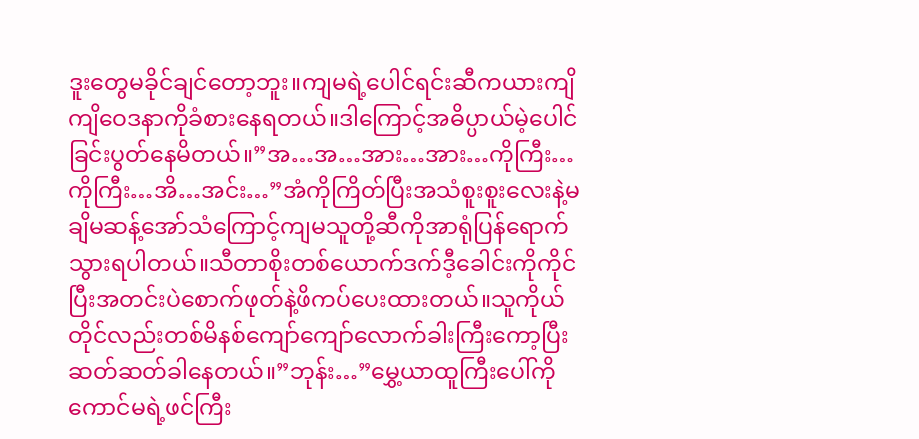ဒူးတွေမခိုင်ချင်တော့ဘူး။ကျမရဲ့ပေါင်ရင်းဆီကယားကျိကျိဝေဒနာကိုခံစားနေရတယ်။ဒါကြောင့်အဓိပ္ပာယ်မဲ့ပေါင်ခြင်းပွတ်နေမိတယ်။”အ…အ…အား…အား…ကိုကြီး…ကိုကြီး…အိ…အင်း…”အံကိုကြိတ်ပြီးအသံစူးစူးလေးနဲ့မချိမဆန့်အော်သံကြောင့်ကျမသူတို့ဆီကိုအာရုံပြန်ရောက်သွားရပါတယ်။သီတာစိုးတစ်ယောက်ဒက်ဒီ့ခေါင်းကိုကိုင်ပြီးအတင်းပဲစောက်ဖုတ်နဲ့ဖိကပ်ပေးထားတယ်။သူကိုယ်တိုင်လည်းတစ်မိနစ်ကျော်ကျော်လောက်ခါးကြီးကော့ပြီးဆတ်ဆတ်ခါနေတယ်။”ဘုန်း…”မွှေ့ယာထူကြီးပေါ်ကိုကောင်မရဲ့ဖင်ကြီး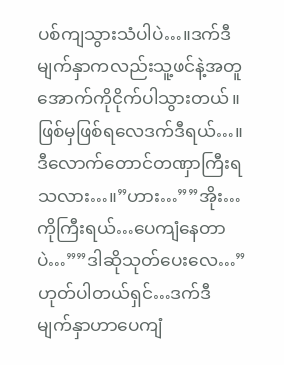ပစ်ကျသွားသံပါပဲ…။ဒက်ဒီမျက်နှာကလည်းသူ့ဖင်နဲ့အတူအောက်ကိုငိုက်ပါသွားတယ်။ဖြစ်မှဖြစ်ရလေဒက်ဒီရယ်…။ဒီလောက်တောင်တဏှာကြီးရသလား…။”ဟား…””အိုး…ကိုကြီးရယ်…ပေကျံနေတာပဲ…””ဒါဆိုသုတ်ပေးလေ…”ဟုတ်ပါတယ်ရှင်…ဒက်ဒီမျက်နှာဟာပေကျံ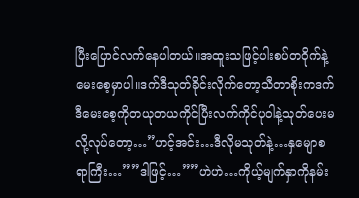ပြီးပြောင်လက်နေပါတယ်။အထူးသဖြင့်ပါးစပ်တဝိုက်နဲ့မေးစေ့မှာပါ။ဒက်ဒီသုတ်ခိုင်းလိုက်တော့သီတာစိုးကဒက်ဒီမေးစေ့ကိုတယုတယကိုင်ပြီးလက်ကိုင်ပုဝါနဲ့သုတ်ပေးမလို့လုပ်တော့…”ဟင့်အင်း…ဒီလိုမသုတ်နဲ့…နှမျောစရာကြီး…””ဒါဖြင့်…””ဟဲဟဲ…ကိုယ့်မျက်နှာကိုနမ်း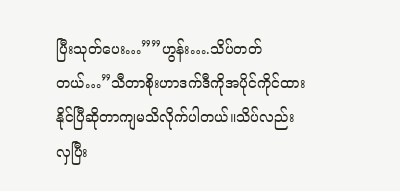ပြီးသုတ်ပေး…””ဟွန်း….သိပ်တတ်တယ်…”သီတာစိုးဟာဒက်ဒီကိုအပိုင်ကိုင်ထားနိုင်ပြီဆိုတာကျမသိလိုက်ပါတယ်။သိပ်လည်းလှပြီး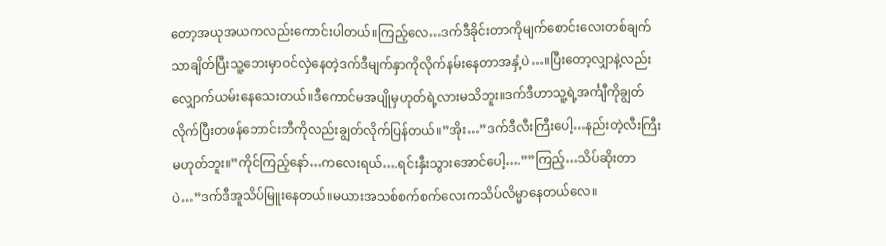တော့အယုအယကလည်းကောင်းပါတယ်။ကြည့်လေ…ဒက်ဒီခိုင်းတာကိုမျက်စောင်းလေးတစ်ချက်သာချိတ်ပြီးသူ့ဘေးမှာဝင်လှဲနေတဲ့ဒက်ဒီမျက်နှာကိုလိုက်နမ်းနေတာအနှံ့ပဲ…။ပြီးတော့လျှာနဲ့လည်းလျှောက်ယမ်းနေသေးတယ်။ဒီကောင်မအပျိုမှဟုတ်ရဲ့လားမသိဘူး။ဒက်ဒီဟာသူ့ရဲ့အင်္ကျီကိုချွတ်လိုက်ပြီးတဖန်ဘောင်းဘီကိုလည်းချွတ်လိုက်ပြန်တယ်။”အိုး…”ဒက်ဒီလီးကြီးပေါ့…နည်းတဲ့လီးကြီးမဟုတ်ဘူး။”ကိုင်ကြည့်နော်…ကလေးရယ်….ရင်းနှီးသွားအောင်ပေါ့….””ကြည့်…သိပ်ဆိုးတာပဲ…”ဒက်ဒီအူသိပ်မြူးနေတယ်။မယားအသစ်စက်စက်လေးကသိပ်လိမ္မာနေတယ်လေ။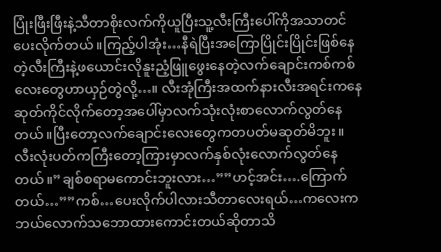ပြုံးဖြီးဖြီးနဲ့သီတာစိုးလက်ကိုယူပြီးသူ့လီးကြီးပေါ်ကိုအသာတင်ပေးလိုက်တယ်။ကြည့်ပါအုံး…နီရဲပြီးအကြောပြိုင်းပြိုင်းဖြစ်နေတဲ့လီးကြီးနဲ့ဖယောင်းလိုနူးညံ့ဖြူဖွေးနေတဲ့လက်ချောင်းကစ်ကစ်လေးတွေဟာယှဉ်တွဲလို့…။ လီးအုံကြီးအထက်နားလီးအရင်းကနေဆုတ်ကိုင်လိုက်တော့အပေါ်မှာလက်သုံးလုံးစာလောက်လွတ်နေတယ်။ပြီးတော့လက်ချောင်းလေးတွေကတပတ်မဆုတ်မိဘူး။လီးလုံးပတ်ကကြီးတော့ကြားမှာလက်နှစ်လုံးလောက်လွတ်နေတယ်။”ချစ်စရာမကောင်းဘူးလား…””ဟင့်အင်း….ကြောက်တယ်…””ကစ်…ပေးလိုက်ပါလားသီတာလေးရယ်…ကလေးကဘယ်လောက်သဘောထားကောင်းတယ်ဆိုတာသိ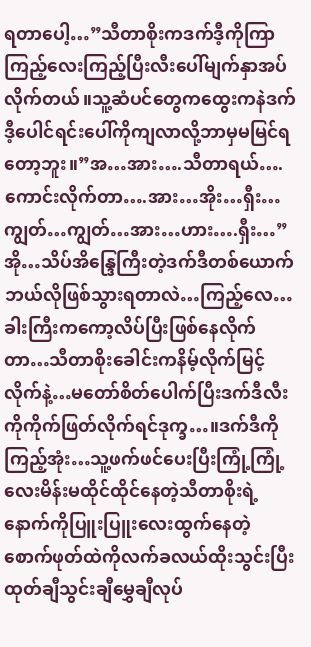ရတာပေါ့…”သီတာစိုးကဒက်ဒီ့ကိုကြာကြည့်လေးကြည့်ပြီးလီးပေါ်မျက်နှာအပ်လိုက်တယ်။သူ့ဆံပင်တွေကထွေးကနဲဒက်ဒီ့ပေါင်ရင်းပေါ်ကိုကျလာလို့ဘာမှမမြင်ရတော့ဘူး။”အ…အား….သီတာရယ်….ကောင်းလိုက်တာ….အား…အိုး…ရှီး…ကျွတ်…ကျွတ်…အား…ဟား….ရှီး…”အို…သိပ်အိန္ဒြေကြီးတဲ့ဒက်ဒီတစ်ယောက်ဘယ်လိုဖြစ်သွားရတာလဲ…ကြည့်လေ…ခါးကြီးကကော့လိပ်ပြီးဖြစ်နေလိုက်တာ…သီတာစိုးခေါင်းကနိမ့်လိုက်မြင့်လိုက်နဲ့…မတော်စိတ်ပေါက်ပြီးဒက်ဒီလီးကိုကိုက်ဖြတ်လိုက်ရင်ဒုက္ခ…။ဒက်ဒီကိုကြည့်အုံး…သူ့ဖက်ဖင်ပေးပြီးကြုံ့ကြုံ့လေးမိန်းမထိုင်ထိုင်နေတဲ့သီတာစိုးရဲ့နောက်ကိုပြူးပြူးလေးထွက်နေတဲ့စောက်ဖုတ်ထဲကိုလက်ခလယ်ထိုးသွင်းပြီးထုတ်ချီသွင်းချီမွှေချီလုပ်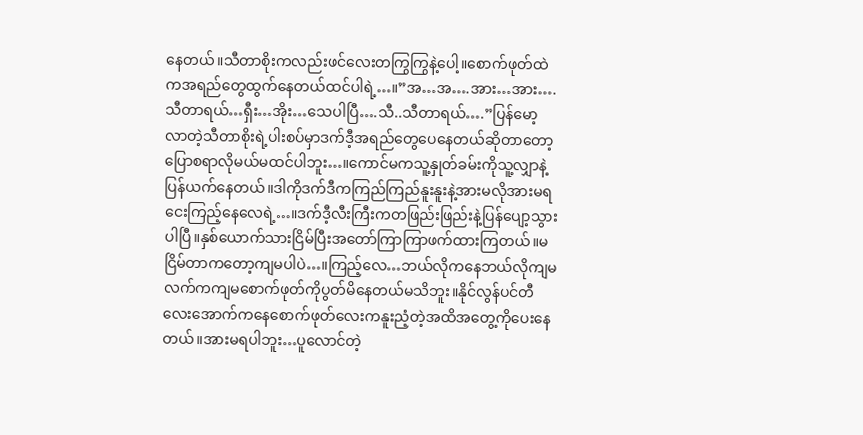နေတယ်။သီတာစိုးကလည်းဖင်လေးတကြွကြွနဲ့ပေါ့။စောက်ဖုတ်ထဲကအရည်တွေထွက်နေတယ်ထင်ပါရဲ့…။”အ…အ….အား…အား….သီတာရယ်…ရှီး…အိုး…သေပါပြီ….သီ..သီတာရယ်….”ပြန်မော့လာတဲ့သီတာစိုးရဲ့ပါးစပ်မှာဒက်ဒီ့အရည်တွေပေနေတယ်ဆိုတာတော့ပြောစရာလိုမယ်မထင်ပါဘူး…။ကောင်မကသူ့နှုတ်ခမ်းကိုသူ့လျှာနဲ့ပြန်ယက်နေတယ်။ဒါကိုဒက်ဒီကကြည်ကြည်နူးနူးနဲ့အားမလိုအားမရငေးကြည့်နေလေရဲ့…။ဒက်ဒီ့လီးကြီးကတဖြည်းဖြည်းနဲ့ပြန်ပျော့သွားပါပြီ။နှစ်ယောက်သားငြိမ်ပြီးအတော်ကြာကြာဖက်ထားကြတယ်။မငြိမ်တာကတော့ကျမပါပဲ…။ကြည့်လေ…ဘယ်လိုကနေဘယ်လိုကျမလက်ကကျမစောက်ဖုတ်ကိုပွတ်မိနေတယ်မသိဘူး။နိုင်လွန်ပင်တီလေးအောက်ကနေစောက်ဖုတ်လေးကနူးညံ့တဲ့အထိအတွေ့ကိုပေးနေတယ်။အားမရပါဘူး…ပူလောင်တဲ့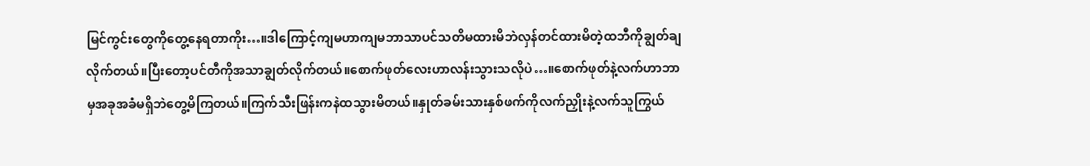မြင်ကွင်းတွေကိုတွေ့နေရတာကိုး…။ဒါကြောင့်ကျမဟာကျမဘာသာပင်သတိမထားမိဘဲလှန်တင်ထားမိတဲ့ထဘီကိုချွတ်ချလိုက်တယ်။ပြီးတော့ပင်တီကိုအသာချွတ်လိုက်တယ်။စောက်ဖုတ်လေးဟာလန်းသွားသလိုပဲ…။စောက်ဖုတ်နဲ့လက်ဟာဘာမှအခုအခံမရှိဘဲတွေ့မိကြတယ်။ကြက်သီးဖြန်းကနဲထသွားမိတယ်။နှုတ်ခမ်းသားနှစ်ဖက်ကိုလက်ညှိုးနဲ့လက်သူကြွယ်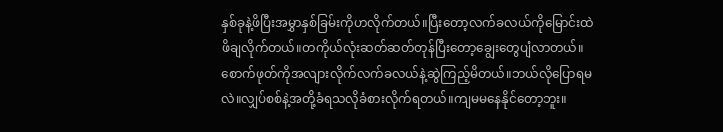နှစ်ခုနဲ့ဖိပြီးအမွှာနှစ်ခြမ်းကိုဟလိုက်တယ်။ပြီးတော့လက်ခလယ်ကိုမြောင်းထဲဖိချလိုက်တယ်။တကိုယ်လုံးဆတ်ဆတ်တုန်ပြီးတော့ချွေးတွေပျံလာတယ်။စောက်ဖုတ်ကိုအလျားလိုက်လက်ခလယ်နဲ့ဆွဲကြည့်မိတယ်။ဘယ်လိုပြောရမလဲ။လျှပ်စစ်နဲ့အတို့ခံရသလိုခံစားလိုက်ရတယ်။ကျမမနေနိုင်တော့ဘူး။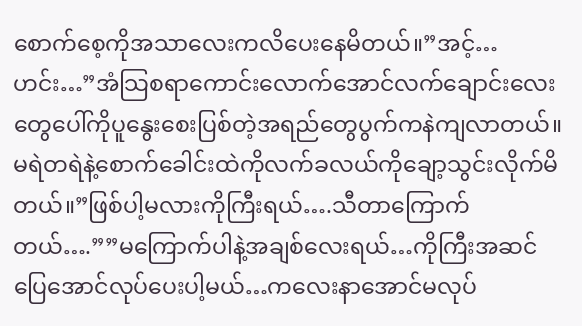စောက်စေ့ကိုအသာလေးကလိပေးနေမိတယ်။”အင့်…ဟင်း…”အံသြစရာကောင်းလောက်အောင်လက်ချောင်းလေးတွေပေါ်ကိုပူနွေးစေးပြစ်တဲ့အရည်တွေပွက်ကနဲကျလာတယ်။မရဲတရဲနဲ့စောက်ခေါင်းထဲကိုလက်ခလယ်ကိုချော့သွင်းလိုက်မိတယ်။”ဖြစ်ပါ့မလားကိုကြီးရယ်….သီတာကြောက်တယ်….””မကြောက်ပါနဲ့အချစ်လေးရယ်…ကိုကြီးအဆင်ပြေအောင်လုပ်ပေးပါ့မယ်…ကလေးနာအောင်မလုပ်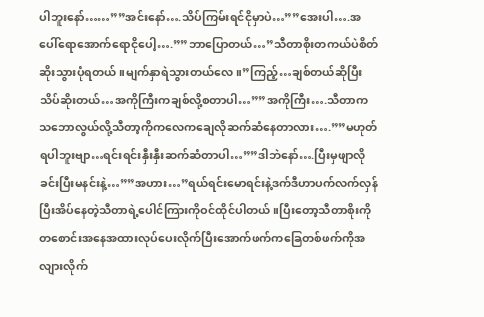ပါဘူးနော်……””အင်းနော်….သိပ်ကြမ်းရင်ငိုမှာပဲ…””အေးပါ….အပေါ်ရောအောက်ရောငိုပေါ့….””ဘာပြောတယ်…”သီတာစိုးတကယ်ပဲစိတ်ဆိုးသွားပုံရတယ်။မျက်နှာရဲသွားတယ်လေ။”ကြည့်…ချစ်တယ်ဆိုပြီးသိပ်ဆိုးတယ်…အကိုကြီးကချစ်လို့စတာပါ…””အကိုကြီး….သီတာကသဘောလွယ်လို့သီတာ့ကိုကလေကချေလိုဆက်ဆံနေတာလား….””မဟုတ်ရပါဘူးဗျာ…ရင်းရင်းနှီးနှီးဆက်ဆံတာပါ…””ဒါဘဲနော်….ပြီးမှဖျာလိုခင်းပြီးမနင်းနဲ့…””အဟား…”ရယ်ရင်းမောရင်းနဲ့ဒက်ဒီဟာပက်လက်လှန်ပြီးအိပ်နေတဲ့သီတာရဲ့ပေါင်ကြားကိုဝင်ထိုင်ပါတယ်။ပြီးတော့သီတာစိုးကိုတစောင်းအနေအထားလုပ်ပေးလိုက်ပြီးအောက်ဖက်ကခြေတစ်ဖက်ကိုအလျားလိုက်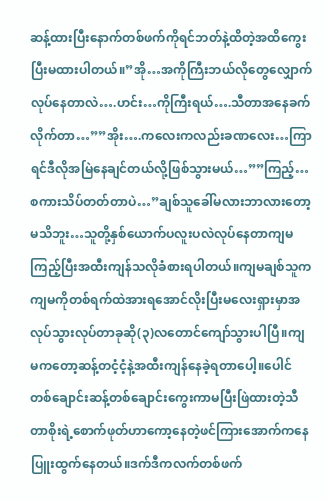ဆန့်ထားပြီးနောက်တစ်ဖက်ကိုရင်ဘတ်နဲ့ထိတဲ့အထိကွေးပြီးမထားပါတယ်။”အို…အကိုကြီးဘယ်လိုတွေလျှောက်လုပ်နေတာလဲ….ဟင်း…ကိုကြီးရယ်….သီတာအနေခက်လိုက်တာ…””အိုး….ကလေးကလည်းခဏလေး…ကြာရင်ဒီလိုအမြဲနေချင်တယ်လို့ဖြစ်သွားမယ်…””ကြည့်…စကားသိပ်တတ်တာပဲ…”ချစ်သူခေါ်မလားဘာလားတော့မသိဘူး…သူတို့နှစ်ယောက်ပလူးပလဲလုပ်နေတာကျမကြည့်ပြီးအထီးကျန်သလိုခံစားရပါတယ်။ကျမချစ်သူကကျမကိုတစ်ရက်ထဲအားရအောင်လိုးပြီးမလေးရှားမှာအလုပ်သွားလုပ်တာခုဆို(၃)လတောင်ကျော်သွားပါပြီ။ကျမကတော့ဆန့်တငံ့ငံ့နဲ့အထီးကျန်နေခဲ့ရတာပေါ့။ပေါင်တစ်ချောင်းဆန့်တစ်ချောင်းကွေးကာမပြီးဖြဲထားတဲ့သီတာစိုးရဲ့စောက်ဖုတ်ဟာကော့နေတဲ့ဖင်ကြားအောက်ကနေပြူးထွက်နေတယ်။ဒက်ဒီကလက်တစ်ဖက်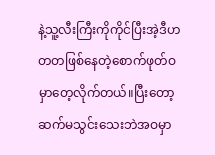နဲ့သူ့လီးကြီးကိုကိုင်ပြီးအဲ့ဒီဟတတဖြစ်နေတဲ့စောက်ဖုတ်ဝမှာတေ့လိုက်တယ်။ပြီးတော့ဆက်မသွင်းသေးဘဲအဝမှာ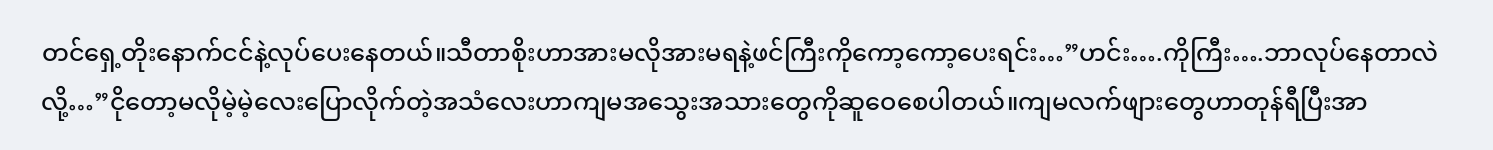တင်ရှေ့တိုးနောက်ငင်နဲ့လုပ်ပေးနေတယ်။သီတာစိုးဟာအားမလိုအားမရနဲ့ဖင်ကြီးကိုကော့ကော့ပေးရင်း…”ဟင်း….ကိုကြီး….ဘာလုပ်နေတာလဲလို့…”ငိုတော့မလိုမဲ့မဲ့လေးပြောလိုက်တဲ့အသံလေးဟာကျမအသွေးအသားတွေကိုဆူဝေစေပါတယ်။ကျမလက်ဖျားတွေဟာတုန်ရီပြီးအာ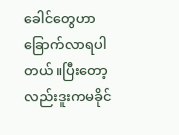ခေါင်တွေဟာခြောက်လာရပါတယ်။ပြီးတော့လည်းဒူးကမခိုင်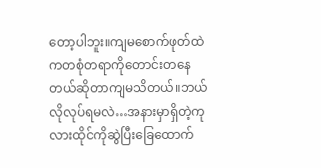တော့ပါဘူး။ကျမစောက်ဖုတ်ထဲကတစုံတရာကိုတောင်းတနေတယ်ဆိုတာကျမသိတယ်။ဘယ်လိုလုပ်ရမလဲ…အနားမှာရှိတဲ့ကုလားထိုင်ကိုဆွဲပြီးခြေထောက်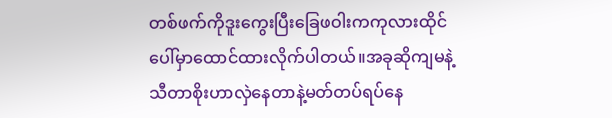တစ်ဖက်ကိုဒူးကွေးပြီးခြေဖဝါးကကုလားထိုင်ပေါ်မှာထောင်ထားလိုက်ပါတယ်။အခုဆိုကျမနဲ့သီတာစိုးဟာလှဲနေတာနဲ့မတ်တပ်ရပ်နေ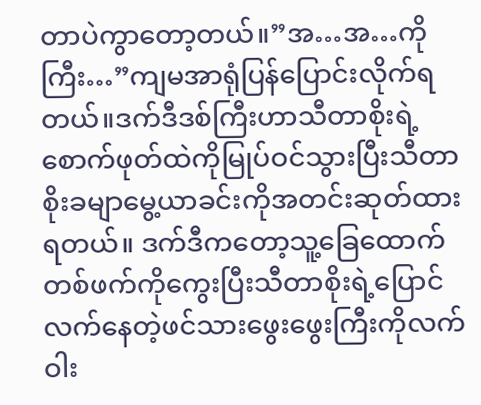တာပဲကွာတော့တယ်။”အ…အ…ကိုကြီး…”ကျမအာရုံပြန်ပြောင်းလိုက်ရတယ်။ဒက်ဒီဒစ်ကြီးဟာသီတာစိုးရဲ့စောက်ဖုတ်ထဲကိုမြုပ်ဝင်သွားပြီးသီတာစိုးခမျာမွေ့ယာခင်းကိုအတင်းဆုတ်ထားရတယ်။ ဒက်ဒီကတော့သူ့ခြေထောက်တစ်ဖက်ကိုကွေးပြီးသီတာစိုးရဲ့ပြောင်လက်နေတဲ့ဖင်သားဖွေးဖွေးကြီးကိုလက်ဝါး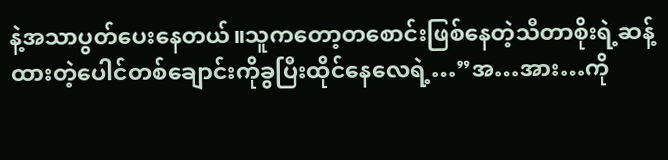နဲ့အသာပွတ်ပေးနေတယ်။သူကတော့တစောင်းဖြစ်နေတဲ့သီတာစိုးရဲ့ဆန့်ထားတဲ့ပေါင်တစ်ချောင်းကိုခွပြီးထိုင်နေလေရဲ့…”အ…အား…ကို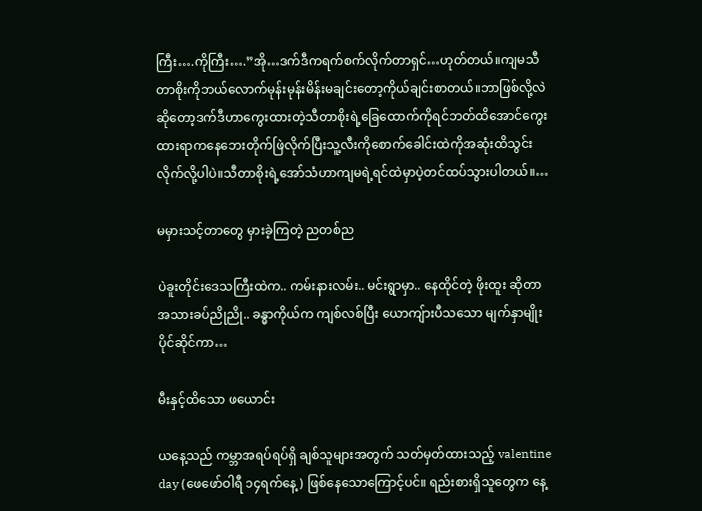ကြီး….ကိုကြီး….”အို…ဒက်ဒီကရက်စက်လိုက်တာရှင်…ဟုတ်တယ်။ကျမသီတာစိုးကိုဘယ်လောက်မုန်းမုန်းမိန်းမချင်းတော့ကိုယ်ချင်းစာတယ်။ဘာဖြစ်လို့လဲဆိုတော့ဒက်ဒီဟာကွေးထားတဲ့သီတာစိုးရဲ့ခြေထောက်ကိုရင်ဘတ်ထိအောင်ကွေးထားရာကနေဘေးတိုက်ဖြဲလိုက်ပြီးသူ့လီးကိုစောက်ခေါင်းထဲကိုအဆုံးထိသွင်းလိုက်လို့ပါပဲ။သီတာစိုးရဲ့အော်သံဟာကျမရဲ့ရင်ထဲမှာပဲ့တင်ထပ်သွားပါတယ်။…

မမှားသင့်တာတွေ မှားခဲ့ကြတဲ့ ညတစ်ည

ပဲခူးတိုင်းဒေသကြီးထဲက.. ကမ်းနားလမ်း.. မင်းရွာမှာ.. နေထိုင်တဲ့ ဖိုးထူး ဆိုတာ အသားခပ်ညိုညို.. ခန္ဓာကိုယ်က ကျစ်လစ်ပြီး ယောကျ်ားပီသသော မျက်နှာမျိုး ပိုင်ဆိုင်ကာ…

မီးနှင့်ထိသော ဖယောင်း

ယနေ့သည် ကမ္ဘာအရပ်ရပ်ရှိ ချစ်သူများအတွက် သတ်မှတ်ထားသည့် valentine day (ဖေဖော်ဝါရီ ၁၄ရက်နေ့) ဖြစ်နေသောကြောင့်ပင်။ ရည်းစားရှိသူတွေက နေ့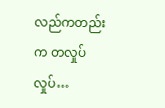လည်ကတည်းက တလှုပ်လှုပ်…